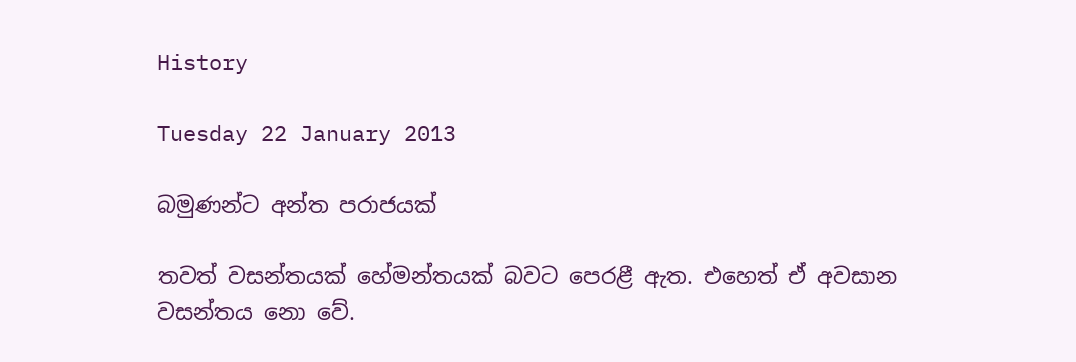History

Tuesday 22 January 2013

බමුණන්ට අන්ත පරාජයක්

තවත් වසන්තයක් හේමන්තයක් බවට පෙරළී ඇත. එහෙත් ඒ අවසාන වසන්තය නො වේ.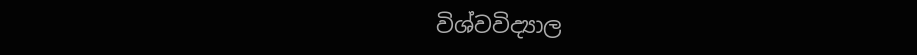විශ්වවිද්‍යාල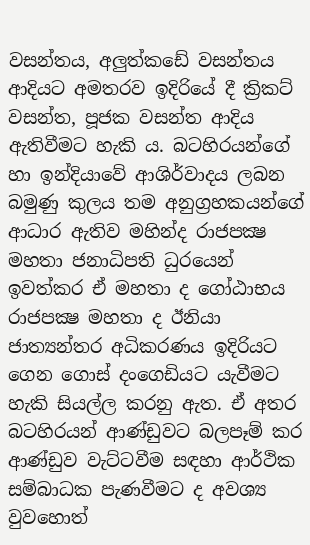වසන්තය, අලුත්කඩේ වසන්තය ආදියට අමතරව ඉදිරියේ දී ක්‍රිකට් වසන්ත, පූජක වසන්ත ආදිය ඇතිවීමට හැකි ය. බටහිරයන්ගේ හා ඉන්දියාවේ ආශිර්වාදය ලබන බමුණු කුලය තම අනුග්‍රහකයන්ගේ ආධාර ඇතිව මහින්ද රාජපක්‍ෂ මහතා ජනාධිපති ධුරයෙන් ඉවත්කර ඒ මහතා ද ගෝඨාභය රාජපක්‍ෂ මහතා ද ඊනියා ජාත්‍යන්තර අධිකරණය ඉදිරියට ගෙන ගොස් දංගෙඩියට යැවීමට හැකි සියල්ල කරනු ඇත. ඒ අතර බටහිරයන් ආණ්ඩුවට බලපෑම් කර ආණ්ඩුව වැට්ටවීම සඳහා ආර්ථික සම්බාධක පැණවීමට ද අවශ්‍ය වුවහොත්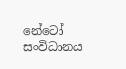නේටෝ සංවිධානය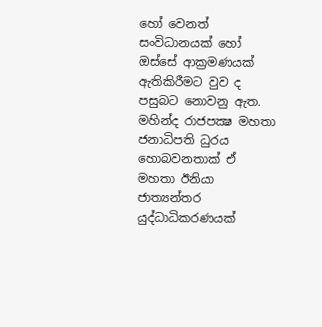හෝ වෙනත් සංවිධානයක් හෝ ඔස්සේ ආක්‍රමණයක් ඇතිකිරීමට වුව ද පසුබට නොවනු ඇත. මහින්ද රාජපක්‍ෂ මහතා ජනාධිපති ධුරය හොබවනතාක් ඒ මහතා ඊනියා ජාත්‍යන්තර යුද්ධාධිකරණයක්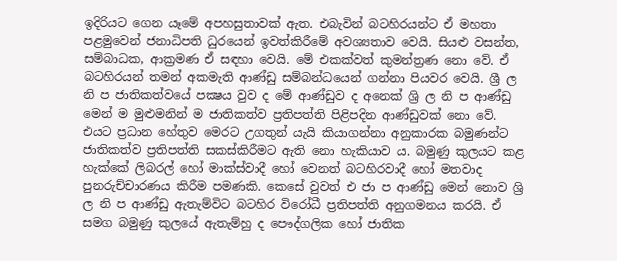ඉදිරියට ගෙන යෑමේ අපහසුතාවක් ඇත. එබැවින් බටහිරයන්ට ඒ මහතා පළමුවෙන් ජනාධිපති ධුරයෙන් ඉවත්කිරීමේ අවශ්‍යතාව වෙයි. සියළු වසන්ත, සම්බාධක, ආක්‍රමණ ඒ සඳහා වෙයි. මේ එකක්වත් කුමන්ත්‍රණ නො වේ. ඒ බටහිරයන් තමන් අකමැති ආණ්ඩු සම්බන්ධයෙන් ගන්නා පියවර වෙයි. ශ්‍රී ල නි ප ජාතිකත්වයේ පක්‍ෂය වුව ද මේ ආණ්ඩුව ද අනෙක් ශ්‍රි ල නි ප ආණ්ඩු මෙන් ම මුළුමනින් ම ජාතිකත්ව ප්‍රතිපත්ති පිළිපදින ආණ්ඩුවක් නො වේ. එයට ප්‍රධාන හේතුව මෙරට උගතුන් යැයි කියාගන්නා අනුකාරක බමුණන්ට ජාතිකත්ව ප්‍රතිපත්ති සකස්කිරීමට ඇති නො හැකියාව ය. බමුණු කුලයට කළ හැක්කේ ලිබරල් හෝ මාක්ස්වාදී හෝ වෙනත් බටහිරවාදී හෝ මතවාද පුනරුච්චාරණය කිරීම පමණකි. කෙසේ වුවත් එ ජා ප ආණ්ඩු මෙන් නොව ශ්‍රි ල නි ප ආණ්ඩු ඇතැම්විට බටහිර විරෝධී ප්‍රතිපත්ති අනුගමනය කරයි. ඒ සමග බමුණු කුලයේ ඇතැම්හු ද පෞද්ගලික හෝ ජාතික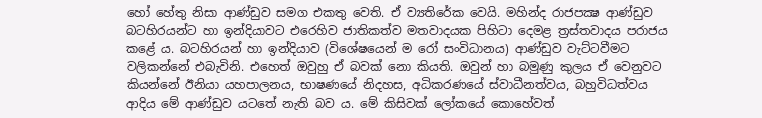හෝ හේතු නිසා ආණ්ඩුව සමග එකතු වෙති. ඒ ව්‍යතිරේක වෙයි. මහින්ද රාජපක්‍ෂ ආණ්ඩුව බටහිරයන්ට හා ඉන්දියාවට එරෙහිව ජාතිකත්ව මතවාදයක පිහිටා දෙමළ ත්‍රස්තවාදය පරාජය කළේ ය. බටහිරයන් හා ඉන්දියාව (විශේෂයෙන් ම රෝ සංවිධානය) ආණ්ඩුව වැට්ටවීමට වලිකන්නේ එබැවිනි. එහෙත් ඔවුහු ඒ බවක් නො කියති. ඔවුන් හා බමුණු කුලය ඒ වෙනුවට කියන්නේ ඊනියා යහපාලනය, භාෂණයේ නිදහස, අධිකරණයේ ස්වාධීනත්වය, බහුවිධත්වය ආදිය මේ ආණ්ඩුව යටතේ නැති බව ය. මේ කිසිවක් ලෝකයේ කොහේවත්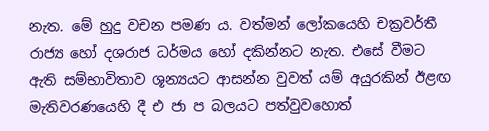නැත. මේ හුදු වචන පමණ ය. වත්මන් ලෝකයෙහි චක්‍රවර්තී රාජ්‍ය හෝ දශරාජ ධර්මය හෝ දකින්නට නැත. එසේ වීමට ඇති සම්භාවිතාව ශූන්‍යයට ආසන්න වුවත් යම් අයුරකින් ඊළඟ මැතිවරණයෙහි දී එ ජා ප බලයට පත්වුවහොත්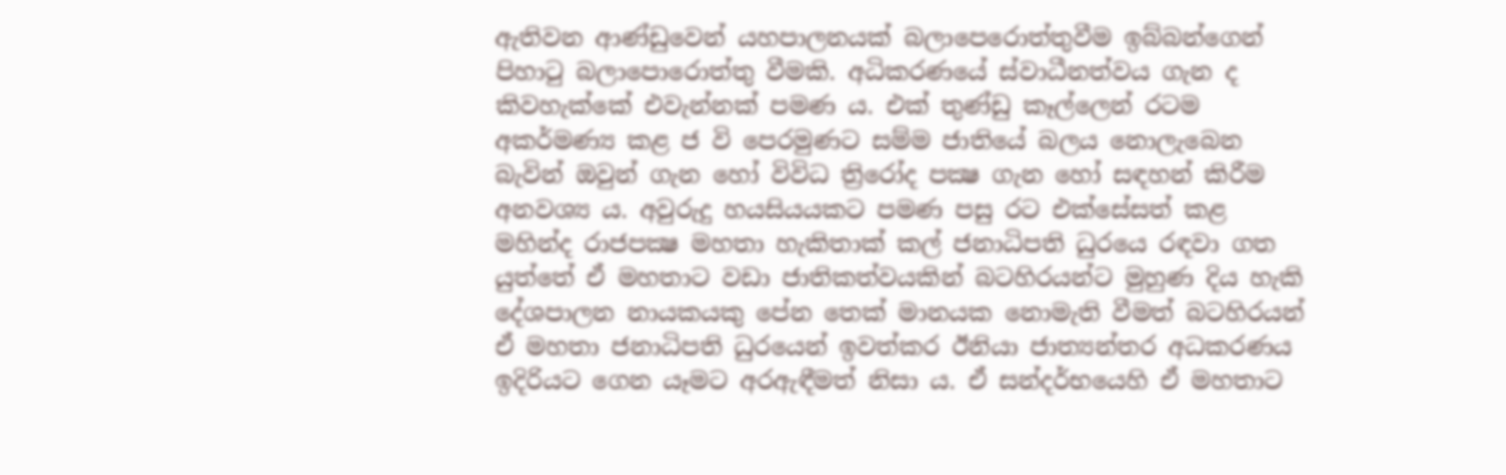ඇතිවන ආණ්ඩුවෙන් යහපාලනයක් බලාපෙරොත්තුවීම ඉබ්බන්ගෙන් පිහාටු බලාපොරොත්තු වීමකි. අධිකරණයේ ස්වාධීනත්වය ගැන ද කිවහැක්කේ එවැන්නක් පමණ ය. එක් තුණ්ඩු කෑල්ලෙන් රටම අකර්මණ්‍ය කළ ජ වි පෙරමුණට සම්ම ජාතියේ බලය නොලැබෙන බැවින් ඔවුන් ගැන හෝ විවිධ ත්‍රිරෝද පක්‍ෂ ගැන හෝ සඳහන් කිරීම අනවශ්‍ය ය. අවුරුදු හයසියයකට පමණ පසු රට එක්සේසත් කළ මහින්ද රාජපක්‍ෂ මහතා හැකිතාක් කල් ජනාධිපති ධුරයෙ රඳවා ගත යුත්තේ ඒ මහතාට වඩා ජාතිකත්වයකින් බටහිරයන්ට මුහුණ දිය හැකි දේශපාලන නායකයකු පේන තෙක් මානයක නොමැති වීමත් බටහිරයන් ඒ මහතා ජනාධිපති ධුරයෙන් ඉවත්කර ඊනියා ජාත්‍යන්තර අධකරණය ඉදිරියට ගෙන යෑමට අරඇඳීමත් නිසා ය. ඒ සන්දර්භයෙහි ඒ මහතාට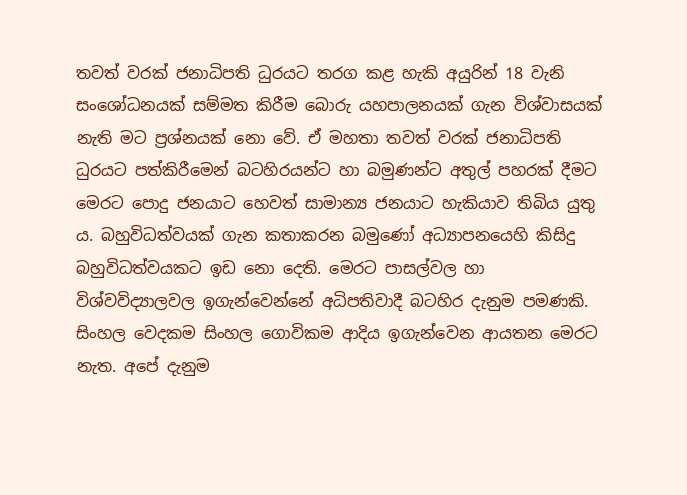තවත් වරක් ජනාධිපති ධුරයට තරග කළ හැකි අයුරින් 18 වැනි සංශෝධනයක් සම්මත කිරීම බොරු යහපාලනයක් ගැන විශ්වාසයක් නැති මට ප්‍රශ්නයක් නො වේ. ඒ මහතා තවත් වරක් ජනාධිපති ධුරයට පත්කිරීමෙන් බටහිරයන්ට හා බමුණන්ට අතුල් පහරක් දීමට මෙරට පොදු ජනයාට හෙවත් සාමාන්‍ය ජනයාට හැකියාව තිබිය යුතු ය. බහුවිධත්වයක් ගැන කතාකරන බමුණෝ අධ්‍යාපනයෙහි කිසිදු බහුවිධත්වයකට ඉඩ නො දෙති. මෙරට පාසල්වල හා විශ්වවිද්‍යාලවල ඉගැන්වෙන්නේ අධිපතිවාදී බටහිර දැනුම පමණකි. සිංහල වෙදකම සිංහල ගොවිකම ආදිය ඉගැන්වෙන ආයතන මෙරට නැත. අපේ දැනුම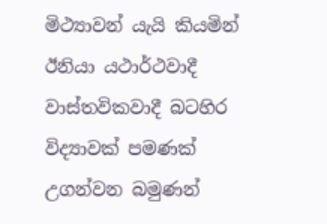මිථ්‍යාවන් යැයි කියමින් ඊනියා යථාර්ථවාදී වාස්තවිකවාදී බටහිර විද්‍යාවක් පමණක් උගන්වන බමුණන්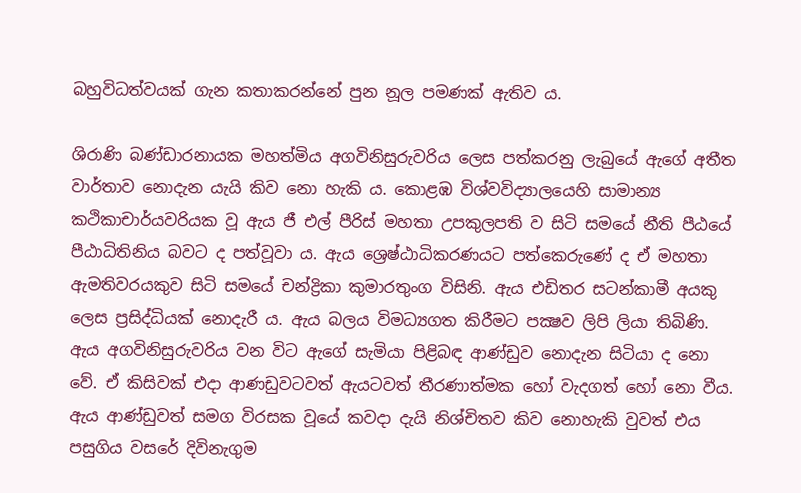බහුවිධත්වයක් ගැන කතාකරන්නේ පුන නූල පමණක් ඇතිව ය.

ශිරාණි බණ්ඩාරනායක මහත්මිය අගවිනිසුරුවරිය ලෙස පත්කරනු ලැබුයේ ඇගේ අතීත වාර්තාව නොදැන යැයි කිව නො හැකි ය. කොළඹ විශ්වවිද්‍යාලයෙහි සාමාන්‍ය කථිකාචාර්යවරියක වූ ඇය ජී එල් පීරිස් මහතා උපකුලපති ව සිටි සමයේ නීති පීඨයේ පීඨාධිතිනිය බවට ද පත්වූවා ය. ඇය ශ්‍රෙෂ්ඨාධිකරණයට පත්කෙරුණේ ද ඒ මහතා ඇමතිවරයකුව සිටි සමයේ චන්ද්‍රිකා කුමාරතුංග විසිනි. ඇය එඩිතර සටන්කාමී අයකු ලෙස ප්‍රසිද්ධියක් නොදැරී ය. ඇය බලය විමධ්‍යගත කිරීමට පක්‍ෂව ලිපි ලියා තිබිණි. ඇය අගවිනිසුරුවරිය වන විට ඇගේ සැමියා පිළිබඳ ආණ්ඩුව නොදැන සිටියා ද නො වේ. ඒ කිසිවක් එදා ආණඩුවටවත් ඇයටවත් තීරණාත්මක හෝ වැදගත් හෝ නො වීය. ඇය ආණ්ඩුවත් සමග විරසක වූයේ කවදා දැයි නිශ්චිතව කිව නොහැකි වුවත් එය පසුගිය වසරේ දිවිනැගුම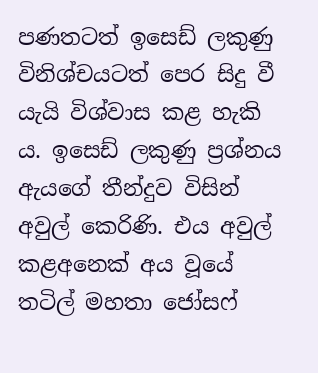පණතටත් ඉසෙඩ් ලකුණු විනිශ්චයටත් පෙර සිදු වී යැයි විශ්වාස කළ හැකි ය. ඉසෙඩ් ලකුණු ප්‍රශ්නය ඇයගේ තීන්දුව විසින් අවුල් කෙරිණි. එය අවුල් කළඅනෙක් අය වූයේ තටිල් මහතා ජෝසෆ්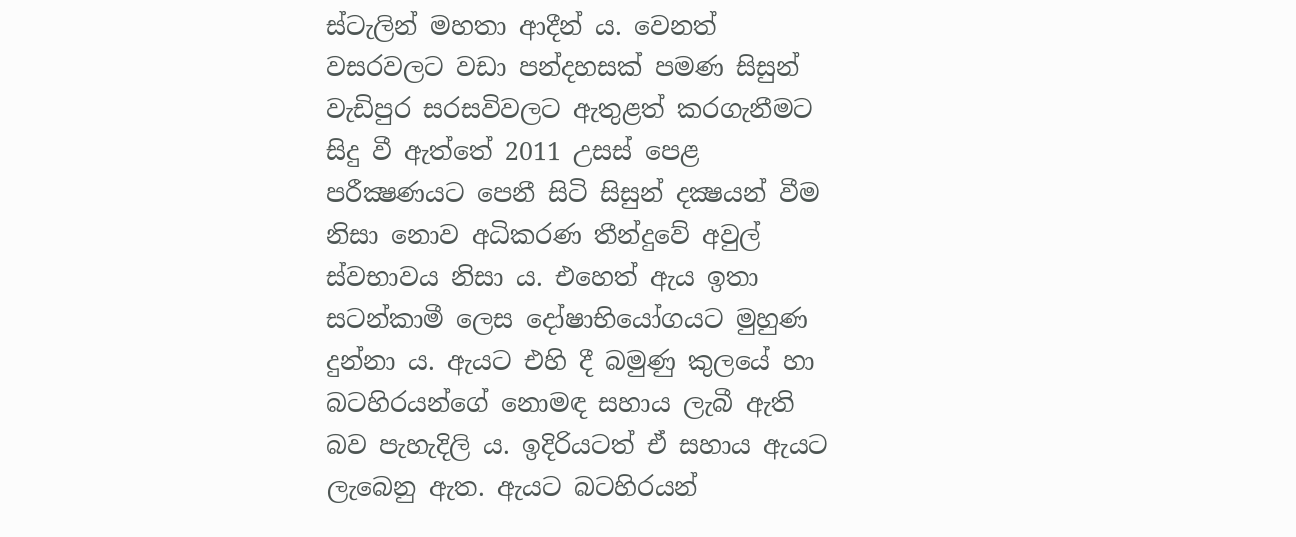ස්ටැලින් මහතා ආදීන් ය. වෙනත් වසරවලට වඩා පන්දහසක් පමණ සිසුන් වැඩිපුර සරසවිවලට ඇතුළත් කරගැනීමට සිදු වී ඇත්තේ 2011 උසස් පෙළ පරීක්‍ෂණයට පෙනී සිටි සිසුන් දක්‍ෂයන් වීම නිසා නොව අධිකරණ තීන්දුවේ අවුල් ස්වභාවය නිසා ය. එහෙත් ඇය ඉතා සටන්කාමී ලෙස දෝෂාභියෝගයට මුහුණ දුන්නා ය. ඇයට එහි දී බමුණු කුලයේ හා බටහිරයන්ගේ නොමඳ සහාය ලැබී ඇති බව පැහැදිලි ය. ඉදිරියටත් ඒ සහාය ඇයට ලැබෙනු ඇත. ඇයට බටහිරයන්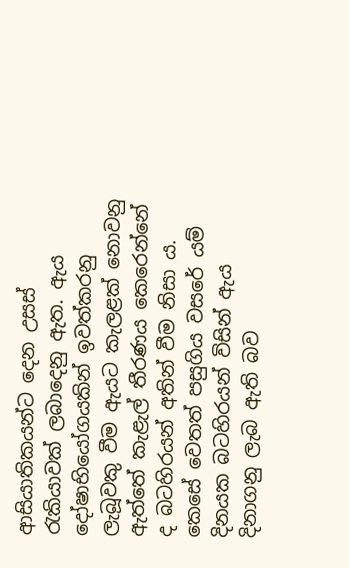ආසියාතිකයන්ට දෙන උසස් රැකියාවක් ලබාදෙනු ඇත. ඇය දෝෂාභියෝගයකින් ඉවත්කරනු ලැබූවකු වීම ඇයට කැලළක් නොවනු ඇත්තේ කැළැල් තීරණය කෙරෙන්නේ ද බටහිරයන් අතින් වීම නිසා ය. කෙසේ වෙතත් පසුගිය වසරේ යම් දිනයක බටහිරයන් විසින් ඇය දිනාගනු ලැබ ඇති බව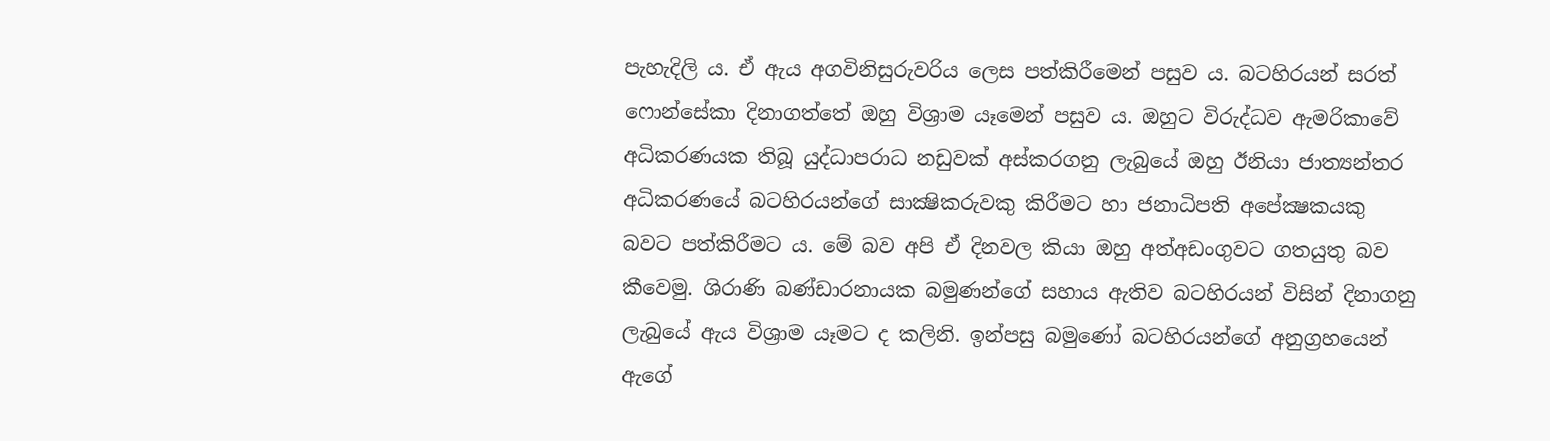පැහැදිලි ය. ඒ ඇය අගවිනිසුරුවරිය ලෙස පත්කිරීමෙන් පසුව ය. බටහිරයන් සරත් ෆොන්සේකා දිනාගත්තේ ඔහු විශ්‍රාම යෑමෙන් පසුව ය. ඔහුට විරුද්ධව ඇමරිකාවේ අධිකරණයක තිබූ යුද්ධාපරාධ නඩුවක් අස්කරගනු ලැබුයේ ඔහු ඊනියා ජාත්‍යන්තර අධිකරණයේ බටහිරයන්ගේ සාක්‍ෂිකරුවකු කිරීමට හා ජනාධිපති අපේක්‍ෂකයකු බවට පත්කිරීමට ය. මේ බව අපි ඒ දිනවල කියා ඔහු අත්අඩංගුවට ගතයුතු බව කීවෙමු. ශිරාණි බණ්ඩාරනායක බමුණන්ගේ සහාය ඇතිව බටහිරයන් විසින් දිනාගනු ලැබුයේ ඇය විශ්‍රාම යෑමට ද කලිනි. ඉන්පසු බමුණෝ බටහිරයන්ගේ අනුග්‍රහයෙන් ඇගේ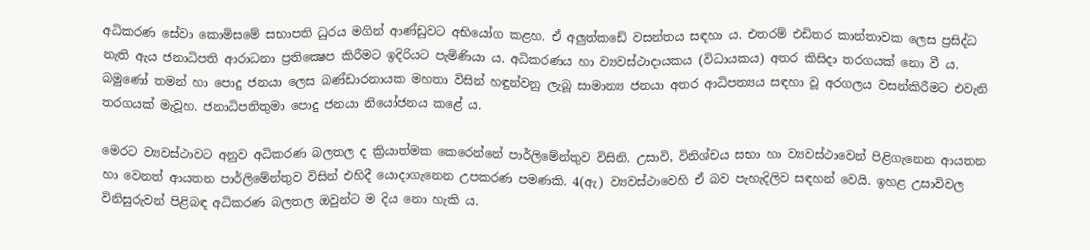අධිකරණ සේවා කොමිසමේ සභාපති ධුරය මගින් ආණ්ඩුවට අභියෝග කළහ. ඒ අලුත්කඩේ වසන්තය සඳහා ය. එතරම් එඩිතර කාන්තාවක ලෙස ප්‍රසිද්ධ නැති ඇය ජනාධිපති ආරාධනා ප්‍රතික්‍ෂෙප කිරීමට ඉදිරියට පැමිණියා ය. අධිකරණය හා ව්‍යවස්ථාදායකය (විධායකය) අතර කිසිදා තරගයක් නො වී ය. බමුණෝ තමන් හා පොදු ජනයා ලෙස බණ්ඩාරනායක මහතා විසින් හඳුන්වනු ලැබූ සාමාන්‍ය ජනයා අතර ආධිපත්‍යය සඳහා වූ අරගලය වසන්කිරීමට එවැනි තරගයක් මැවූහ. ජනාධිපතිතුමා පොදු ජනයා නියෝජනය කළේ ය.

මෙරට ව්‍යවස්ථාවට අනුව අධිකරණ බලතල ද ක්‍රියාත්මක කෙරෙන්නේ පාර්ලිමේන්තුව විසිනි. උසාවි, විනිශ්චය සභා හා ව්‍යවස්ථාවෙන් පිළිගැනෙන ආයතන හා වෙනත් ආයතන පාර්ලිමේන්තුව විසින් එහිදී යොදාගැනෙන උපකරණ පමණකි. 4(ඇ) ව්‍යවස්ථාවෙහි ඒ බව පැහැදිලිව සඳහන් වෙයි. ඉහළ උසාවිවල විනිසුරුවන් පිළිබඳ අධිකරණ බලතල ඔවුන්ට ම දිය නො හැකි ය.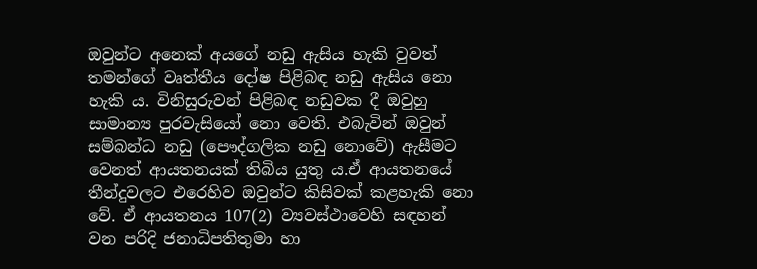ඔවුන්ට අනෙක් අයගේ නඩු ඇසිය හැකි වුවත් තමන්ගේ වෘත්තීය දෝෂ පිළිබඳ නඩු ඇසිය නො හැකි ය. විනිසුරුවන් පිළිබඳ නඩුවක දී ඔවුහු සාමාන්‍ය පුරවැසියෝ නො වෙති. එබැවින් ඔවුන් සම්බන්ධ නඩු (පෞද්ගලික නඩු නොවේ) ඇසීමට වෙනත් ආයතනයක් තිබිය යුතු ය.ඒ ආයතනයේ තීන්දුවලට එරෙහිව ඔවුන්ට කිසිවක් කළහැකි නො වේ. ඒ ආයතනය 107(2) ව්‍යවස්ථාවෙහි සඳහන් වන පරිදි ජනාධිපතිතුමා හා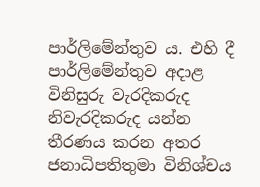පාර්ලිමේන්තුව ය. එහි දී පාර්ලිමේන්තුව අදාළ විනිසුරු වැරදිකරුද නිවැරදිකරුද යන්න තීරණය කරන අතර ජනාධිපතිතුමා විනිශ්චය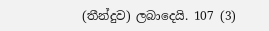(තීන්දුව) ලබාදෙයි. 107 (3)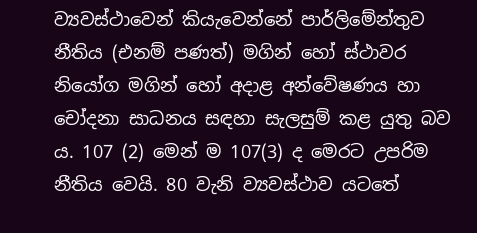ව්‍යවස්ථාවෙන් කියැවෙන්නේ පාර්ලිමේන්තුව නීතිය (එනම් පණත්) මගින් හෝ ස්ථාවර නියෝග මගින් හෝ අදාළ අන්වේෂණය හා චෝදනා සාධනය සඳහා සැලසුම් කළ යුතු බව ය. 107 (2) මෙන් ම 107(3) ද මෙරට උපරිම නීතිය වෙයි. 80 වැනි ව්‍යවස්ථාව යටතේ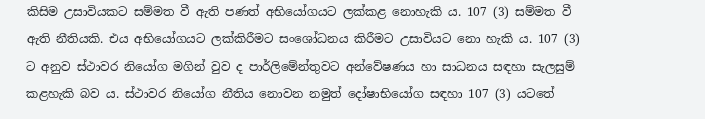කිසිම උසාවියකට සම්මත වී ඇති පණත් අභියෝගයට ලක්කළ නොහැකි ය. 107 (3) සම්මත වී ඇති නීතියකි. එය අභියෝගයට ලක්කිරීමට සංශෝධනය කිරීමට උසාවියට නො හැකි ය. 107 (3) ට අනුව ස්ථාවර නියෝග මගින් වුව ද පාර්ලිමේන්තුවට අන්වේෂණය හා සාධනය සඳහා සැලසුම් කළහැකි බව ය. ස්ථාවර නියෝග නීතිය නොවන නමුත් දෝෂාභියෝග සඳහා 107 (3) යටතේ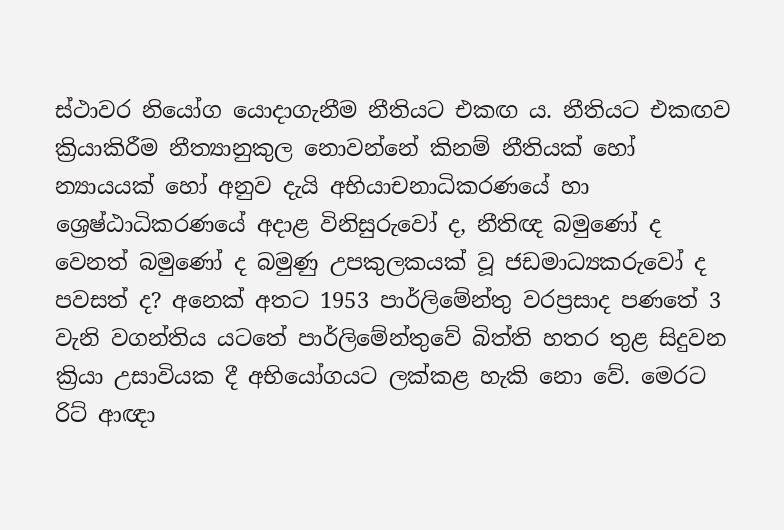ස්ථාවර නියෝග යොදාගැනීම නීතියට එකඟ ය. නීතියට එකඟව ක්‍රියාකිරීම නීත්‍යානුකුල නොවන්නේ කිනම් නීතියක් හෝ න්‍යායයක් හෝ අනුව දැයි අභියාචනාධිකරණයේ හා ශ්‍රෙෂ්ඨාධිකරණයේ අදාළ විනිසුරුවෝ ද, නීතිඥ බමුණෝ ද වෙනත් බමුණෝ ද බමුණු උපකුලකයක් වූ ජඩමාධ්‍යකරුවෝ ද පවසත් ද? අනෙක් අතට 1953 පාර්ලිමේන්තු වරප්‍රසාද පණතේ 3 වැනි වගන්තිය යටතේ පාර්ලිමේන්තුවේ බිත්ති හතර තුළ සිදුවන ක්‍රියා උසාවියක දී අභියෝගයට ලක්කළ හැකි නො වේ. මෙරට රිට් ආඥා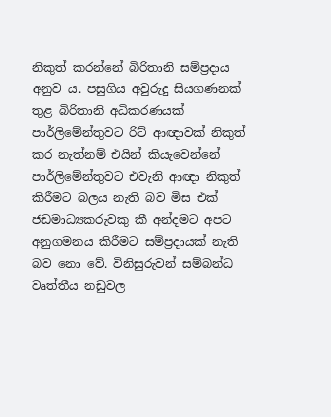නිකුත් කරන්නේ බිරිතානි සම්ප්‍රදාය අනුව ය. පසුගිය අවුරුදු සියගණනක් තුළ බිරිතානි අධිකරණයක් පාර්ලිමේන්තුවට රිට් ආඥාවක් නිකුත් කර නැත්නම් එයින් කියැවෙන්නේ පාර්ලිමේන්තුවට එවැනි ආඥා නිකුත් කිරීමට බලය නැති බව මිස එක් ජඩමාධ්‍යකරුවකු කී අන්දමට අපට අනුගමනය කිරීමට සම්ප්‍රදායක් නැති බව නො වේ. විනිසුරුවන් සම්බන්ධ වෘත්තීය නඩුවල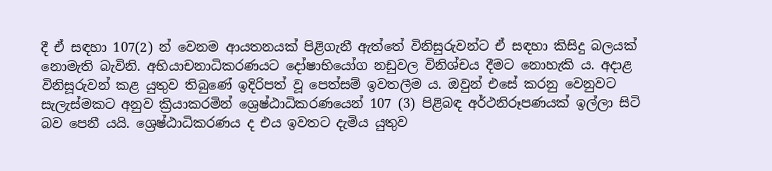දී ඒ සඳහා 107(2) න් වෙනම ආයතනයක් පිළිගැනී ඇත්තේ විනිසුරුවන්ට ඒ සඳහා කිසිදු බලයක් නොමැති බැවිනි. අභියාචනාධිකරණයට දෝෂාභියෝග නඩුවල විනිශ්චය දීමට නොහැකි ය. අදාළ විනිසූරුවන් කළ යුතුව තිබුණේ ඉදිරිපත් වූ පෙත්සම් ඉවතලීම ය. ඔවුන් එසේ කරනු වෙනුවට සැලැස්මකට අනුව ක්‍රියාකරමින් ශ්‍රෙෂ්ඨාධිකරණයෙන් 107 (3) පිළිබඳ අර්ථනිරූපණයක් ඉල්ලා සිටි බව පෙනී යයි. ශ්‍රෙෂ්ඨාධිකරණය ද එය ඉවතට දැමිය යුතුව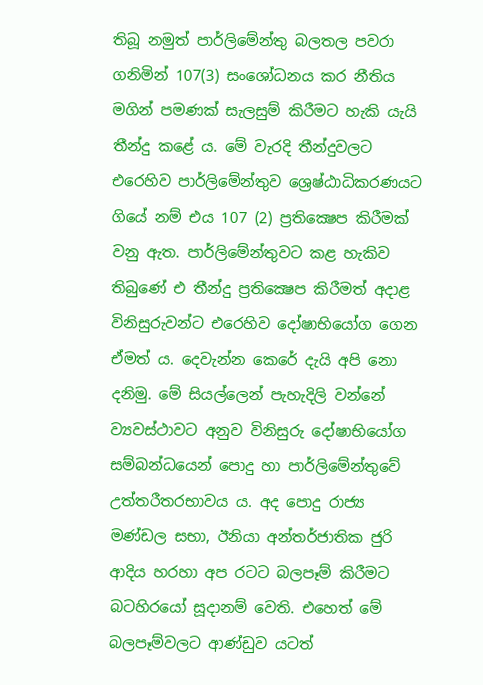තිබූ නමුත් පාර්ලිමේන්තු බලතල පවරා ගනිමින් 107(3) සංශෝධනය කර නීතිය මගින් පමණක් සැලසුම් කිරීමට හැකි යැයි තීන්දු කළේ ය. මේ වැරදි තීන්දුවලට එරෙහිව පාර්ලිමේන්තුව ශ්‍රෙෂ්ඨාධිකරණයට ගියේ නම් එය 107 (2) ප්‍රතික්‍ෂෙප කිරීමක් වනු ඇත. පාර්ලිමේන්තුවට කළ හැකිව තිබුණේ එ තීන්දු ප්‍රතික්‍ෂෙප කිරීමත් අදාළ විනිසුරුවන්ට එරෙහිව දෝෂාභියෝග ගෙන ඒමත් ය. දෙවැන්න කෙරේ දැයි අපි නො දනිමු. මේ සියල්ලෙන් පැහැදිලි වන්නේ ව්‍යවස්ථාවට අනුව විනිසුරු දෝෂාභියෝග සම්බන්ධයෙන් පොදු හා පාර්ලිමේන්තුවේ උත්තරීතරභාවය ය. අද පොදු රාජ්‍ය මණ්ඩල සභා, ඊනියා අන්තර්ජාතික ජුරි ආදිය හරහා අප රටට බලපෑම් කිරීමට බටහිරයෝ සූදානම් වෙති. එහෙත් මේ බලපෑම්වලට ආණ්ඩුව යටත්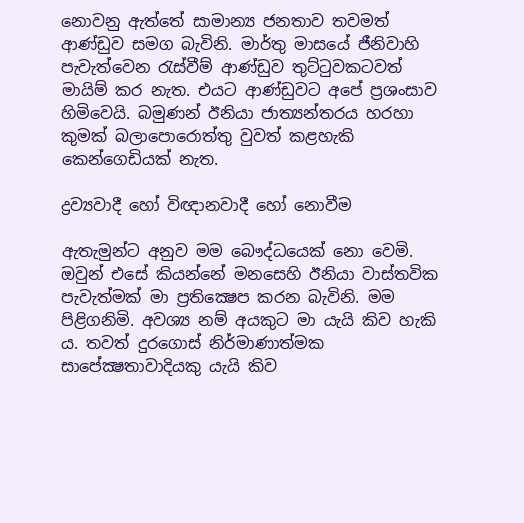නොවනු ඇත්තේ සාමාන්‍ය ජනතාව තවමත් ආණ්ඩුව සමග බැවිනි. මාර්තු මාසයේ ජීනිවාහි පැවැත්වෙන රැස්වීම් ආණ්ඩුව තුට්ටුවකටවත් මායිම් කර නැත. එයට ආණ්ඩුවට අපේ ප්‍රශංසාව හිමිවෙයි. බමුණන් ඊනියා ජාත්‍යන්තරය හරහා කුමක් බලාපොරොත්තු වුවත් කළහැකි කෙන්ගෙඩියක් නැත.

ද්‍රව්‍යවාදී හෝ විඥානවාදී හෝ නොවීම

ඇතැමුන්ට අනුව මම බෞද්ධයෙක් නො වෙමි. ඔවුන් එසේ කියන්නේ මනසෙහි ඊනියා වාස්තවික පැවැත්මක් මා ප්‍රතික්‍ෂෙප කරන බැවිනි. මම පිළිගනිමි. අවශ්‍ය නම් අයකුට මා යැයි කිව හැකි ය. තවත් දුරගොස් නිර්මාණාත්මක සාපේක්‍ෂතාවාදියකු යැයි කිව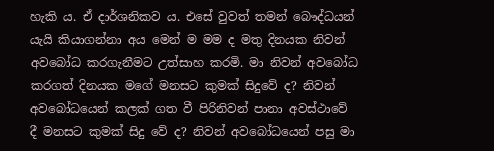හැකි ය. ඒ දාර්ශනිකව ය. එසේ වුවත් තමන් බෞද්ධයන් යැයි කියාගන්නා අය මෙන් ම මම ද මතු දිනයක නිවන් අවබෝධ කරගැනීමට උත්සාහ කරමි. මා නිවන් අවබෝධ කරගත් දිනයක මගේ මනසට කුමක් සිදුවේ ද? නිවන් අවබෝධයෙන් කලක් ගත වී පිරිනිවන් පානා අවස්ථාවේ දී මනසට කුමක් සිදු වේ ද? නිවන් අවබෝධයෙන් පසු මා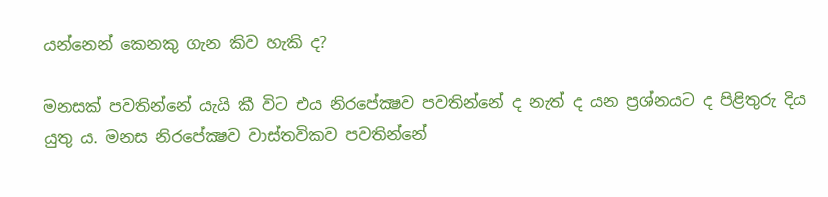යන්නෙන් කෙනකු ගැන කිව හැකි ද?

මනසක් පවතින්නේ යැයි කී විට එය නිරපේක්‍ෂව පවතින්නේ ද නැත් ද යන ප්‍රශ්නයට ද පිළිතුරු දිය යුතු ය. මනස නිරපේක්‍ෂව වාස්තවිකව පවතින්නේ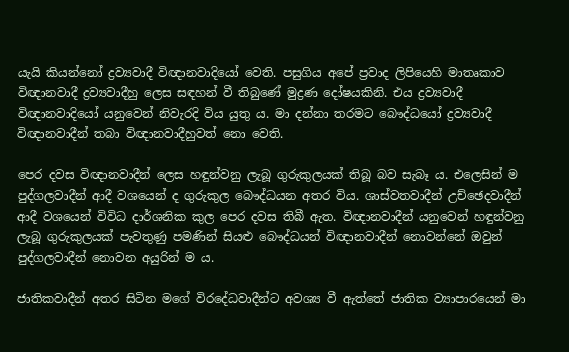යැයි කියන්නෝ ද්‍රව්‍යවාදී විඥානවාදියෝ වෙති. පසුගිය අපේ ප්‍රවාද ලිපියෙහි මාතෘකාව විඥානවාදී ද්‍රව්‍යවාදීහු ලෙස සඳහන් වී තිබුණේ මුද්‍රණ දෝෂයකිනි. එය ද්‍රව්‍යවාදී විඥානවාදියෝ යනුවෙන් නිවැරදි විය යුතු ය. මා දන්නා තරමට බෞද්ධයෝ ද්‍රව්‍යවාදී විඥානවාදීන් තබා විඥානවාදීහුවත් නො වෙති.

පෙර දවස විඥානවාදීන් ලෙස හඳුන්වනු ලැබූ ගුරුකුලයක් තිබූ බව සැබෑ ය. එලෙසින් ම පුද්ගලවාදීන් ආදී වශයෙන් ද ගුරුකුල බෞද්ධයන අතර විය. ශාස්වතවාදීන් උච්ඡෙදවාදීන් ආදී වශයෙන් විවිධ දාර්ශනික කුල පෙර දවස තිබී ඇත. විඥානවාදීන් යනුවෙන් හඳුන්වනු ලැබූ ගුරුකුලයක් පැවතුණු පමණින් සියළු බෞද්ධයන් විඥානවාදීන් නොවන්නේ ඔවුන් පුද්ගලවාදීන් නොවන අයුරින් ම ය.

ජාතිකවාදීන් අතර සිටින මගේ විරදේධවාදීන්ට අවශ්‍ය වී ඇත්තේ ජාතික ව්‍යාපාරයෙන් මා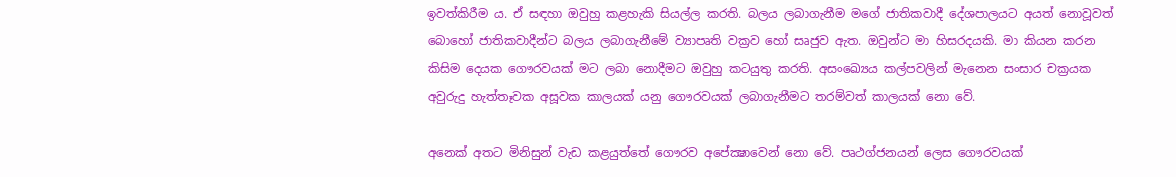ඉවත්කිරීම ය. ඒ සඳහා ඔවුහු කළහැකි සියල්ල කරති. බලය ලබාගැනීම මගේ ජාතිකවාදී දේශපාලයට අයත් නොවූවත් බොහෝ ජාතිකවාදීන්ට බලය ලබාගැනීමේ ව්‍යාපෘති වක්‍රව හෝ සෘජුව ඇත. ඔවුන්ට මා හිසරදයකි. මා කියන කරන කිසිම දෙයක ගෞරවයක් මට ලබා නොදීමට ඔවුහු කටයුතු කරති. අසංඛ්‍යෙය කල්පවලින් මැනෙන සංසාර චක්‍රයක අවුරුදු හැත්තෑවක අසූවක කාලයක් යනු ගෞරවයක් ලබාගැනීමට තරම්වත් කාලයක් නො වේ.

අනෙක් අතට මිනිසුන් වැඩ කළයුත්තේ ගෞරව අපේක්‍ෂාවෙන් නො වේ. පෘථග්ජනයන් ලෙස ගෞරවයක්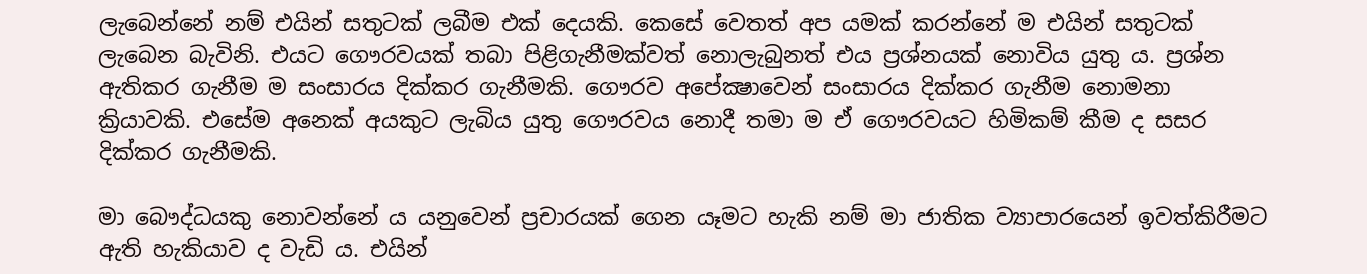ලැබෙන්නේ නම් එයින් සතුටක් ලබීම එක් දෙයකි. කෙසේ වෙතත් අප යමක් කරන්නේ ම එයින් සතුටක් ලැබෙන බැවිනි. එයට ගෞරවයක් තබා පිළිගැනීමක්වත් නොලැබුනත් එය ප්‍රශ්නයක් නොවිය යුතු ය. ප්‍රශ්න ඇතිකර ගැනීම ම සංසාරය දික්කර ගැනීමකි. ගෞරව අපේක්‍ෂාවෙන් සංසාරය දික්කර ගැනීම නොමනා ක්‍රියාවකි. එසේම අනෙක් අයකුට ලැබිය යුතු ගෞරවය නොදී තමා ම ඒ ගෞරවයට හිමිකම් කීම ද සසර දික්කර ගැනීමකි.

මා බෞද්ධයකු නොවන්නේ ය යනුවෙන් ප්‍රචාරයක් ගෙන යෑමට හැකි නම් මා ජාතික ව්‍යාපාරයෙන් ඉවත්කිරීමට ඇති හැකියාව ද වැඩි ය. එයින්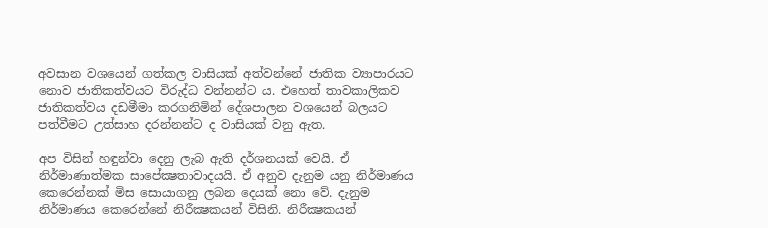අවසාන වශයෙන් ගත්කල වාසියක් අත්වන්නේ ජාතික ව්‍යාපාරයට නොව ජාතිකත්වයට විරුද්ධ වන්නන්ට ය. එහෙත් තාවකාලිකව ජාතිකත්වය දඩමීමා කරගනිමින් දේශපාලන වශයෙන් බලයට පත්වීමට උත්සාහ දරන්නන්ට ද වාසියක් වනු ඇත.

අප විසින් හඳුන්වා දෙනු ලැබ ඇති දර්ශනයක් වෙයි. ඒ නිර්මාණාත්මක සාපේක්‍ෂතාවාදයයි. ඒ අනුව දැනුම යනු නිර්මාණය කෙරෙන්නක් මිස සොයාගනු ලබන දෙයක් නො වේ. දැනුම නිර්මාණය කෙරෙන්නේ නිරීක්‍ෂකයන් විසිනි. නිරීක්‍ෂකයන්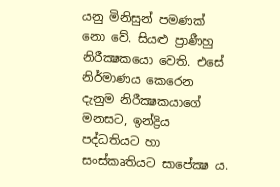යනු මිනිසුන් පමණක් නො වේ. සියළු ප්‍රාණීහු නිරීක්‍ෂකයො වෙති. එසේ නිර්මාණය කෙරෙන දැනුම නිරීක්‍ෂකයාගේ මනසට, ඉන්ද්‍රිය පද්ධතියට හා සංස්කෘතියට සාපේක්‍ෂ ය.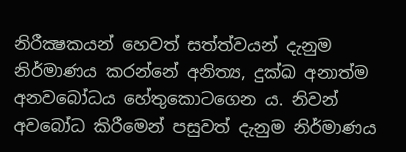නිරීක්‍ෂකයන් හෙවත් සත්ත්වයන් දැනුම නිර්මාණය කරන්නේ අනිත්‍ය, දුක්ඛ අනාත්ම අනවබෝධය හේතුකොටගෙන ය. නිවන් අවබෝධ කිරීමෙන් පසුවත් දැනුම නිර්මාණය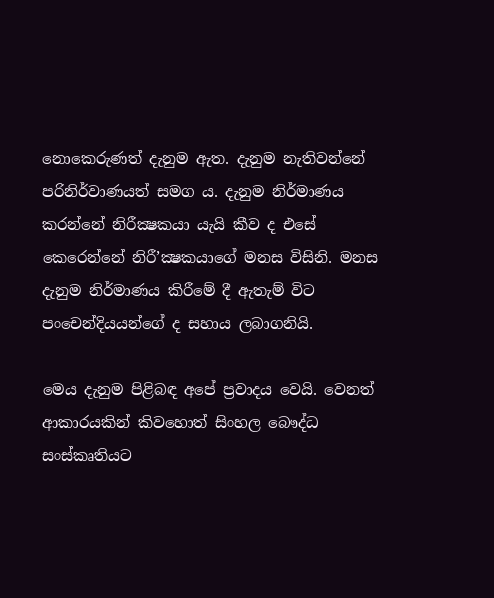නොකෙරුණත් දැනුම ඇත. දැනුම නැතිවන්නේ පරිනිර්වාණයත් සමග ය. දැනුම නිර්මාණය කරන්නේ නිරීක්‍ෂකයා යැයි කීව ද එසේ කෙරෙන්නේ නිරී’ක්‍ෂකයාගේ මනස විසිනි. මනස දැනුම නිර්මාණය කිරීමේ දී ඇතැම් විට පංචෙන්දියයන්ගේ ද සහාය ලබාගනියි.

මෙය දැනුම පිළිබඳ අපේ ප්‍රවාදය වෙයි. වෙනත් ආකාරයකින් කිවහොත් සිංහල බෞද්ධ සංස්කෘතියට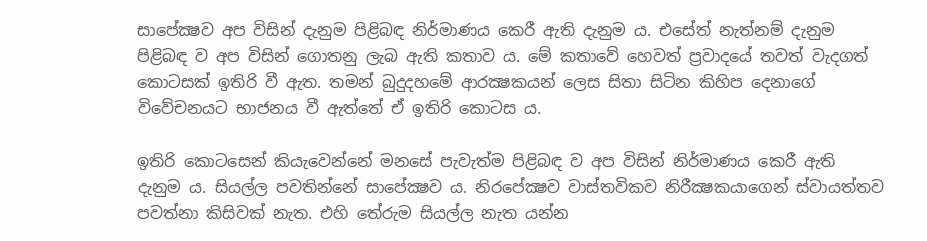සාපේක්‍ෂව අප විසින් දැනුම පිළිබඳ නිර්මාණය කෙරී ඇති දැනුම ය. එසේත් නැත්නම් දැනුම පිළිබඳ ව අප විසින් ගොතනු ලැබ ඇති කතාව ය. මේ කතාවේ හෙවත් ප්‍රවාදයේ තවත් වැදගත් කොටසක් ඉතිරි වී ඇත. තමන් බුදුදහමේ ආරක්‍ෂකයන් ලෙස සිතා සිටින කිහිප දෙනාගේ විවේචනයට භාජනය වී ඇත්තේ ඒ ඉතිරි කොටස ය.

ඉතිරි කොටසෙන් කියැවෙන්නේ මනසේ පැවැත්ම පිළිබඳ ව අප විසින් නිර්මාණය කෙරී ඇති දැනුම ය. සියල්ල පවතින්නේ සාපේක්‍ෂව ය. නිරපේක්‍ෂව වාස්තවිකව නිරීක්‍ෂකයාගෙන් ස්වායත්තව පවත්නා කිසිවක් නැත. එහි තේරුම සියල්ල නැත යන්න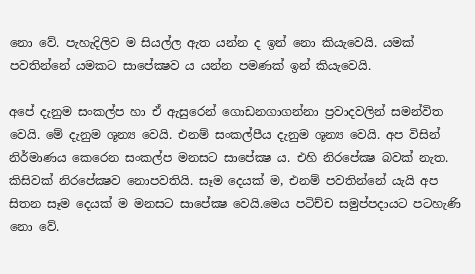නො වේ. පැහැදිලිව ම සියල්ල ඇත යන්න ද ඉන් නො කියැවෙයි. යමක් පවතින්නේ යමකට සාපේක්‍ෂව ය යන්න පමණක් ඉන් කියැවෙයි.

අපේ දැනුම සංකල්ප හා ඒ ඇසුරෙන් ගොඩනගාගන්නා ප්‍රවාදවලින් සමන්විත වෙයි. මේ දැනුම ශූන්‍ය වෙයි. එනම් සංකල්පීය දැනුම ශූන්‍ය වෙයි. අප විසින් නිර්මාණය කෙරෙන සංකල්ප මනසට සාපේක්‍ෂ ය. එහි නිරපේක්‍ෂ බවක් නැත. කිසිවක් නිරපේක්‍ෂව නොපවතියි. සෑම දෙයක් ම, එනම් පවතින්නේ යැයි අප සිතන සෑම දෙයක් ම මනසට සාපේක්‍ෂ වෙයි.මෙය පටිච්ච සමුප්පදායට පටහැණි නො වේ.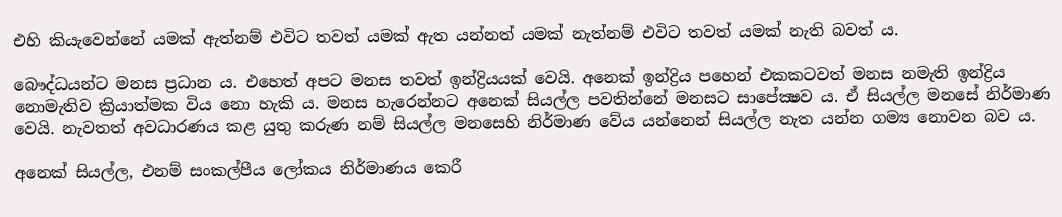එහි කියැවෙන්නේ යමක් ඇත්නම් එවිට තවත් යමක් ඇත යන්නත් යමක් නැත්නම් එවිට තවත් යමක් නැති බවත් ය.

බෞද්ධයන්ට මනස ප්‍රධාන ය. එහෙත් අපට මනස තවත් ඉන්ද්‍රියයක් වෙයි. අනෙක් ඉන්ද්‍රිය පහෙන් එකකටවත් මනස නමැති ඉන්ද්‍රිය නොමැතිව ක්‍රියාත්මක විය නො හැකි ය. මනස හැරෙන්නට අනෙක් සියල්ල පවතින්නේ මනසට සාපේක්‍ෂව ය. ඒ සියල්ල මනසේ නිර්මාණ වෙයි. නැවතත් අවධාරණය කළ යුතු කරුණ නම් සියල්ල මනසෙහි නිර්මාණ වේය යන්නෙන් සියල්ල නැත යන්න ගම්‍ය නොවන බව ය.

අනෙක් සියල්ල, එනම් සංකල්පීය ලෝකය නිර්මාණය කෙරී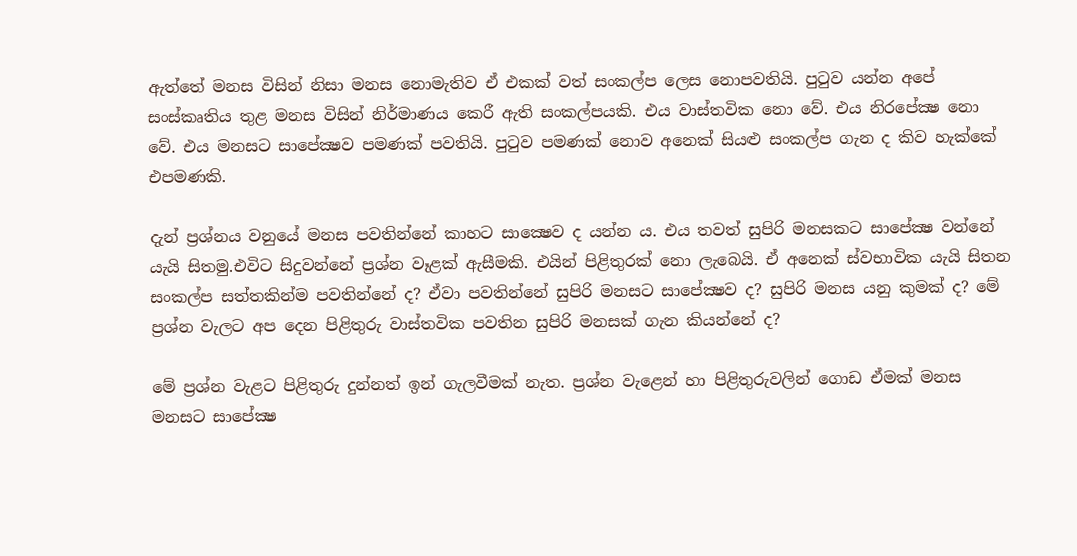ඇත්තේ මනස විසින් නිසා මනස නොමැතිව ඒ එකක් වත් සංකල්ප ලෙස නොපවතියි. පුටුව යන්න අපේ සංස්කෘතිය තුළ මනස විසින් නිර්මාණය කෙරී ඇති සංකල්පයකි. එය වාස්තවික නො වේ. එය නිරපේක්‍ෂ නො වේ. එය මනසට සාපේක්‍ෂව පමණක් පවතියි. පුටුව පමණක් නොව අනෙක් සියළු සංකල්ප ගැන ද කිව හැක්කේ එපමණකි.

දැන් ප්‍රශ්නය වනුයේ මනස පවතින්නේ කාහට සාක්‍ෂෙව ද යන්න ය. එය තවත් සුපිරි මනසකට සාපේක්‍ෂ වන්නේ යැයි සිතමු.එවිට සිදුවන්නේ ප්‍රශ්න වෑළක් ඇසීමකි. එයින් පිළිතුරක් නො ලැබෙයි. ඒ අනෙක් ස්වභාවික යැයි සිතන සංකල්ප සත්තකින්ම පවතින්නේ ද? ඒවා පවතින්නේ සුපිරි මනසට සාපේක්‍ෂව ද? සුපිරි මනස යනු කුමක් ද? මේ ප්‍රශ්න වැලට අප දෙන පිළිතුරු වාස්තවික පවතින සුපිරි මනසක් ගැන කියන්නේ ද?

මේ ප්‍රශ්න වැළට පිළිතුරු දුන්නත් ඉන් ගැලවීමක් නැත. ප්‍රශ්න වැළෙන් හා පිළිතුරුවලින් ගොඩ ඒමක් මනස මනසට සාපේක්‍ෂ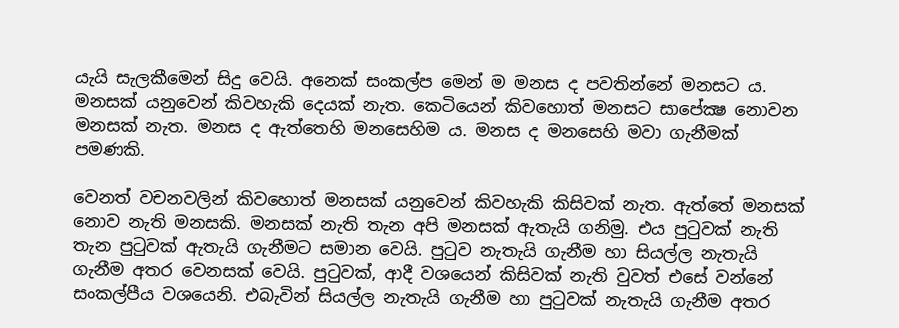යැයි සැලකීමෙන් සිදු වෙයි. අනෙක් සංකල්ප මෙන් ම මනස ද පවතින්නේ මනසට ය. මනසක් යනුවෙන් කිවහැකි දෙයක් නැත. කෙටියෙන් කිවහොත් මනසට සාපේක්‍ෂ නොවන මනසක් නැත. මනස ද ඇත්තෙහි මනසෙහිම ය. මනස ද මනසෙහි මවා ගැනීමක් පමණකි.

වෙනත් වචනවලින් කිවහොත් මනසක් යනුවෙන් කිවහැකි කිසිවක් නැත. ඇත්තේ මනසක් නොව නැති මනසකි. මනසක් නැති තැන අපි මනසක් ඇතැයි ගනිමු. එය පුටුවක් නැති තැන පුටුවක් ඇතැයි ගැනීමට සමාන වෙයි. පුටුව නැතැයි ගැනීම හා සියල්ල නැතැයි ගැනීම අතර වෙනසක් වෙයි. පුටුවක්, ආදී වශයෙන් කිසිවක් නැති වුවත් එසේ වන්නේ සංකල්පීය වශයෙනි. එබැවින් සියල්ල නැතැයි ගැනීම හා පුටුවක් නැතැයි ගැනීම අතර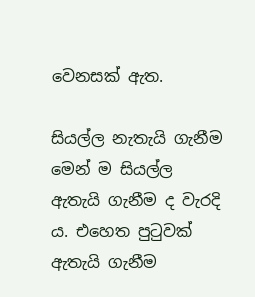වෙනසක් ඇත.

සියල්ල නැතැයි ගැනීම මෙන් ම සියල්ල ඇතැයි ගැනීම ද වැරදි ය. එහෙත පුටුවක් ඇතැයි ගැනීම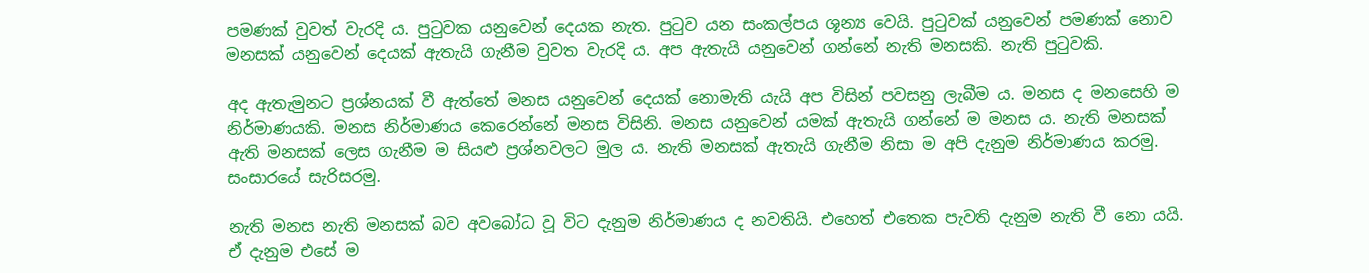පමණක් වුවත් වැරදි ය. පුටුවක යනුවෙන් දෙයක නැත. පුටුව යන සංකල්පය ශූන්‍ය වෙයි. පුටුවක් යනුවෙන් පමණක් නොව මනසක් යනුවෙන් දෙයක් ඇතැයි ගැනීම වුවත වැරදි ය. අප ඇතැයි යනුවෙන් ගන්නේ නැති මනසකි. නැති පුටුවකි.

අද ඇතැමුනට ප්‍රශ්නයක් වී ඇත්තේ මනස යනුවෙන් දෙයක් නොමැති යැයි අප විසින් පවසනු ලැබීම ය. මනස ද මනසෙහි ම නිර්මාණයකි. මනස නිර්මාණය කෙරෙන්නේ මනස විසිනි. මනස යනුවෙන් යමක් ඇතැයි ගන්නේ ම මනස ය. නැති මනසක් ඇති මනසක් ලෙස ගැනීම ම සියළු ප්‍රශ්නවලට මුල ය. නැති මනසක් ඇතැයි ගැනීම නිසා ම අපි දැනුම නිර්මාණය කරමු. සංසාරයේ සැරිසරමු.

නැති මනස නැති මනසක් බව අවබෝධ වූ විට දැනුම නිර්මාණය ද නවතියි. එහෙත් එතෙක පැවති දැනුම නැති වී නො යයි. ඒ දැනුම එසේ ම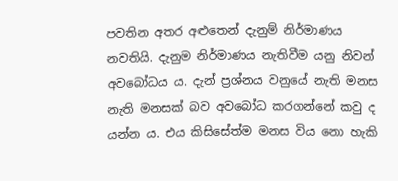පවතින අතර අළුතෙන් දැනුම් නිර්මාණය නවතියි. දැනුම නිර්මාණය නැතිවීම යනු නිවන් අවබෝධය ය. දැන් ප්‍රශ්නය වනුයේ නැති මනස නැති මනසක් බව අවබෝධ කරගන්නේ කවු ද යන්න ය. එය කිසිසේත්ම මනස විය නො හැකි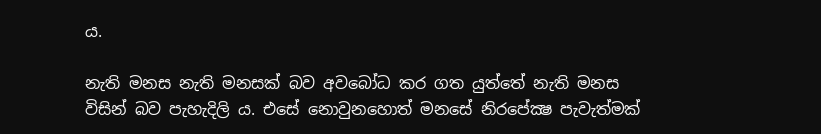ය.

නැති මනස නැති මනසක් බව අවබෝධ කර ගත යුත්තේ නැති මනස විසින් බව පැහැදිලි ය. එසේ නොවුනහොත් මනසේ නිරපේක්‍ෂ පැවැත්මක්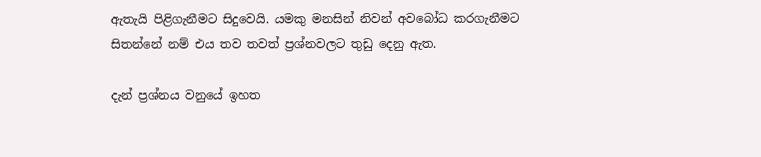ඇතැයි පිළිගැනීමට සිදුවෙයි. යමකු මනසින් නිවන් අවබෝධ කරගැනීමට සිතන්නේ නම් එය තව තවත් ප්‍රශ්නවලට තුඩු දෙනු ඇත.

දැන් ප්‍රශ්නය වනුයේ ඉහත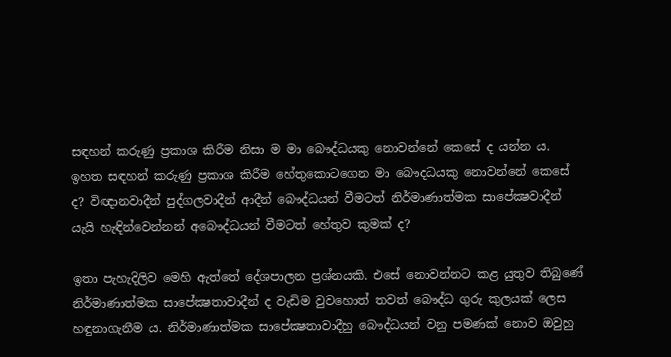සඳහන් කරුණු ප්‍රකාශ කිරීම නිසා ම මා බෞද්ධයකු නොවන්නේ කෙසේ ද යන්න ය. ඉහත සඳහන් කරුණු ප්‍රකාශ කිරීම හේතුකොටගෙන මා බෞදධයකු නොවන්නේ කෙසේ ද? විඥානවාදීන් පුද්ගලවාදීන් ආදීන් බෞද්ධයන් වීමටත් නිර්මාණාත්මක සාපේක්‍ෂවාදීන් යැයි හැඳින්වෙන්නන් අබෞද්ධයන් වීමටත් හේතුව කුමක් ද?

ඉතා පැහැදිලිව මෙහි ඇත්තේ දේශපාලන ප්‍රශ්නයකි. එසේ නොවන්නට කළ යුතුව තිබුණේ නිර්මාණාත්මක සාපේක්‍ෂතාවාදීන් ද වැඩිම වුවහොත් තවත් බෞද්ධ ගුරු කුලයක් ලෙස හඳුනාගැනීම ය. නිර්මාණාත්මක සාපේක්‍ෂතාවාදීහු බෞද්ධයන් වනු පමණක් නොව ඔවුහු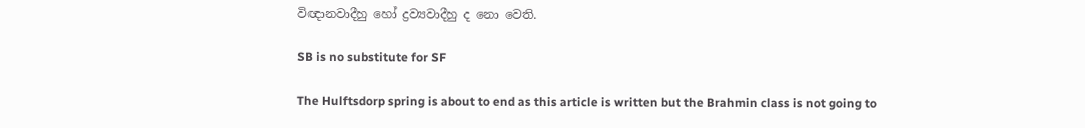විඥානවාදීහු හෝ ද්‍රව්‍යවාදීහු ද නො වෙති.

SB is no substitute for SF

The Hulftsdorp spring is about to end as this article is written but the Brahmin class is not going to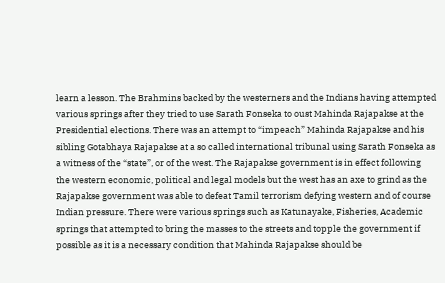learn a lesson. The Brahmins backed by the westerners and the Indians having attempted various springs after they tried to use Sarath Fonseka to oust Mahinda Rajapakse at the Presidential elections. There was an attempt to “impeach” Mahinda Rajapakse and his sibling Gotabhaya Rajapakse at a so called international tribunal using Sarath Fonseka as a witness of the “state”, or of the west. The Rajapakse government is in effect following the western economic, political and legal models but the west has an axe to grind as the Rajapakse government was able to defeat Tamil terrorism defying western and of course Indian pressure. There were various springs such as Katunayake, Fisheries, Academic springs that attempted to bring the masses to the streets and topple the government if possible as it is a necessary condition that Mahinda Rajapakse should be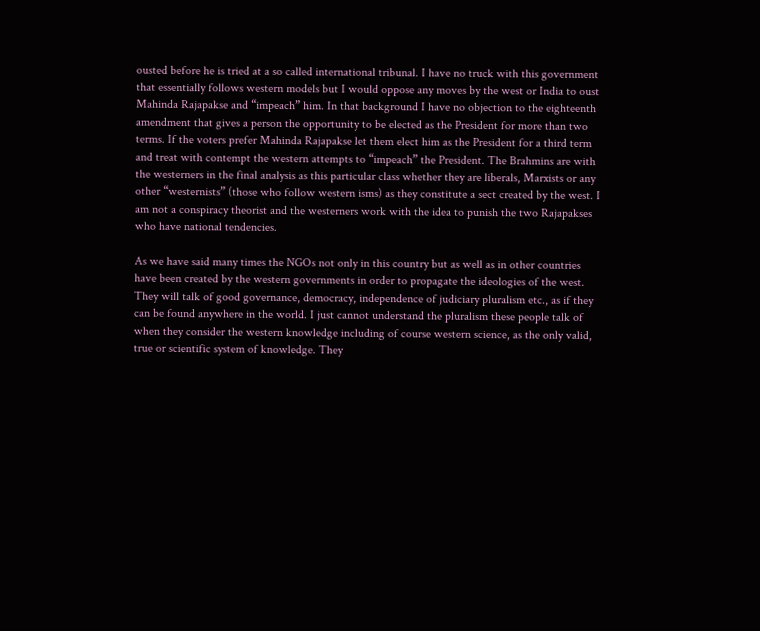ousted before he is tried at a so called international tribunal. I have no truck with this government that essentially follows western models but I would oppose any moves by the west or India to oust Mahinda Rajapakse and “impeach” him. In that background I have no objection to the eighteenth amendment that gives a person the opportunity to be elected as the President for more than two terms. If the voters prefer Mahinda Rajapakse let them elect him as the President for a third term and treat with contempt the western attempts to “impeach” the President. The Brahmins are with the westerners in the final analysis as this particular class whether they are liberals, Marxists or any other “westernists” (those who follow western isms) as they constitute a sect created by the west. I am not a conspiracy theorist and the westerners work with the idea to punish the two Rajapakses who have national tendencies.

As we have said many times the NGOs not only in this country but as well as in other countries have been created by the western governments in order to propagate the ideologies of the west. They will talk of good governance, democracy, independence of judiciary pluralism etc., as if they can be found anywhere in the world. I just cannot understand the pluralism these people talk of when they consider the western knowledge including of course western science, as the only valid, true or scientific system of knowledge. They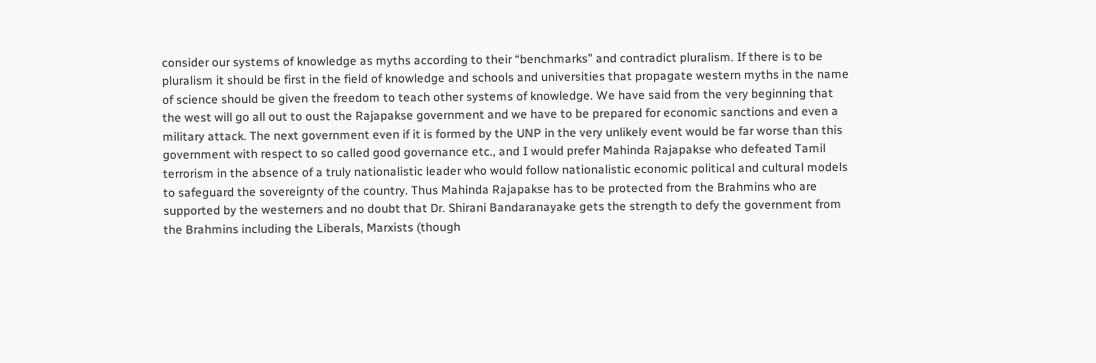consider our systems of knowledge as myths according to their “benchmarks” and contradict pluralism. If there is to be pluralism it should be first in the field of knowledge and schools and universities that propagate western myths in the name of science should be given the freedom to teach other systems of knowledge. We have said from the very beginning that the west will go all out to oust the Rajapakse government and we have to be prepared for economic sanctions and even a military attack. The next government even if it is formed by the UNP in the very unlikely event would be far worse than this government with respect to so called good governance etc., and I would prefer Mahinda Rajapakse who defeated Tamil terrorism in the absence of a truly nationalistic leader who would follow nationalistic economic political and cultural models to safeguard the sovereignty of the country. Thus Mahinda Rajapakse has to be protected from the Brahmins who are supported by the westerners and no doubt that Dr. Shirani Bandaranayake gets the strength to defy the government from the Brahmins including the Liberals, Marxists (though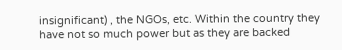insignificant) , the NGOs, etc. Within the country they have not so much power but as they are backed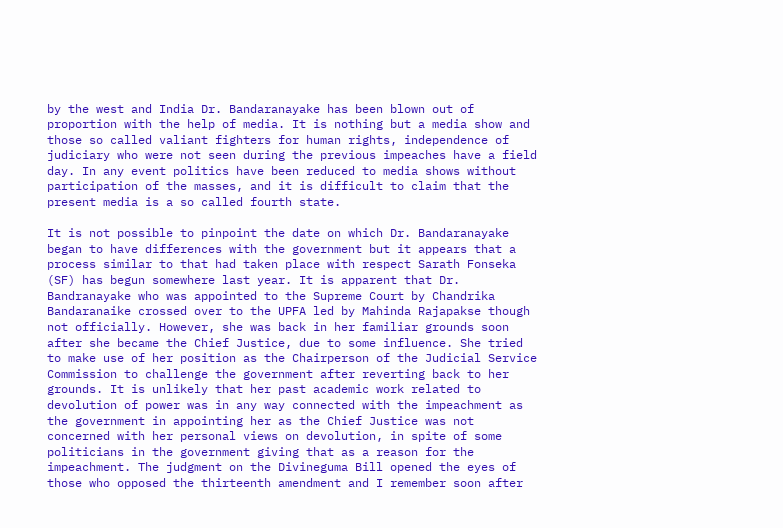by the west and India Dr. Bandaranayake has been blown out of proportion with the help of media. It is nothing but a media show and those so called valiant fighters for human rights, independence of judiciary who were not seen during the previous impeaches have a field day. In any event politics have been reduced to media shows without participation of the masses, and it is difficult to claim that the present media is a so called fourth state.

It is not possible to pinpoint the date on which Dr. Bandaranayake began to have differences with the government but it appears that a process similar to that had taken place with respect Sarath Fonseka (SF) has begun somewhere last year. It is apparent that Dr. Bandranayake who was appointed to the Supreme Court by Chandrika Bandaranaike crossed over to the UPFA led by Mahinda Rajapakse though not officially. However, she was back in her familiar grounds soon after she became the Chief Justice, due to some influence. She tried to make use of her position as the Chairperson of the Judicial Service Commission to challenge the government after reverting back to her grounds. It is unlikely that her past academic work related to devolution of power was in any way connected with the impeachment as the government in appointing her as the Chief Justice was not concerned with her personal views on devolution, in spite of some politicians in the government giving that as a reason for the impeachment. The judgment on the Divineguma Bill opened the eyes of those who opposed the thirteenth amendment and I remember soon after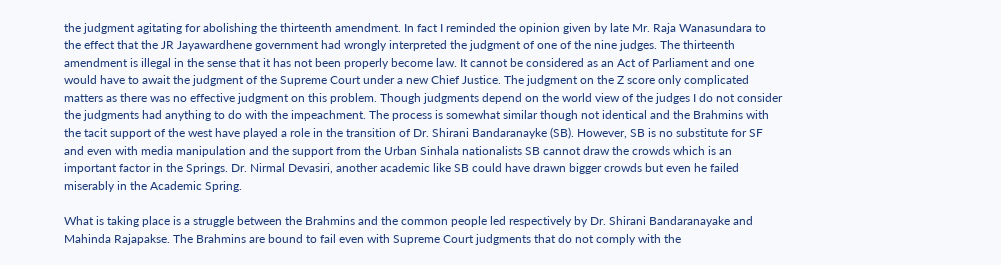the judgment agitating for abolishing the thirteenth amendment. In fact I reminded the opinion given by late Mr. Raja Wanasundara to the effect that the JR Jayawardhene government had wrongly interpreted the judgment of one of the nine judges. The thirteenth amendment is illegal in the sense that it has not been properly become law. It cannot be considered as an Act of Parliament and one would have to await the judgment of the Supreme Court under a new Chief Justice. The judgment on the Z score only complicated matters as there was no effective judgment on this problem. Though judgments depend on the world view of the judges I do not consider the judgments had anything to do with the impeachment. The process is somewhat similar though not identical and the Brahmins with the tacit support of the west have played a role in the transition of Dr. Shirani Bandaranayke (SB). However, SB is no substitute for SF and even with media manipulation and the support from the Urban Sinhala nationalists SB cannot draw the crowds which is an important factor in the Springs. Dr. Nirmal Devasiri, another academic like SB could have drawn bigger crowds but even he failed miserably in the Academic Spring.

What is taking place is a struggle between the Brahmins and the common people led respectively by Dr. Shirani Bandaranayake and Mahinda Rajapakse. The Brahmins are bound to fail even with Supreme Court judgments that do not comply with the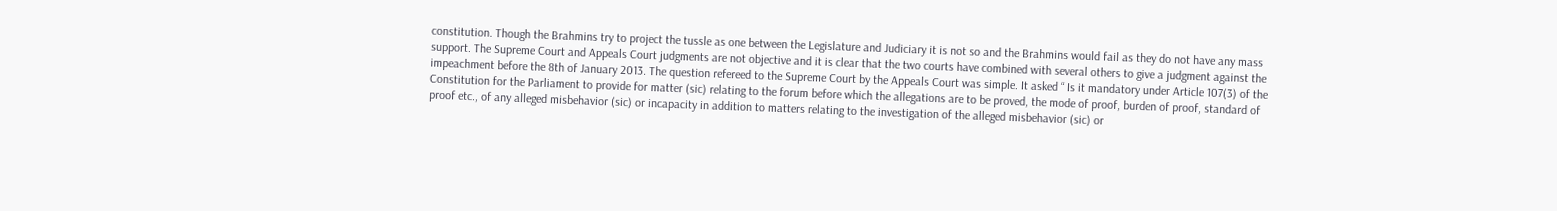constitution. Though the Brahmins try to project the tussle as one between the Legislature and Judiciary it is not so and the Brahmins would fail as they do not have any mass support. The Supreme Court and Appeals Court judgments are not objective and it is clear that the two courts have combined with several others to give a judgment against the impeachment before the 8th of January 2013. The question refereed to the Supreme Court by the Appeals Court was simple. It asked “ Is it mandatory under Article 107(3) of the Constitution for the Parliament to provide for matter (sic) relating to the forum before which the allegations are to be proved, the mode of proof, burden of proof, standard of proof etc., of any alleged misbehavior (sic) or incapacity in addition to matters relating to the investigation of the alleged misbehavior (sic) or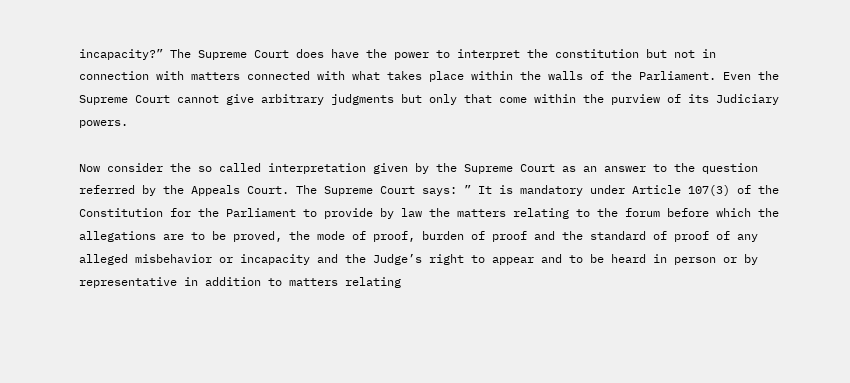incapacity?” The Supreme Court does have the power to interpret the constitution but not in connection with matters connected with what takes place within the walls of the Parliament. Even the Supreme Court cannot give arbitrary judgments but only that come within the purview of its Judiciary powers.

Now consider the so called interpretation given by the Supreme Court as an answer to the question referred by the Appeals Court. The Supreme Court says: ” It is mandatory under Article 107(3) of the Constitution for the Parliament to provide by law the matters relating to the forum before which the allegations are to be proved, the mode of proof, burden of proof and the standard of proof of any alleged misbehavior or incapacity and the Judge’s right to appear and to be heard in person or by representative in addition to matters relating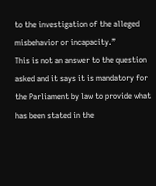to the investigation of the alleged misbehavior or incapacity.”
This is not an answer to the question asked and it says it is mandatory for the Parliament by law to provide what has been stated in the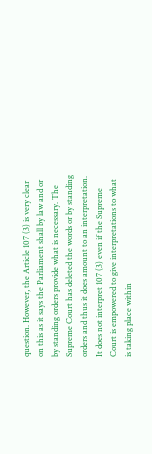question. However, the Article 107 (3) is very clear on this as it says the Parliament shall by law and or by standing orders provide what is necessary. The Supreme Court has deleted the words or by standing orders and thus it does amount to an interpretation. It does not interpret 107 (3) even if the Supreme Court is empowered to give interpretations to what is taking place within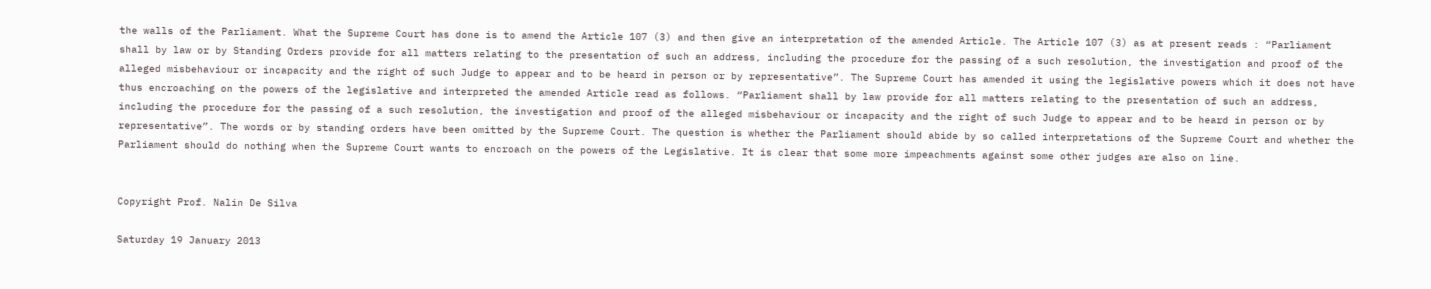the walls of the Parliament. What the Supreme Court has done is to amend the Article 107 (3) and then give an interpretation of the amended Article. The Article 107 (3) as at present reads : “Parliament shall by law or by Standing Orders provide for all matters relating to the presentation of such an address, including the procedure for the passing of a such resolution, the investigation and proof of the alleged misbehaviour or incapacity and the right of such Judge to appear and to be heard in person or by representative”. The Supreme Court has amended it using the legislative powers which it does not have thus encroaching on the powers of the legislative and interpreted the amended Article read as follows. “Parliament shall by law provide for all matters relating to the presentation of such an address, including the procedure for the passing of a such resolution, the investigation and proof of the alleged misbehaviour or incapacity and the right of such Judge to appear and to be heard in person or by representative”. The words or by standing orders have been omitted by the Supreme Court. The question is whether the Parliament should abide by so called interpretations of the Supreme Court and whether the Parliament should do nothing when the Supreme Court wants to encroach on the powers of the Legislative. It is clear that some more impeachments against some other judges are also on line.


Copyright Prof. Nalin De Silva

Saturday 19 January 2013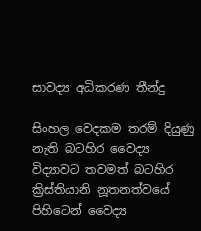සාවද්‍ය අධිකරණ තීන්දු

සිංහල වෙදකම තරම් දියුණු නැති බටහිර වෛද්‍ය විද්‍යාවට තවමත් බටහිර ක්‍රිස්තියානි නූතනත්වයේ පිහිටෙන් වෛද්‍ය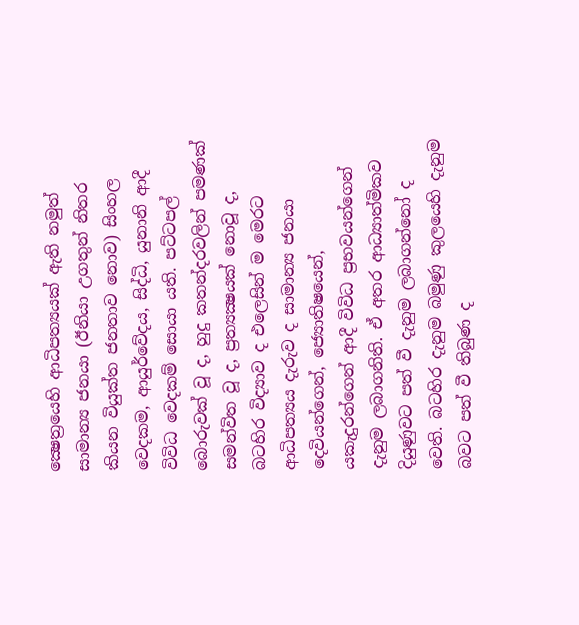ක්‍ෂෙත්‍රයෙහි ආධිපත්‍යයක් ඇති නමුත් සාමාන්‍ය ජනයා (ඊනියා උගතුන් නිතර කියන වියුක්ත ජනතාව නොව) සිංහල වෙදකම, ආයුර්වේදය, සිද්ධි, යුනානි ආදී විවිධ වෙදකම් සොයා යති. පට්ටපල් බොරුවක් වූ ද, හුදු කතන්දරවලින් පමණක් සමන්විත වූ ද, ප්‍රත්‍යක්‍ෂයක් නොවූ ද, බටහිර විද්‍යාව ද එලෙසින් ම මෙරට ආධිපත්‍යය දැරුව ද සාමාන්‍ය ජනයා දෙවියන්ගෙන්, ජ්‍යොතිෂයෙන්, යකැදුරන්ගෙන් ආදී විවිධ ප්‍රභවයන්ගෙන් දැනුම ලබාගනිති. ඒ අතර ආධ්‍යාත්මිකව දියුණුවට පත් වී දැනුම ලබාගන්නෝ ද වෙති. බටහිර දැනුම බමුණු කුලයෙහි දැනුම බවට පත් වී තිබුණ ද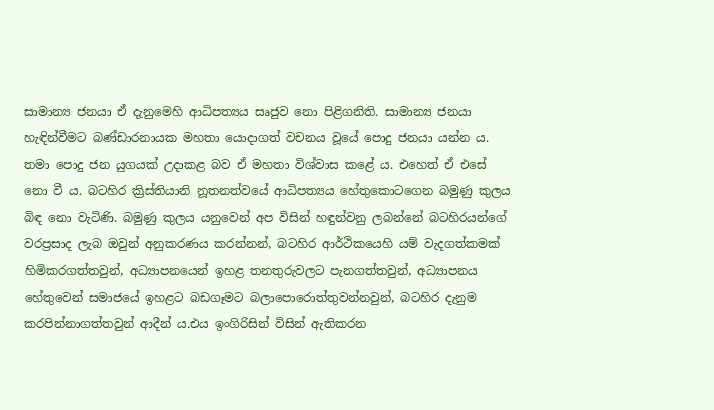සාමාන්‍ය ජනයා ඒ දැනුමෙහි ආධිපත්‍යය සෘජුව නො පිළිගනිති. සාමාන්‍ය ජනයා හැඳින්වීමට බණ්ඩාරනායක මහතා යොදාගත් වචනය වූයේ පොදු ජනයා යන්න ය. තමා පොදු ජන යුගයක් උදාකළ බව ඒ මහතා විශ්වාස කළේ ය. එහෙත් ඒ එසේ නො වී ය. බටහිර ක්‍රිස්තියානි නූතනත්වයේ ආධිපත්‍යය හේතුකොටගෙන බමුණු කුලය බිඳ නො වැටිණි. බමුණු කුලය යනුවෙන් අප විසින් හඳුන්වනු ලබන්නේ බටහිරයන්ගේ වරප්‍රසාද ලැබ ඔවුන් අනුකරණය කරන්නන්, බටහිර ආර්ථිකයෙහි යම් වැදගත්කමක් හිමිකරගත්තවුන්, අධ්‍යාපනයෙන් ඉහළ තනතුරුවලට පැනගත්තවුන්, අධ්‍යාපනය හේතුවෙන් සමාජයේ ඉහළට බඩගෑමට බලාපොරොත්තුවන්නවුන්, බටහිර දැනුම කරපින්නාගත්තවුන් ආදීන් ය.එය ඉංගිරිසින් විසින් ඇතිකරන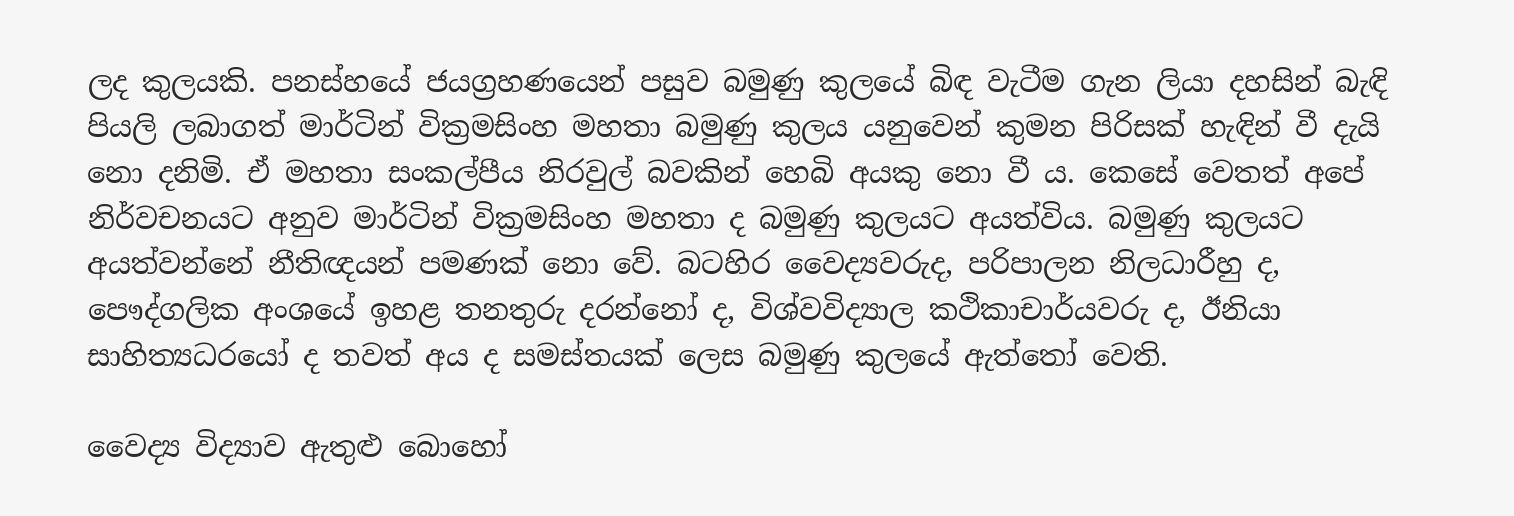ලද කුලයකි. පනස්හයේ ජයග්‍රහණයෙන් පසුව බමුණු කුලයේ බිඳ වැටීම ගැන ලියා දහසින් බැඳි පියලි ලබාගත් මාර්ටින් වික්‍රමසිංහ මහතා බමුණු කුලය යනුවෙන් කුමන පිරිසක් හැඳින් වී දැයි නො දනිමි. ඒ මහතා සංකල්පීය නිරවුල් බවකින් හෙබි අයකු නො වී ය. කෙසේ වෙතත් අපේ නිර්වචනයට අනුව මාර්ටින් වික්‍රමසිංහ මහතා ද බමුණු කුලයට අයත්විය. බමුණු කුලයට අයත්වන්නේ නීතිඥයන් පමණක් නො වේ. බටහිර වෛද්‍යවරුද, පරිපාලන නිලධාරීහු ද, පෞද්ගලික අංශයේ ඉහළ තනතුරු දරන්නෝ ද, විශ්වවිද්‍යාල කථිකාචාර්යවරු ද, ඊනියා සාහිත්‍යධරයෝ ද තවත් අය ද සමස්තයක් ලෙස බමුණු කුලයේ ඇත්තෝ වෙති.

වෛද්‍ය විද්‍යාව ඇතුළු බොහෝ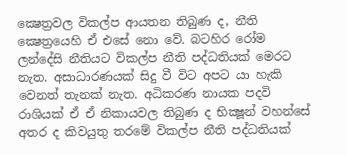ක්‍ෂෙත්‍රවල විකල්ප ආයතන තිබුණ ද, නීති ක්‍ෂෙත්‍රයෙහි ඒ එසේ නො වේ. බටහිර රෝම ලන්දේසි නීතියට විකල්ප නීති පද්ධතියක් මෙරට නැත. අසාධාරණයක් සිදු වී විට අපට යා හැකි වෙනත් තැනක් නැත. අධිකරණ නායක පදවි රාශියක් ඒ ඒ නිකායවල තිබුණ ද භික්‍ෂූන් වහන්සේ අතර ද කිවයුතු තරමේ විකල්ප නීති පද්ධතියක්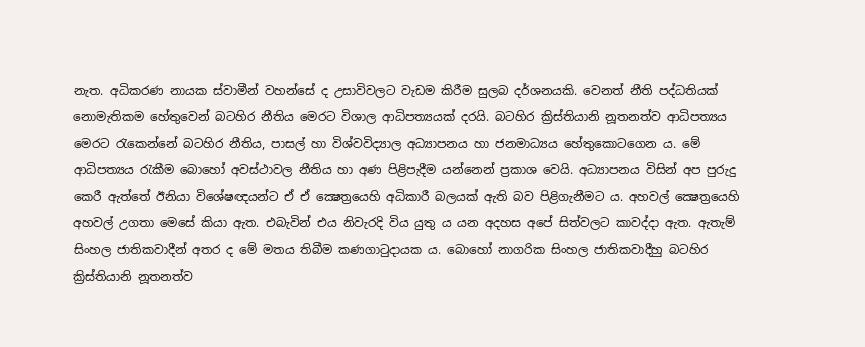නැත. අධිකරණ නායක ස්වාමීන් වහන්සේ ද උසාවිවලට වැඩම කිරීම සුලබ දර්ශනයකි. වෙනත් නීති පද්ධතියක් නොමැතිකම හේතුවෙන් බටහිර නීතිය මෙරට විශාල ආධිපත්‍යයක් දරයි. බටහිර ක්‍රිස්තියානි නූතනත්ව ආධිපත්‍යය මෙරට රැකෙන්නේ බටහිර නීතිය, පාසල් හා විශ්වවිද්‍යාල අධ්‍යාපනය හා ජනමාධ්‍යය හේතුකොටගෙන ය. මේ ආධිපත්‍යය රැකීම බොහෝ අවස්ථාවල නීතිය හා අණ පිළිපැදීම යන්නෙන් ප්‍රකාශ වෙයි. අධ්‍යාපනය විසින් අප පුරුදු කෙරී ඇත්තේ ඊනියා විශේෂඥයන්ට ඒ ඒ ක්‍ෂෙත්‍රයෙහි අධිකාරී බලයක් ඇති බව පිළිගැනීමට ය. අහවල් ක්‍ෂෙත්‍රයෙහි අහවල් උගතා මෙසේ කියා ඇත. එබැවින් එය නිවැරදි විය යුතු ය යන අදහස අපේ සිත්වලට කාවද්දා ඇත. ඇතැම් සිංහල ජාතිකවාදීන් අතර ද මේ මතය තිබීම කණගාටුදායක ය. බොහෝ නාගරික සිංහල ජාතිකවාදීහු බටහිර ක්‍රිස්තියානි නූතනත්ව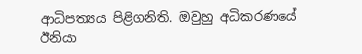ආධිපත්‍යය පිළිගනිති. ඔවුහු අධිකරණයේ ඊනියා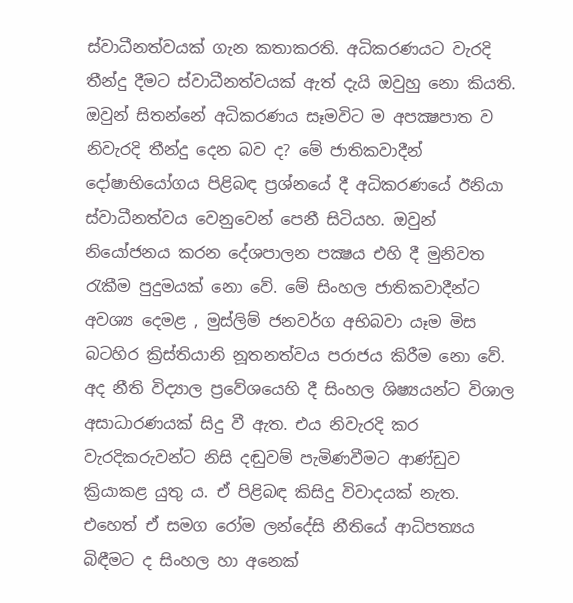ස්වාධීනත්වයක් ගැන කතාකරති. අධිකරණයට වැරදි තීන්දු දීමට ස්වාධීනත්වයක් ඇත් දැයි ඔවුහු නො කියති. ඔවුන් සිතන්නේ අධිකරණය සෑමවිට ම අපක්‍ෂපාත ව නිවැරදි තීන්දු දෙන බව ද? මේ ජාතිකවාදීන් දෝෂාභියෝගය පිළිබඳ ප්‍රශ්නයේ දී අධිකරණයේ ඊනියා ස්වාධීනත්වය වෙනුවෙන් පෙනී සිටියහ. ඔවුන් නියෝජනය කරන දේශපාලන පක්‍ෂය එහි දී මුනිවත රැකීම පුදුමයක් නො වේ. මේ සිංහල ජාතිකවාදීන්ට අවශ්‍ය දෙමළ , මුස්ලිම් ජනවර්ග අභිබවා යෑම මිස බටහිර ක්‍රිස්තියානි නූතනත්වය පරාජය කිරීම නො වේ. අද නීති විද්‍යාල ප්‍රවේශයෙහි දී සිංහල ශිෂ්‍යයන්ට විශාල අසාධාරණයක් සිදු වී ඇත. එය නිවැරදි කර වැරදිකරුවන්ට නිසි දඬුවම් පැමිණවීමට ආණ්ඩුව ක්‍රියාකළ යුතු ය. ඒ පිළිබඳ කිසිදු විවාදයක් නැත. එහෙත් ඒ සමග රෝම ලන්දේසි නීතියේ ආධිපත්‍යය බිඳීමට ද සිංහල හා අනෙක්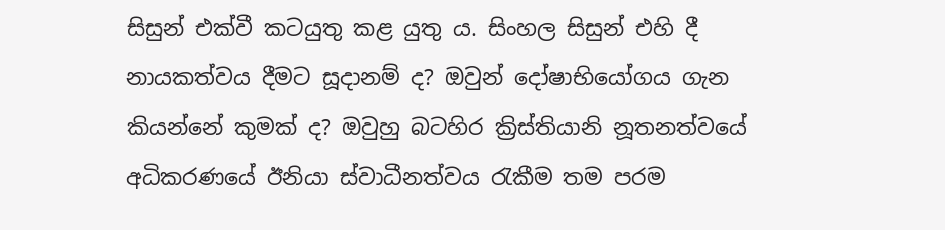සිසුන් එක්වී කටයුතු කළ යුතු ය. සිංහල සිසුන් එහි දී නායකත්වය දීමට සූදානම් ද? ඔවුන් දෝෂාභියෝගය ගැන කියන්නේ කුමක් ද? ඔවුහු බටහිර ක්‍රිස්තියානි නූතනත්වයේ අධිකරණයේ ඊනියා ස්වාධීනත්වය රැකීම තම පරම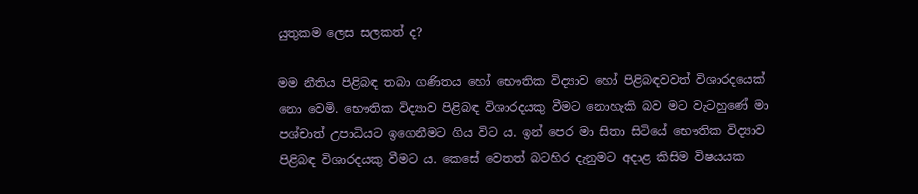යුතුකම ලෙස සලකත් ද?

මම නීතිය පිළිබඳ තබා ගණිතය හෝ භෞතික විද්‍යාව හෝ පිළිබඳවවත් විශාරදයෙක් නො වෙමි. භෞතික විද්‍යාව පිළිබඳ විශාරදයකු වීමට නොහැකි බව මට වැටහුණේ මා පශ්චාත් උපාධියට ඉගෙනීමට ගිය විට ය. ඉන් පෙර මා සිතා සිටියේ භෞතික විද්‍යාව පිළිබඳ විශාරදයකු වීමට ය. කෙසේ වෙතත් බටහිර දැනුමට අදාළ කිසිම විෂයයක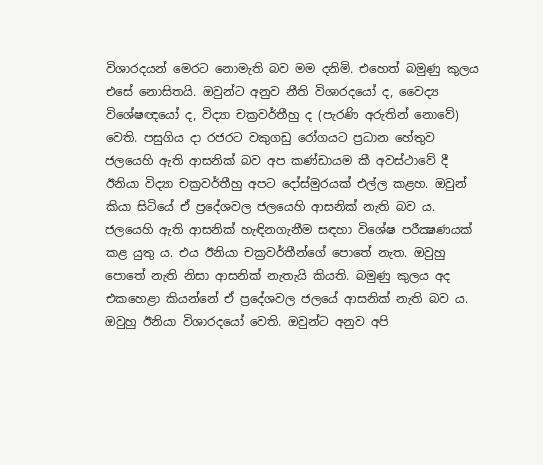විශාරදයන් මෙරට නොමැති බව මම දනිමි. එහෙත් බමුණු කුලය එසේ නොසිතයි. ඔවුන්ට අනුව නීති විශාරදයෝ ද, වෛද්‍ය විශේෂඥයෝ ද, විද්‍යා චක්‍රවර්තීහු ද (පැරණි අරුතින් නොවේ) වෙති. පසුගිය දා රජරට වකුගඩු රෝගයට ප්‍රධාන හේතුව ජලයෙහි ඇති ආසනික් බව අප කණ්ඩායම කී අවස්ථාවේ දී ඊනියා විද්‍යා චක්‍රවර්තීහු අපට දෝස්මුරයක් එල්ල කළහ. ඔවුන් කියා සිටියේ ඒ ප්‍රදේශවල ජලයෙහි ආසනික් නැති බව ය. ජලයෙහි ඇති ආසනික් හැඳිනගැනීම සඳහා විශේෂ පරීක්‍ෂණයක් කළ යුතු ය. එය ඊනියා චක්‍රවර්තීන්ගේ පොතේ නැත. ඔවුහු පොතේ නැති නිසා ආසනික් නැතැයි කියති. බමුණු කුලය අද එකහෙළා කියන්නේ ඒ ප්‍රදේශවල ජලයේ ආසනික් නැති බව ය. ඔවුහු ඊනියා විශාරදයෝ වෙති. ඔවුන්ට අනුව අපි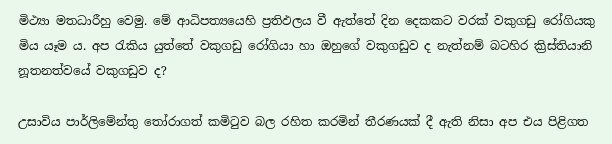මිථ්‍යා මතධාරීහු වෙමු. මේ ආධිපත්‍යයෙහි ප්‍රතිඵලය වී ඇත්තේ දින දෙකකට වරක් වකුගඩු රෝගියකු මිය යෑම ය. අප රැකිය යුත්තේ වකුගඩු රෝගියා හා ඔහුගේ වකුගඩුව ද නැත්නම් බටහිර ක්‍රිස්තියානි නූතනත්වයේ වකුගඩුව ද?

උසාවිය පාර්ලිමේන්තු තෝරාගත් කමිටුව බල රහිත කරමින් තීරණයක් දී ඇති නිසා අප එය පිළිගත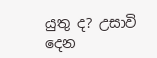යුතු ද? උසාවි දෙන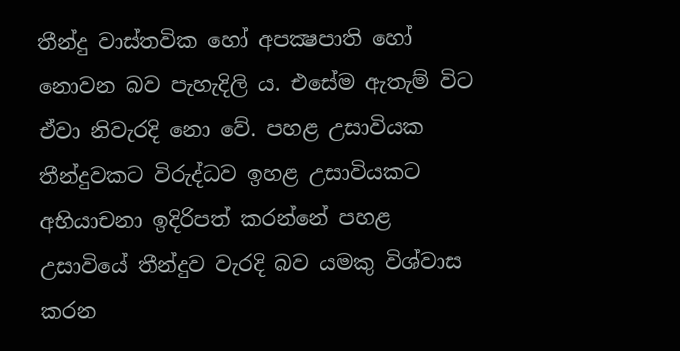තීන්දු වාස්තවික හෝ අපක්‍ෂපාති හෝ නොවන බව පැහැදිලි ය. එසේම ඇතැම් විට ඒවා නිවැරදි නො වේ. පහළ උසාවියක තීන්දුවකට විරුද්ධව ඉහළ උසාවියකට අභියාචනා ඉදිරිපත් කරන්නේ පහළ උසාවියේ තීන්දුව වැරදි බව යමකු විශ්වාස කරන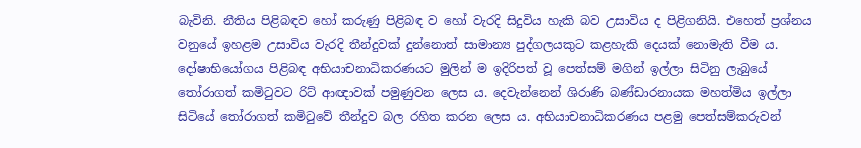බැවිනි. නීතිය පිළිබඳව හෝ කරුණු පිළිබඳ ව හෝ වැරදි සිදුවිය හැකි බව උසාවිය ද පිළිගනියි. එහෙත් ප්‍රශ්නය වනුයේ ඉහළම උසාවිය වැරදි තීන්දුවක් දුන්නොත් සාමාන්‍ය පුද්ගලයකුට කළහැකි දෙයක් නොමැති වීම ය. දෝෂාභියෝගය පිළිබඳ අභියාචනාධිකරණයට මුලින් ම ඉදිරිපත් වූ පෙත්සම් මගින් ඉල්ලා සිටිනු ලැබුයේ තෝරාගත් කමිටුවට රිට් ආඥාවක් පමුණුවන ලෙස ය. දෙවැන්නෙන් ශිරාණි බණ්ඩාරනායක මහත්මිය ඉල්ලා සිටියේ තෝරාගත් කමිටුවේ තීන්දුව බල රහිත කරන ලෙස ය. අභියාචනාධිකරණය පළමු පෙත්සම්කරුවන්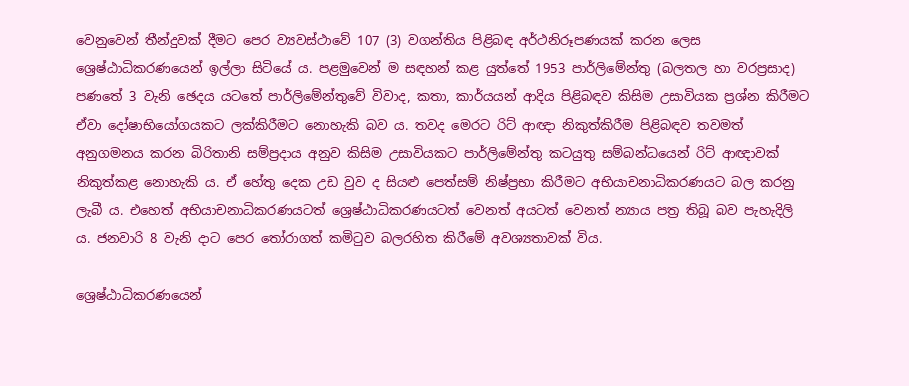වෙනුවෙන් තීන්දුවක් දීමට පෙර ව්‍යවස්ථාවේ 107 (3) වගන්තිය පිළිබඳ අර්ථනිරූපණයක් කරන ලෙස ශ්‍රෙෂ්ඨාධිකරණයෙන් ඉල්ලා සිටියේ ය. පළමුවෙන් ම සඳහන් කළ යුත්තේ 1953 පාර්ලිමේන්තු (බලතල හා වරප්‍රසාද) පණතේ 3 වැනි ඡෙදය යටතේ පාර්ලිමේන්තුවේ විවාද, කතා, කාර්යයන් ආදිය පිළිබඳව කිසිම උසාවියක ප්‍රශ්න කිරීමට ඒවා දෝෂාභියෝගයකට ලක්කිරීමට නොහැකි බව ය. තවද මෙරට රිට් ආඥා නිකුත්කිරීම පිළිබඳව තවමත් අනුගමනය කරන බිරිතානි සම්ප්‍රදාය අනුව කිසිම උසාවියකට පාර්ලිමේන්තු කටයුතු සම්බන්ධයෙන් රිට් ආඥාවක් නිකුත්කළ නොහැකි ය. ඒ හේතු දෙක උඩ වුව ද සියළු පෙත්සම් නිෂ්ප්‍රභා කිරීමට අභියාචනාධිකරණයට බල කරනු ලැබී ය. එහෙත් අභියාචනාධිකරණයටත් ශ්‍රෙෂ්ඨාධිකරණයටත් වෙනත් අයටත් වෙනත් න්‍යාය පත්‍ර තිබූ බව පැහැදිලි ය. ජනවාරි 8 වැනි දාට පෙර තෝරාගත් කමිටුව බලරහිත කිරීමේ අවශ්‍යතාවක් විය.

ශ්‍රෙෂ්ඨාධිකරණයෙන්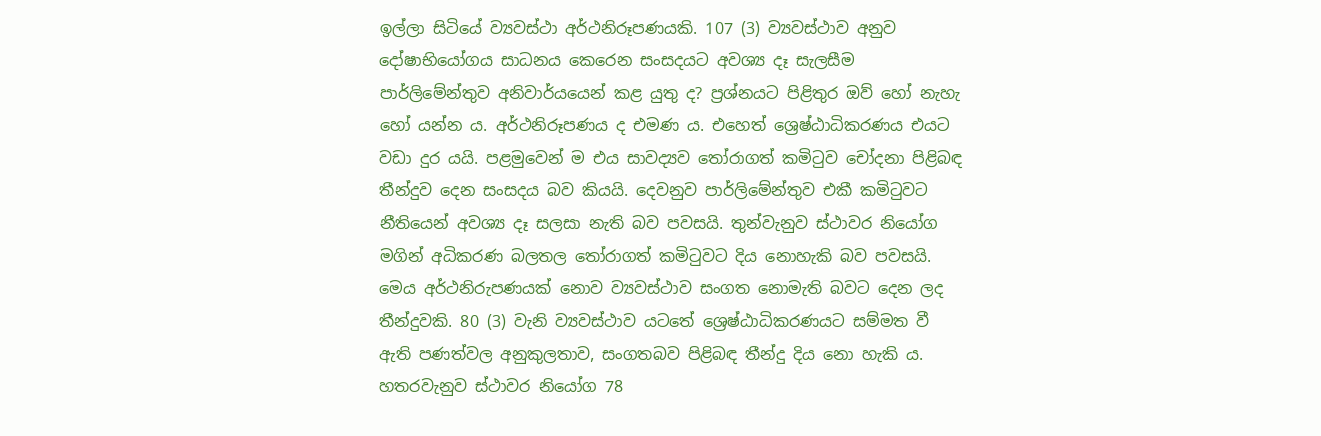ඉල්ලා සිටියේ ව්‍යවස්ථා අර්ථනිරූපණයකි. 107 (3) ව්‍යවස්ථාව අනුව දෝෂාභියෝගය සාධනය කෙරෙන සංසදයට අවශ්‍ය දෑ සැලසීම පාර්ලිමේන්තුව අනිවාර්යයෙන් කළ යුතු ද? ප්‍රශ්නයට පිළිතුර ඔව් හෝ නැහැ හෝ යන්න ය. අර්ථනිරූපණය ද එමණ ය. එහෙත් ශ්‍රෙෂ්ඨාධිකරණය එයට වඩා දුර යයි. පළමුවෙන් ම එය සාවද්‍යව තෝරාගත් කමිටුව චෝදනා පිළිබඳ තීන්දුව දෙන සංසදය බව කියයි. දෙවනුව පාර්ලිමේන්තුව එකී කමිටුවට නීතියෙන් අවශ්‍ය දෑ සලසා නැති බව පවසයි. තුන්වැනුව ස්ථාවර නියෝග මගින් අධිකරණ බලතල තෝරාගත් කමිටුවට දිය නොහැකි බව පවසයි. මෙය අර්ථනිරුපණයක් නොව ව්‍යවස්ථාව සංගත නොමැති බවට දෙන ලද තීන්දුවකි. 80 (3) වැනි ව්‍යවස්ථාව යටතේ ශ්‍රෙෂ්ඨාධිකරණයට සම්මත වී ඇති පණත්වල අනුකුලතාව, සංගතබව පිළිබඳ තීන්දු දිය නො හැකි ය. හතරවැනුව ස්ථාවර නියෝග 78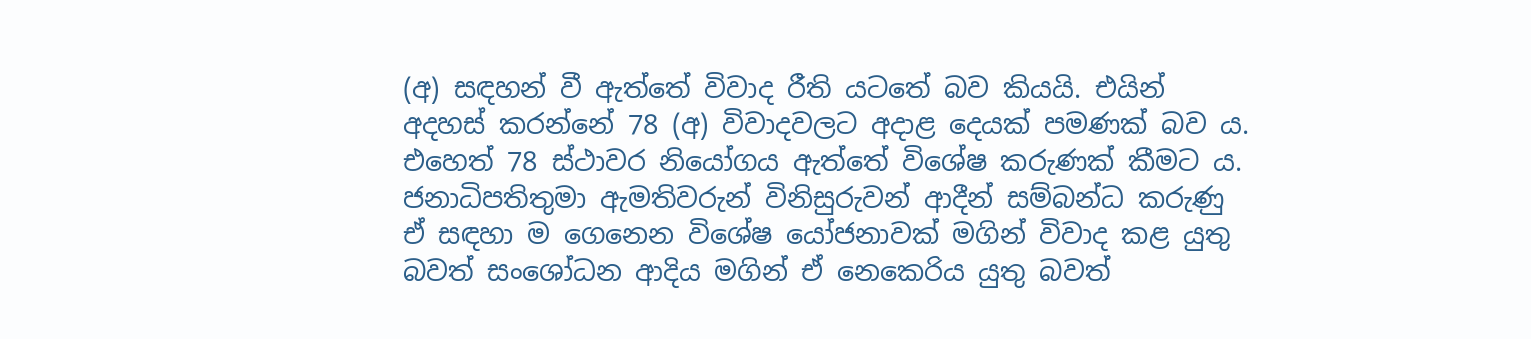(අ) සඳහන් වී ඇත්තේ විවාද රීති යටතේ බව කියයි. එයින් අදහස් කරන්නේ 78 (අ) විවාදවලට අදාළ දෙයක් පමණක් බව ය. එහෙත් 78 ස්ථාවර නියෝගය ඇත්තේ විශේෂ කරුණක් කීමට ය. ජනාධිපතිතුමා ඇමතිවරුන් විනිසුරුවන් ආදීන් සම්බන්ධ කරුණු ඒ සඳහා ම ගෙනෙන විශේෂ යෝජනාවක් මගින් විවාද කළ යුතු බවත් සංශෝධන ආදිය මගින් ඒ නෙකෙරිය යුතු බවත්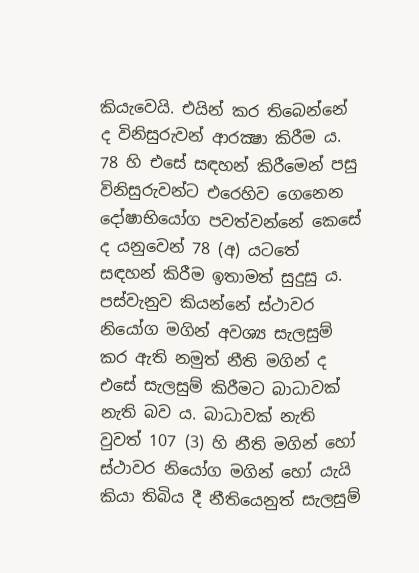කියැවෙයි. එයින් කර තිබෙන්නේ ද විනිසුරුවන් ආරක්‍ෂා කිරීම ය. 78 හි එසේ සඳහන් කිරීමෙන් පසු විනිසුරුවන්ට එරෙහිව ගෙනෙන දෝෂාභියෝග පවත්වන්නේ කෙසේ ද යනුවෙන් 78 (අ) යටතේ සඳහන් කිරීම ඉතාමත් සුදුසු ය. පස්වැනුව කියන්නේ ස්ථාවර නියෝග මගින් අවශ්‍ය සැලසුම් කර ඇති නමුත් නීති මගින් ද එසේ සැලසුම් කිරීමට බාධාවක් නැති බව ය. බාධාවක් නැති වුවත් 107 (3) හි නීති මගින් හෝ ස්ථාවර නියෝග මගින් හෝ යැයි කියා තිබිය දී නීතියෙනුත් සැලසුම්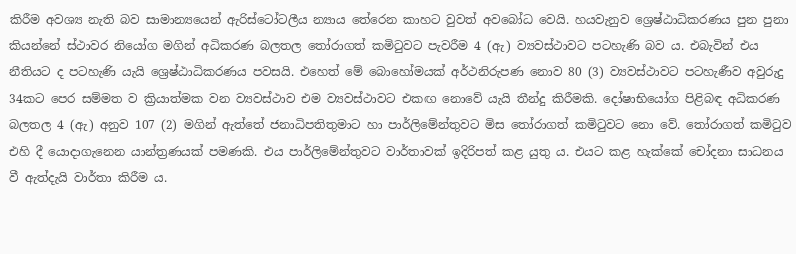කිරීම අවශ්‍ය නැති බව සාමාන්‍යයෙන් ඇරිස්ටෝටලීය න්‍යාය තේරෙන කාහට වුවත් අවබෝධ වෙයි. හයවැනුව ශ්‍රෙෂ්ඨාධිකරණය පුන පුනා කියන්නේ ස්ථාවර නියෝග මගින් අධිකරණ බලතල තෝරාගත් කමිටුවට පැවරීම 4 (ඇ) ව්‍යවස්ථාවට පටහැණි බව ය. එබැවින් එය නීතියට ද පටහැණි යැයි ශ්‍රෙෂ්ඨාධිකරණය පවසයි. එහෙත් මේ බොහෝමයක් අර්ථනිරුපණ නොව 80 (3) ව්‍යවස්ථාවට පටහැණීව අවුරුදු 34කට පෙර සම්මත ව ක්‍රියාත්මක වන ව්‍යවස්ථාව එම ව්‍යවස්ථාවට එකඟ නොවේ යැයි තීන්දු කිරීමකි. දෝෂාභියෝග පිළිබඳ අධිකරණ බලතල 4 (ඇ) අනුව 107 (2) මගින් ඇත්තේ ජනාධිපතිතුමාට හා පාර්ලිමේන්තුවට මිස තෝරාගත් කමිටුවට නො වේ. තෝරාගත් කමිටුව එහි දී යොදාගැනෙන යාන්ත්‍රණයක් පමණකි. එය පාර්ලිමේන්තුවට වාර්තාවක් ඉදිරිපත් කළ යුතු ය. එයට කළ හැක්කේ චෝදනා සාධනය වී ඇත්දැයි වාර්තා කිරීම ය.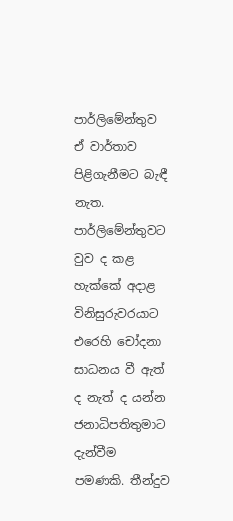පාර්ලිමේන්තුව ඒ වාර්තාව පිළිගැනීමට බැඳී නැත. පාර්ලිමේන්තුවට වුව ද කළ හැක්කේ අදාළ විනිසුරුවරයාට එරෙහි චෝදනා සාධනය වී ඇත් ද නැත් ද යන්න ජනාධිපතිතුමාට දැන්වීම පමණකි. තීන්දුව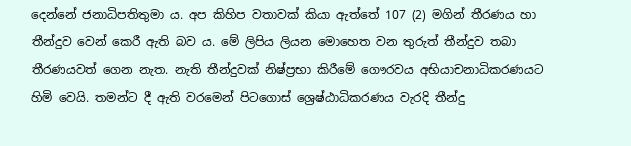දෙන්නේ ජනාධිපතිතුමා ය. අප කිහිප වතාවක් කියා ඇත්තේ 107 (2) මගින් තීරණය හා තීන්දුව වෙන් කෙරී ඇති බව ය. මේ ලිපිය ලියන මොහෙත වන තුරුත් තීන්දුව තබා තීරණයවත් ගෙන නැත. නැති තීන්දුවක් නිෂ්ප්‍රභා කිරීමේ ගෞරවය අභියාචනාධිකරණයට හිමි වෙයි. තමන්ට දී ඇති වරමෙන් පිටගොස් ශ්‍රෙෂ්ඨාධිකරණය වැරදි තීන්දු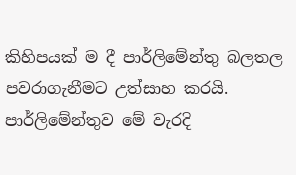කිහිපයක් ම දී පාර්ලිමේන්තු බලතල පවරාගැනීමට උත්සාහ කරයි. පාර්ලිමේන්තුව මේ වැරදි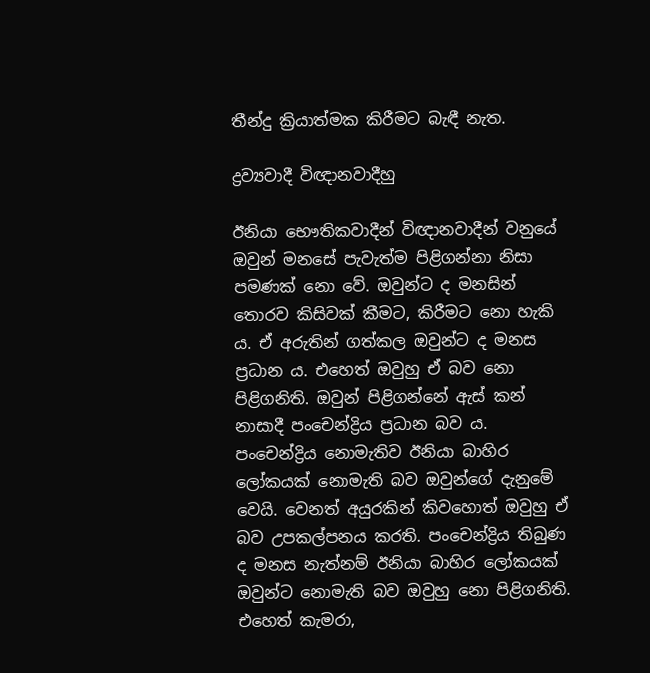තීන්දු ක්‍රියාත්මක කිරීමට බැඳී නැත.

ද්‍රව්‍යවාදී විඥානවාදීහු

ඊනියා භෞතිකවාදීන් විඥානවාදීන් වනුයේ ඔවුන් මනසේ පැවැත්ම පිළිගන්නා නිසා පමණක් නො වේ. ඔවුන්ට ද මනසින් තොරව කිසිවක් කීමට, කිරීමට නො හැකි ය. ඒ අරුතින් ගත්කල ඔවුන්ට ද මනස ප්‍රධාන ය. එහෙත් ඔවුහු ඒ බව නො පිළිගනිති. ඔවුන් පිළිගන්නේ ඇස් කන් නාසාදී පංචෙන්ද්‍රිය ප්‍රධාන බව ය. පංචෙන්ද්‍රිය නොමැතිව ඊනියා බාහිර ලෝකයක් නොමැති බව ඔවුන්ගේ දැනුමේ වෙයි. වෙනත් අයුරකින් කිවහොත් ඔවුහු ඒ බව උපකල්පනය කරති. පංචෙන්ද්‍රිය තිබුණ ද මනස නැත්නම් ඊනියා බාහිර ලෝකයක් ඔවුන්ට නොමැති බව ඔවුහු නො පිළිගනිති. එහෙත් කැමරා,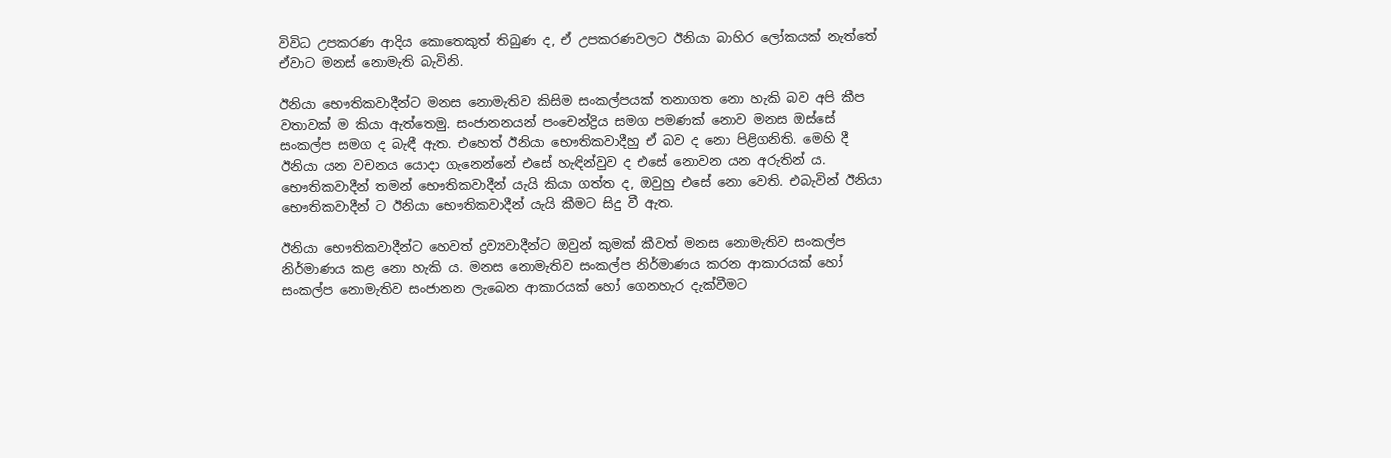විවිධ උපකරණ ආදිය කොතෙකුත් තිබුණ ද, ඒ උපකරණවලට ඊනියා බාහිර ලෝකයක් නැත්තේ ඒවාට මනස් නොමැති බැවිනි.

ඊනියා භෞතිකවාදීන්ට මනස නොමැතිව කිසිම සංකල්පයක් තනාගත නො හැකි බව අපි කීප වතාවක් ම කියා ඇත්තෙමු. සංජානනයන් පංචෙන්ද්‍රිය සමග පමණක් නොව මනස ඔස්සේ සංකල්ප සමග ද බැඳී ඇත. එහෙත් ඊනියා භෞතිකවාදීහු ඒ බව ද නො පිළිගනිති. මෙහි දී ඊනියා යන වචනය යොදා ගැනෙන්නේ එසේ හැඳින්වුව ද එසේ නොවන යන අරුතින් ය. භෞතිකවාදීන් තමන් භෞතිකවාදීන් යැයි කියා ගත්ත ද, ඔවුහු එසේ නො වෙති. එබැවින් ඊනියා භෞතිකවාදීන් ට ඊනියා භෞතිකවාදීන් යැයි කීමට සිදු වී ඇත.

ඊනියා භෞතිකවාදීන්ට හෙවත් ද්‍රව්‍යවාදීන්ට ඔවුන් කුමක් කීවත් මනස නොමැතිව සංකල්ප නිර්මාණය කළ නො හැකි ය. මනස නොමැතිව සංකල්ප නිර්මාණය කරන ආකාරයක් හෝ සංකල්ප නොමැතිව සංජානන ලැබෙන ආකාරයක් හෝ ගෙනහැර දැක්වීමට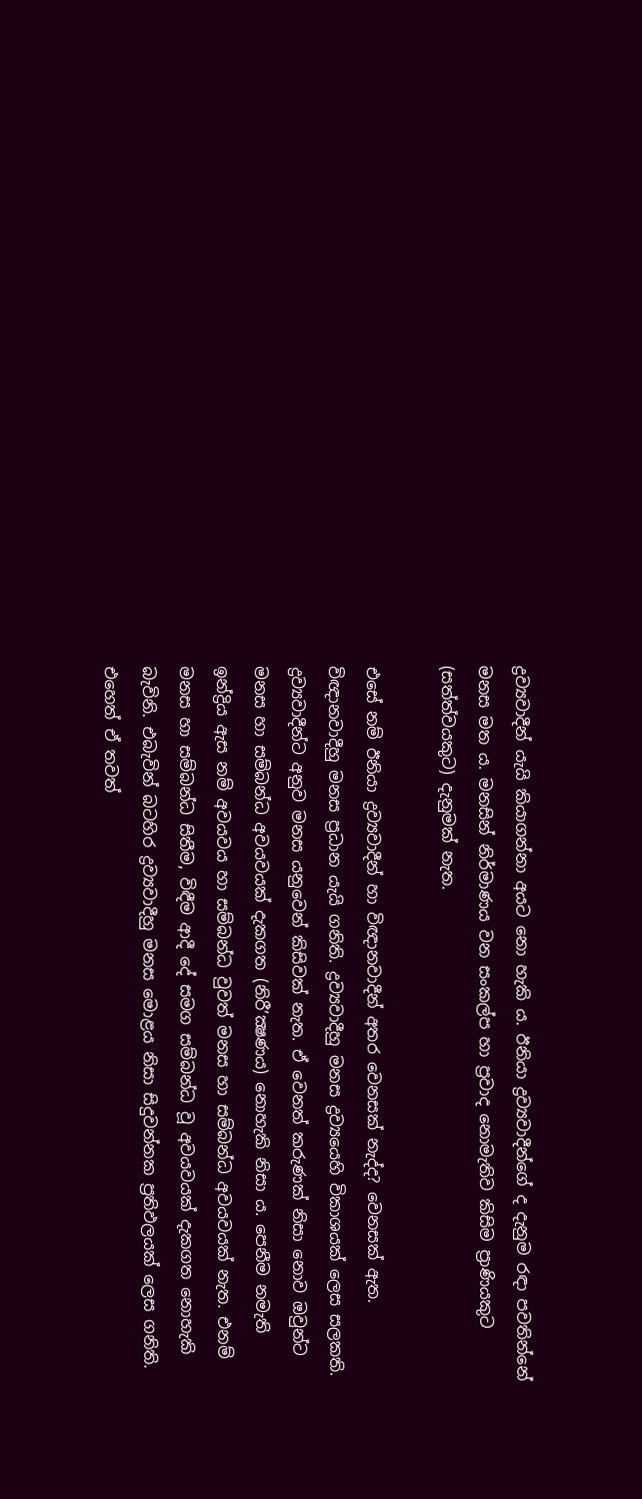ද්‍රව්‍යවාදීන් යැයි කියාගන්නා අයට නො හැකි ය. ඊනියා ද්‍රව්‍යවාදීන්ගේ ද දැනුම රඳා පවතින්නේ මනස මත ය. මනසින් නිර්මාණය වන සංකල්ප හා ප්‍රවාද නොමැතිව කිසිම ප්‍රාණියකුට (සත්ත්වයකුට) දැනුමක් නැත.

එසේ නම් ඊනියා ද්‍රව්‍යවාදීන් හා විඥානවාදීන් අතර වෙනසක් නැද්ද? වෙනසක් ඇත. විඥානවාදීහු මනස ප්‍රධාන යැයි ගනිති. ද්‍රව්‍යවාදීහු මනස ද්‍රව්‍යයෙහි විකාශයක් ලෙස සලකති. ද්‍රව්‍යවාදීන්ට අනුව මනස යනුවෙන් කිසිවක් නැත. ඒ වෙනත් කරුණක් නිසා නොව ඔවුන්ට මනස හා සම්බන්ධ අවයවයක් දැකගත (නිරී’ක්‍ෂණය) නොහැකි නිසා ය. පෙනීම නමැති ඉන්ද්‍රිය ඇස නම් අවයවය හා සම්බන්ධ වුවත් මනස හා සම්බන්ධ අවයවයක් නැත. එනම් මනස හා සම්බන්ධ සිතීම, විඳීම ආදී දේ සමග සම්බන්ධ වූ අවයවයක් දැකගත නොහැකි බැවිනි. එබැවින් බටහිර ද්‍රව්‍යවාදීහු මනස මොළය නිසා සිදුවන්නක ප්‍රතිඵලයක් ලෙස ගනිති. එහෙත් ඒ තවත්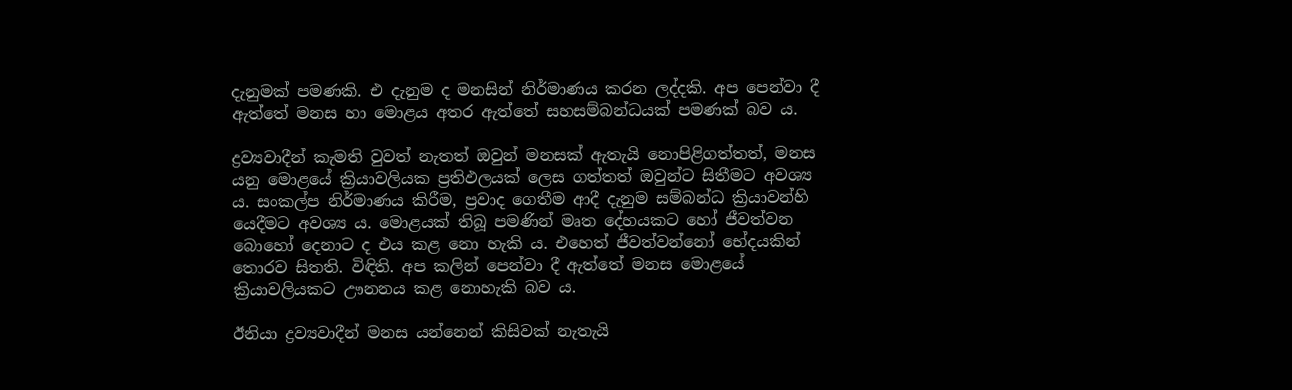දැනුමක් පමණකි. එ දැනුම ද මනසින් නිර්මාණය කරන ලද්දකි. අප පෙන්වා දී ඇත්තේ මනස හා මොළය අතර ඇත්තේ සහසම්බන්ධයක් පමණක් බව ය.

ද්‍රව්‍යවාදීන් කැමති වුවත් නැතත් ඔවුන් මනසක් ඇතැයි නොපිළිගත්තත්, මනස යනු මොළයේ ක්‍රියාවලියක ප්‍රතිඵලයක් ලෙස ගත්තත් ඔවුන්ට සිතීමට අවශ්‍ය ය. සංකල්ප නිර්මාණය කිරීම, ප්‍රවාද ගෙතීම ආදී දැනුම සම්බන්ධ ක්‍රියාවන්හි යෙදීමට අවශ්‍ය ය. මොළයක් තිබූ පමණින් මෘත දේහයකට හෝ ජීවත්වන බොහෝ දෙනාට ද එය කළ නො හැකි ය. එහෙත් ජීවත්වන්නෝ භේදයකින් තොරව සිතති. විඳිති. අප කලින් පෙන්වා දී ඇත්තේ මනස මොළයේ ක්‍රියාවලියකට ඌනනය කළ නොහැකි බව ය.

ඊනියා ද්‍රව්‍යවාදීන් මනස යන්නෙන් කිසිවක් නැතැයි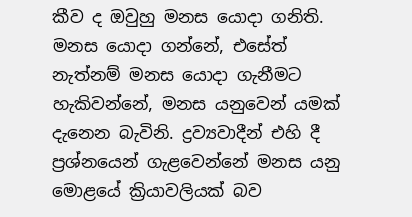කීව ද ඔවුහු මනස යොදා ගනිති. මනස යොදා ගන්නේ, එසේත් නැත්නම් මනස යොදා ගැනීමට හැකිවන්නේ, මනස යනුවෙන් යමක් දැනෙන බැවිනි. ද්‍රව්‍යවාදීන් එහි දී ප්‍රශ්නයෙන් ගැළවෙන්නේ මනස යනු මොළයේ ක්‍රියාවලියක් බව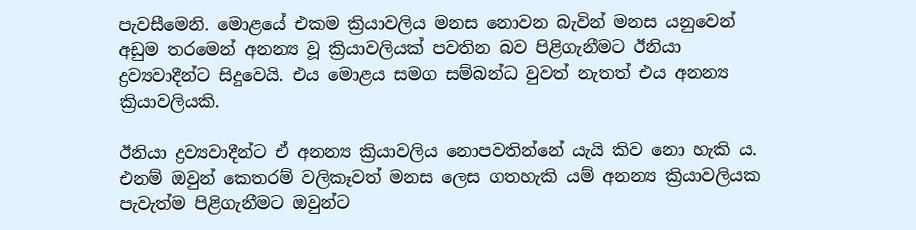පැවසීමෙනි. මොළයේ එකම ක්‍රියාවලිය මනස නොවන බැවින් මනස යනුවෙන් අඩුම තරමෙන් අනන්‍ය වූ ක්‍රියාවලියක් පවතින බව පිළිගැනීමට ඊනියා ද්‍රව්‍යවාදීන්ට සිදුවෙයි. එය මොළය සමග සම්බන්ධ වුවත් නැතත් එය අනන්‍ය ක්‍රියාවලියකි.

ඊනියා ද්‍රව්‍යවාදීන්ට ඒ අනන්‍ය ක්‍රියාවලිය නොපවතින්නේ යැයි කිව නො හැකි ය. එනම් ඔවුන් කෙතරම් වලිකෑවත් මනස ලෙස ගතහැකි යම් අනන්‍ය ක්‍රියාවලියක පැවැත්ම පිළිගැනීමට ඔවුන්ට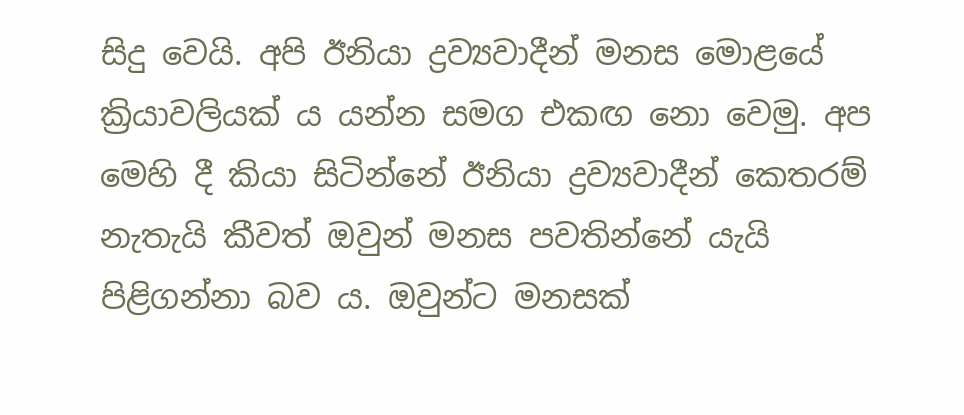සිදු වෙයි. අපි ඊනියා ද්‍රව්‍යවාදීන් මනස මොළයේ ක්‍රියාවලියක් ය යන්න සමග එකඟ නො වෙමු. අප මෙහි දී කියා සිටින්නේ ඊනියා ද්‍රව්‍යවාදීන් කෙතරම් නැතැයි කීවත් ඔවුන් මනස පවතින්නේ යැයි පිළිගන්නා බව ය. ඔවුන්ට මනසක්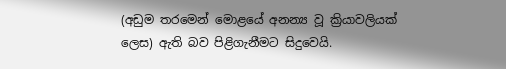(අඩුම තරමෙන් මොළයේ අනන්‍ය වූ ක්‍රියාවලියක් ලෙස) ඇති බව පිළිගැනීමට සිදුවෙයි.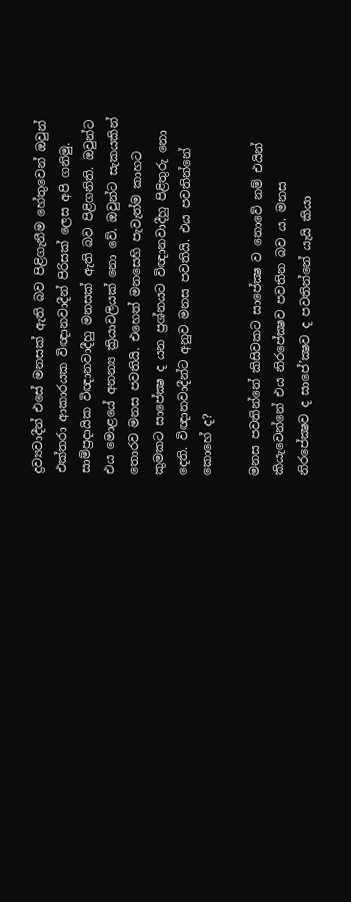ද්‍රව්‍යවාදීන් එසේ මනසක් ඇති බව පිළිගැනීම හේතුවෙන් ඔවුන් එක්තරා ආකාරයක විඥානවාදීන් පිරිසක් ලෙස අපි ගනිමු. සාම්ප්‍රදායික විඥානවාදීහු මනසක් ඇති බව පිළිගනිති. ඔවුන්ට එය මොළයේ අනන්‍ය ක්‍රියාවලියක් නො වේ. ඔවුන්ට සැකයකින් තොරව මනස පවතියි. එහෙත් මනසෙහි පැවැත්ම කාහට කුමකට සාපේක්‍ෂ ද යන ප්‍රශ්නයට විඥානවාදීහු පිළිතුරු නො දෙති. විඥානවාදීන්ට අනුව මනස පවතියි. එය පවතින්නේ කොහේ ද?

මනස පවතින්නේ කිසිවකට සාපේක්‍ෂ ව නොවේ නම් එයින් කියැවෙන්නේ එය නිරපේක්‍ෂව පවතින බව ය. මනස නිරපේක්‍ෂව ද සාපේ’ක්‍ෂව ද පවතින්නේ යැයි කියා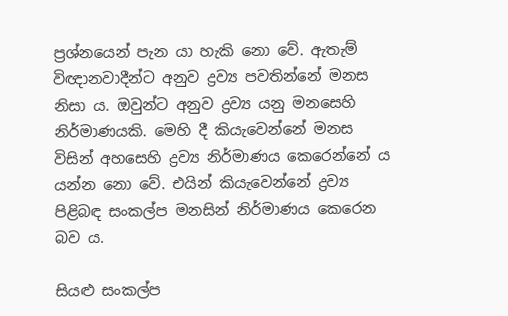ප්‍රශ්නයෙන් පැන යා හැකි නො වේ. ඇතැම් විඥානවාදීන්ට අනුව ද්‍රව්‍ය පවතින්නේ මනස නිසා ය. ඔවුන්ට අනුව ද්‍රව්‍ය යනු මනසෙහි නිර්මාණයකි. මෙහි දී කියැවෙන්නේ මනස විසින් අහසෙහි ද්‍රව්‍ය නිර්මාණය කෙරෙන්නේ ය යන්න නො වේ. එයින් කියැවෙන්නේ ද්‍රව්‍ය පිළිබඳ සංකල්ප මනසින් නිර්මාණය කෙරෙන බව ය.

සියළු සංකල්ප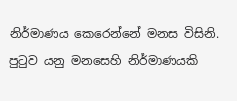නිර්මාණය කෙරෙන්නේ මනස විසිනි. පුටුව යනු මනසෙහි නිර්මාණයකි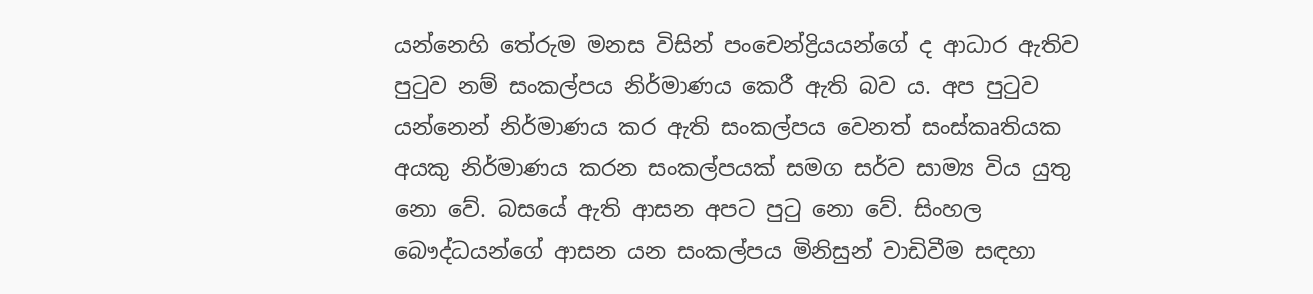යන්නෙහි තේරුම මනස විසින් පංචෙන්ද්‍රියයන්ගේ ද ආධාර ඇතිව පුටුව නම් සංකල්පය නිර්මාණය කෙරී ඇති බව ය. අප පුටුව යන්නෙන් නිර්මාණය කර ඇති සංකල්පය වෙනත් සංස්කෘතියක අයකු නිර්මාණය කරන සංකල්පයක් සමග සර්ව සාම්‍ය විය යුතු නො වේ. බසයේ ඇති ආසන අපට පුටු නො වේ. සිංහල බෞද්ධයන්ගේ ආසන යන සංකල්පය මිනිසුන් වාඩිවීම සඳහා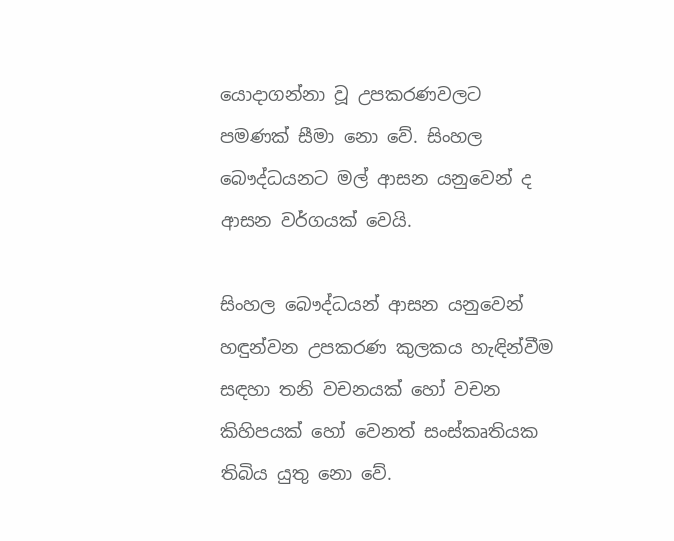යොදාගන්නා වූ උපකරණවලට පමණක් සීමා නො වේ. සිංහල බෞද්ධයනට මල් ආසන යනුවෙන් ද ආසන වර්ගයක් වෙයි.

සිංහල බෞද්ධයන් ආසන යනුවෙන් හඳුන්වන උපකරණ කුලකය හැඳින්වීම සඳහා තනි වචනයක් හෝ වචන කිහිපයක් හෝ වෙනත් සංස්කෘතියක තිබිය යුතු නො වේ.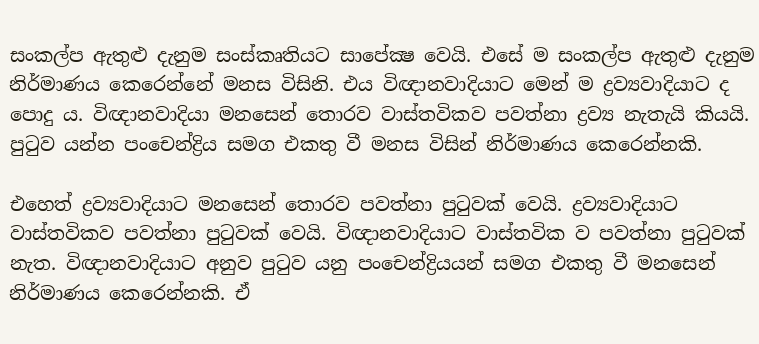සංකල්ප ඇතුළු දැනුම සංස්කෘතියට සාපේක්‍ෂ වෙයි. එසේ ම සංකල්ප ඇතුළු දැනුම නිර්මාණය කෙරෙන්නේ මනස විසිනි. එය විඥානවාදියාට මෙන් ම ද්‍රව්‍යවාදියාට ද පොදු ය. විඥානවාදියා මනසෙන් තොරව වාස්තවිකව පවත්නා ද්‍රව්‍ය නැතැයි කියයි. පුටුව යන්න පංචෙන්ද්‍රිය සමග එකතු වී මනස විසින් නිර්මාණය කෙරෙන්නකි.

එහෙත් ද්‍රව්‍යවාදියාට මනසෙන් තොරව පවත්නා පුටුවක් වෙයි. ද්‍රව්‍යවාදියාට වාස්තවිකව පවත්නා පුටුවක් වෙයි. විඥානවාදියාට වාස්තවික ව පවත්නා පුටුවක් නැත. විඥානවාදියාට අනුව පුටුව යනු පංචෙන්ද්‍රියයන් සමග එකතු වී මනසෙන් නිර්මාණය කෙරෙන්නකි. ඒ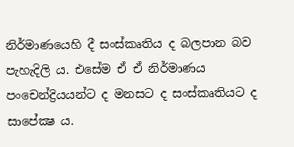නිර්මාණයෙහි දී සංස්කෘතිය ද බලපාන බව පැහැදිලි ය. එසේම ඒ ඒ නිර්මාණය පංචෙන්ද්‍රියයන්ට ද මනසට ද සංස්කෘතියට ද සාපේක්‍ෂ ය.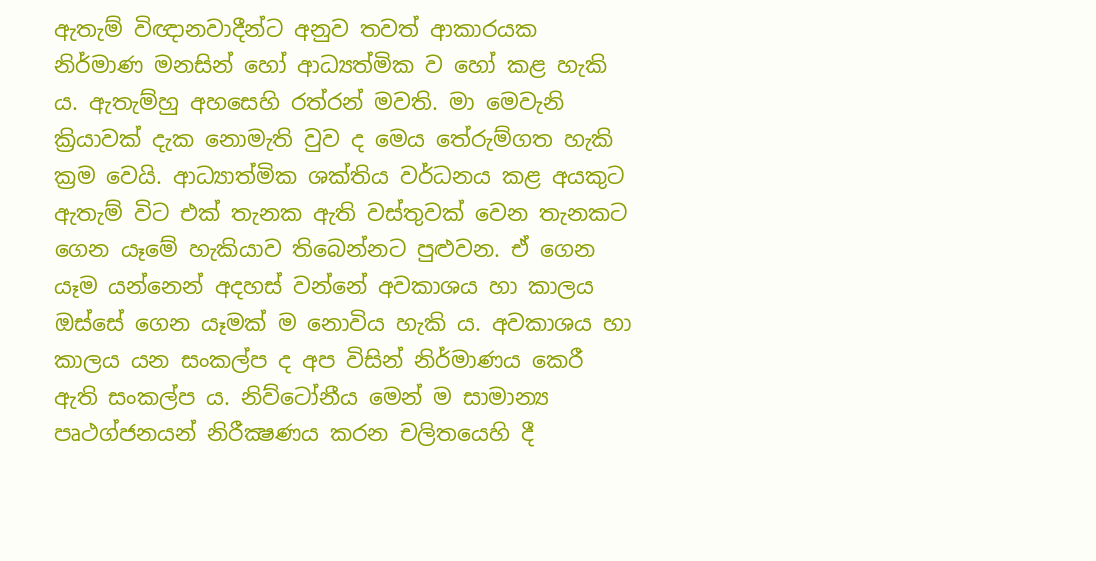ඇතැම් විඥානවාදීන්ට අනුව තවත් ආකාරයක නිර්මාණ මනසින් හෝ ආධ්‍යත්මික ව හෝ කළ හැකි ය. ඇතැම්හු අහසෙහි රත්රන් මවති. මා මෙවැනි ක්‍රියාවක් දැක නොමැති වුව ද මෙය තේරුම්ගත හැකි ක්‍රම වෙයි. ආධ්‍යාත්මික ශක්තිය වර්ධනය කළ අයකුට ඇතැම් විට එක් තැනක ඇති වස්තුවක් වෙන තැනකට ගෙන යෑමේ හැකියාව තිබෙන්නට පුළුවන. ඒ ගෙන යෑම යන්නෙන් අදහස් වන්නේ අවකාශය හා කාලය ඔස්සේ ගෙන යෑමක් ම නොවිය හැකි ය. අවකාශය හා කාලය යන සංකල්ප ද අප විසින් නිර්මාණය කෙරී ඇති සංකල්ප ය. නිව්ටෝනීය මෙන් ම සාමාන්‍ය පෘථග්ජනයන් නිරීක්‍ෂණය කරන චලිතයෙහි දී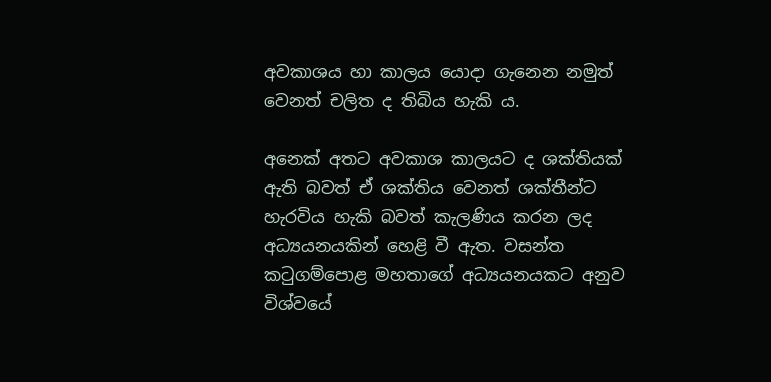අවකාශය හා කාලය යොදා ගැනෙන නමුත් වෙනත් චලිත ද තිබිය හැකි ය.

අනෙක් අතට අවකාශ කාලයට ද ශක්තියක් ඇති බවත් ඒ ශක්තිය වෙනත් ශක්තීන්ට හැරවිය හැකි බවත් කැලණිය කරන ලද අධ්‍යයනයකින් හෙළි වී ඇත. වසන්ත කටුගම්පොළ මහතාගේ අධ්‍යයනයකට අනුව විශ්වයේ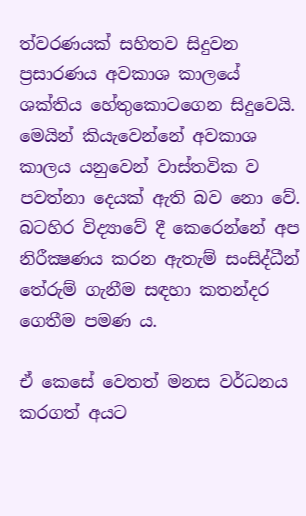ත්වරණයක් සහිතව සිදුවන ප්‍රසාරණය අවකාශ කාලයේ ශක්තිය හේතුකොටගෙන සිදුවෙයි. මෙයින් කියැවෙන්නේ අවකාශ කාලය යනුවෙන් වාස්තවික ව පවත්නා දෙයක් ඇති බව නො වේ. බටහිර විද්‍යාවේ දී කෙරෙන්නේ අප නිරීක්‍ෂණය කරන ඇතැම් සංසිද්ධීන් තේරුම් ගැනීම සඳහා කතන්දර ගෙතීම පමණ ය.

ඒ කෙසේ වෙතත් මනස වර්ධනය කරගත් අයට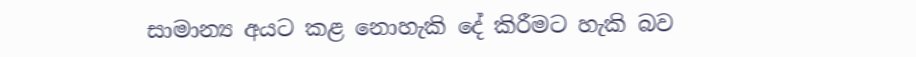සාමාන්‍ය අයට කළ නොහැකි දේ කිරීමට හැකි බව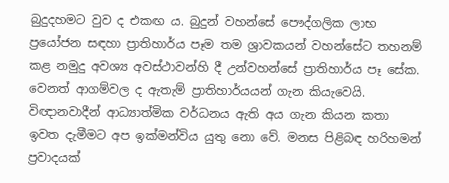බුදුදහමට වුව ද එකඟ ය. බුදුන් වහන්සේ පෞද්ගලික ලාභ ප්‍රයෝජන සඳහා ප්‍රාතිහාර්ය පෑම තම ශ්‍රාවකයන් වහන්සේට තහනම් කළ නමුදු අවශ්‍ය අවස්ථාවන්හි දී උන්වහන්සේ ප්‍රාතිහාර්ය පෑ සේක. වෙනත් ආගම්වල ද ඇතැම් ප්‍රාතිහාර්යයන් ගැන කියැවෙයි. විඥානවාදීන් ආධ්‍යාත්මික වර්ධනය ඇති අය ගැන කියන කතා ඉවත දැමීමට අප ඉක්මන්විය යුතු නො වේ. මනස පිළිබඳ හරිහමන් ප්‍රවාදයක්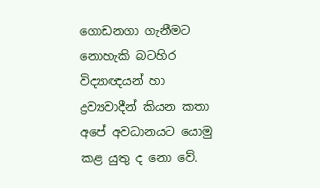ගොඩනගා ගැනීමට නොහැකි බටහිර විද්‍යාඥයන් හා ද්‍රව්‍යවාදීන් කියන කතා අපේ අවධානයට යොමු කළ යුතු ද නො වේ.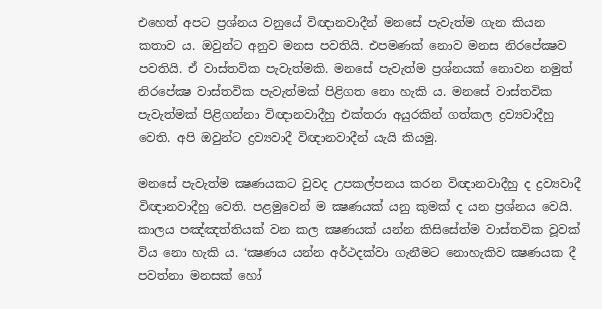එහෙත් අපට ප්‍රශ්නය වනුයේ විඥානවාදීන් මනසේ පැවැත්ම ගැන කියන කතාව ය. ඔවුන්ට අනුව මනස පවතියි. එපමණක් නොව මනස නිරපේක්‍ෂව පවතියි. ඒ වාස්තවික පැවැත්මකි. මනසේ පැවැත්ම ප්‍රශ්නයක් නොවන නමුත් නිරපේක්‍ෂ වාස්තවික පැවැත්මක් පිළිගත නො හැකි ය. මනසේ වාස්තවික පැවැත්මක් පිළිගන්නා විඥානවාදීහු එක්තරා අයුරකින් ගත්කල ද්‍රව්‍යවාදීහු වෙති. අපි ඔවුන්ට ද්‍රව්‍යවාදී විඥානවාදීන් යැයි කියමු.

මනසේ පැවැත්ම ක්‍ෂණයකට වුවද උපකල්පනය කරන විඥානවාදීහු ද ද්‍රව්‍යවාදී විඥානවාදීහු වෙති. පළමුවෙන් ම ක්‍ෂණයක් යනු කුමක් ද යන ප්‍රශ්නය වෙයි. කාලය පඤ්ඤත්තියක් වන කල ක්‍ෂණයක් යන්න කිසිසේත්ම වාස්තවික වූවක් විය නො හැකි ය. ‘ක්‍ෂණය යන්න අර්ථදක්වා ගැනීමට නොහැකිව ක්‍ෂණයක දී පවත්නා මනසක් හෝ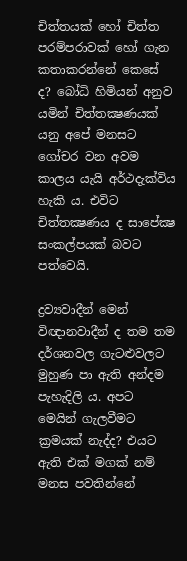චිත්තයක් හෝ චිත්ත පරම්පරාවක් හෝ ගැන කතාකරන්නේ කෙසේ ද? බෝධි හිමියන් අනුව යමින් චිත්තක්‍ෂණයක් යනු අපේ මනසට ගෝචර වන අවම කාලය යැයි අර්ථදැක්විය හැකි ය. එවිට චිත්තක්‍ෂණය ද සාපේක්‍ෂ සංකල්පයක් බවට පත්වෙයි.

ද්‍රව්‍යවාදීන් මෙන් විඥානවාදීන් ද තම තම දර්ශනවල ගැටළුවලට මුහුණ පා ඇති අන්දම පැහැදිලි ය. අපට මෙයින් ගැලවීමට ක්‍රමයක් නැද්ද? එයට ඇති එක් මගක් නම් මනස පවතින්නේ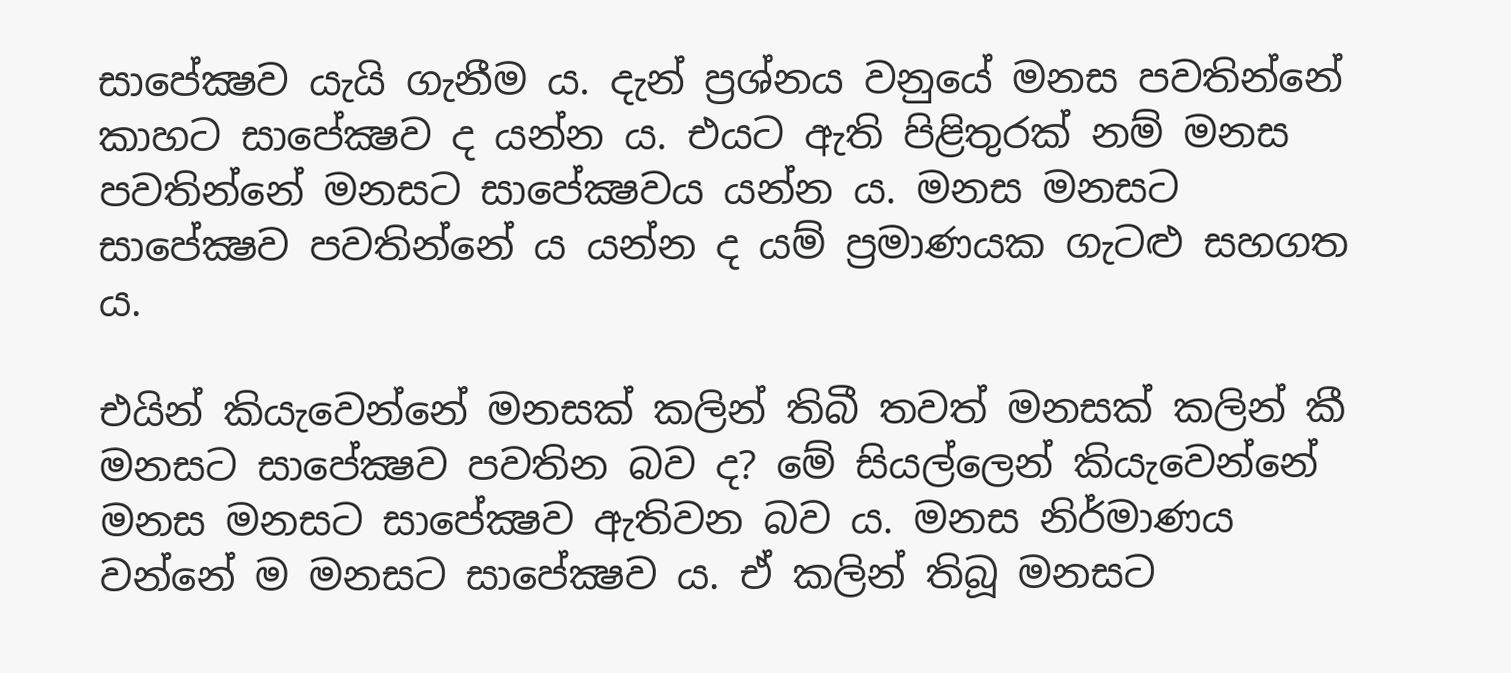සාපේක්‍ෂව යැයි ගැනීම ය. දැන් ප්‍රශ්නය වනුයේ මනස පවතින්නේ කාහට සාපේක්‍ෂව ද යන්න ය. එයට ඇති පිළිතුරක් නම් මනස පවතින්නේ මනසට සාපේක්‍ෂවය යන්න ය. මනස මනසට සාපේක්‍ෂව පවතින්නේ ය යන්න ද යම් ප්‍රමාණයක ගැටළු සහගත ය.

එයින් කියැවෙන්නේ මනසක් කලින් තිබී තවත් මනසක් කලින් කී මනසට සාපේක්‍ෂව පවතින බව ද? මේ සියල්ලෙන් කියැවෙන්නේ මනස මනසට සාපේක්‍ෂව ඇතිවන බව ය. මනස නිර්මාණය වන්නේ ම මනසට සාපේක්‍ෂව ය. ඒ කලින් තිබූ මනසට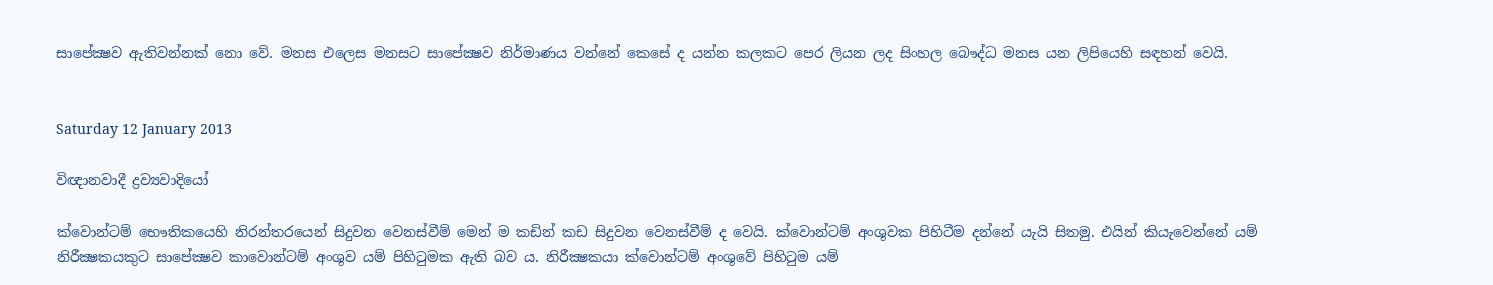සාපේක්‍ෂව ඇතිවන්නක් නො වේ. මනස එලෙස මනසට සාපේක්‍ෂව නිර්මාණය වන්නේ කෙසේ ද යන්න කලකට පෙර ලියන ලද සිංහල බෞද්ධ මනස යන ලිපියෙහි සඳහන් වෙයි.


Saturday 12 January 2013

විඥානවාදී ද්‍රව්‍යවාදියෝ

ක්වොන්ටම් භෞතිකයෙහි නිරන්තරයෙන් සිදුවන වෙනස්වීම් මෙන් ම කඩින් කඩ සිදුවන වෙනස්වීම් ද වෙයි. ක්වොන්ටම් අංශුවක පිහිටීම දන්නේ යැයි සිතමු. එයින් කියැවෙන්නේ යම් නිරීක්‍ෂකයකුට සාපේක්‍ෂව කාවොන්ටම් අංශුව යම් පිහිටුමක ඇති බව ය. නිරීක්‍ෂකයා ක්වොන්ටම් අංශුවේ පිහිටුම යම්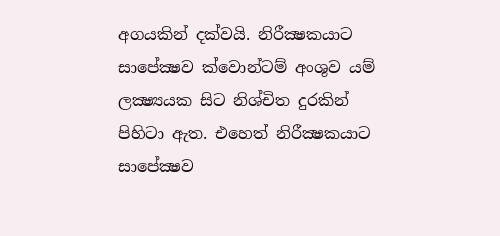අගයකින් දක්වයි. නිරීක්‍ෂකයාට සාපේක්‍ෂව ක්වොන්ටම් අංශුව යම් ලක්‍ෂ්‍යයක සිට නිශ්චිත දුරකින් පිහිටා ඇත. එහෙත් නිරීක්‍ෂකයාට සාපේක්‍ෂව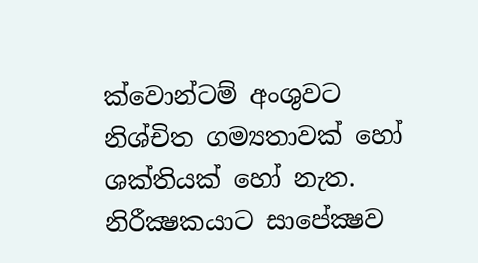ක්වොන්ටම් අංශුවට නිශ්චිත ගම්‍යතාවක් හෝ ශක්තියක් හෝ නැත. නිරීක්‍ෂකයාට සාපේක්‍ෂව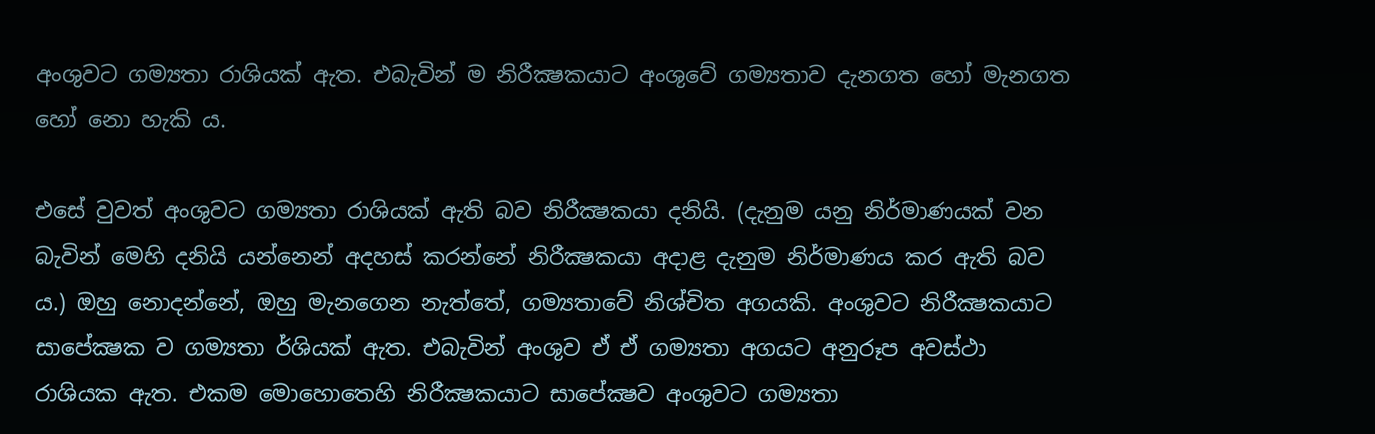අංශුවට ගම්‍යතා රාශියක් ඇත. එබැවින් ම නිරීක්‍ෂකයාට අංශුවේ ගම්‍යතාව දැනගත හෝ මැනගත හෝ නො හැකි ය.

එසේ වුවත් අංශුවට ගම්‍යතා රාශියක් ඇති බව නිරීක්‍ෂකයා දනියි. (දැනුම යනු නිර්මාණයක් වන බැවින් මෙහි දනියි යන්නෙන් අදහස් කරන්නේ නිරීක්‍ෂකයා අදාළ දැනුම නිර්මාණය කර ඇති බව ය.) ඔහු නොදන්නේ, ඔහු මැනගෙන නැත්තේ, ගම්‍යතාවේ නිශ්චිත අගයකි. අංශුවට නිරීක්‍ෂකයාට සාපේක්‍ෂක ව ගම්‍යතා ර්ශියක් ඇත. එබැවින් අංශුව ඒ ඒ ගම්‍යතා අගයට අනුරූප අවස්ථා රාශියක ඇත. එකම මොහොතෙහි නිරීක්‍ෂකයාට සාපේක්‍ෂව අංශුවට ගම්‍යතා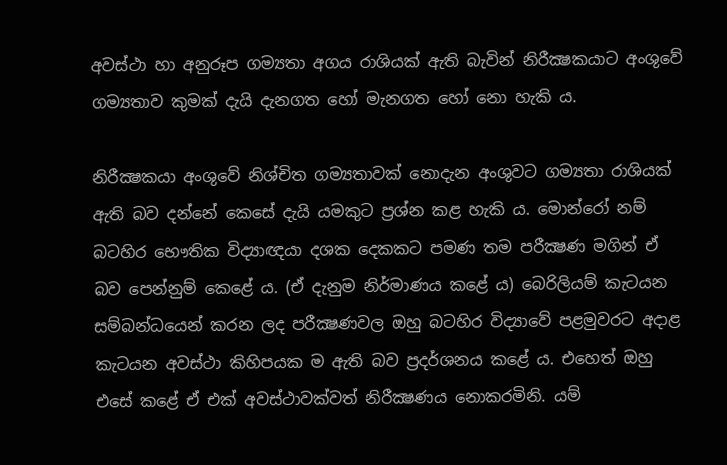අවස්ථා හා අනුරූප ගම්‍යතා අගය රාශියක් ඇති බැවින් නිරීක්‍ෂකයාට අංශුවේ ගම්‍යතාව කුමක් දැයි දැනගත හෝ මැනගත හෝ නො හැකි ය.

නිරීක්‍ෂකයා අංශුවේ නිශ්චිත ගම්‍යතාවක් නොදැන අංශුවට ගම්‍යතා රාශියක් ඇති බව දන්නේ කෙසේ දැයි යමකුට ප්‍රශ්න කළ හැකි ය. මොන්රෝ නම් බටහිර භෞතික විද්‍යාඥයා දශක දෙකකට පමණ තම පරීක්‍ෂණ මගින් ඒ බව පෙන්නුම් කෙළේ ය. (ඒ දැනුම නිර්මාණය කළේ ය) බෙරිලියම් කැටයන සම්බන්ධයෙන් කරන ලද පරීක්‍ෂණවල ඔහු බටහිර විද්‍යාවේ පළමුවරට අදාළ කැටයන අවස්ථා කිහිපයක ම ඇති බව ප්‍රදර්ශනය කළේ ය. එහෙත් ඔහු එසේ කළේ ඒ එක් අවස්ථාවක්වත් නිරීක්‍ෂණය නොකරමිනි. යම්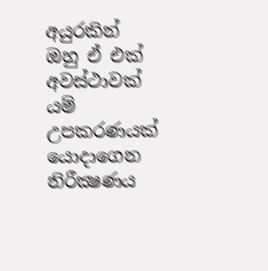අයුරකින් ඔහු ඒ එක් අවස්ථාවක් යම් උපකරණයක් යොදාගෙන නිරීක්‍ෂණය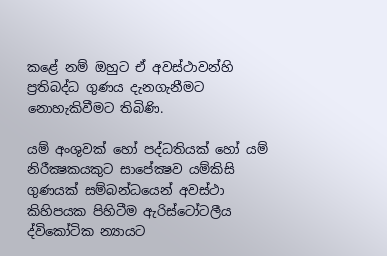කළේ නම් ඔහුට ඒ අවස්ථාවන්හි ප්‍රතිබද්ධ ගුණය දැනගැනීමට නොහැකිවීමට තිබිණි.

යම් අංශුවක් හෝ පද්ධතියක් හෝ යම් නිරීක්‍ෂකයකුට සාපේක්‍ෂව යම්කිසි ගුණයක් සම්බන්ධයෙන් අවස්ථා කිහිපයක පිහිටීම ඇරිස්ටෝටලීය ද්විකෝටික න්‍යායට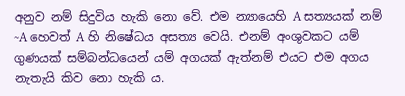අනුව නම් සිදුවිය හැකි නො වේ. එම න්‍යායෙහි A සත්‍යයක් නම් ~A හෙවත් A හි නිෂේධය අසත්‍ය වෙයි. එනම් අංශුවකට යම් ගුණයක් සම්බන්ධයෙන් යම් අගයක් ඇත්නම් එයට එම අගය නැතැයි කිව නො හැකි ය.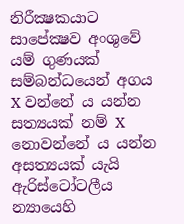නිරීක්‍ෂකයාට සාපේක්‍ෂව අංශුවේ යම් ගුණයක් සම්බන්ධයෙන් අගය X වන්නේ ය යන්න සත්‍යයක් නම් X නොවන්නේ ය යන්න අසත්‍යයක් යැයි ඇරිස්ටෝටලීය න්‍යායෙහි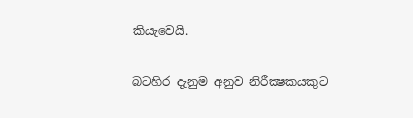කියැවෙයි.

බටහිර දැනුම අනුව නිරීක්‍ෂකයකුට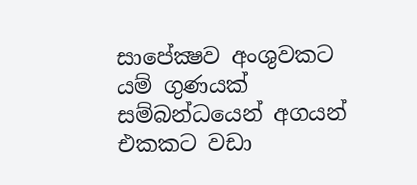සාපේක්‍ෂව අංශුවකට යම් ගුණයක් සම්බන්ධයෙන් අගයන් එකකට වඩා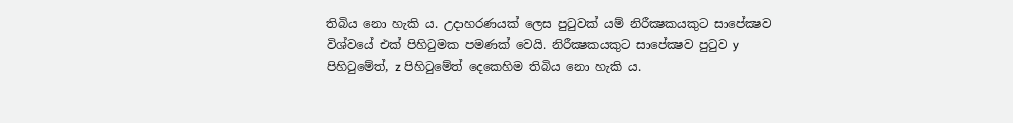තිබිය නො හැකි ය. උදාහරණයක් ලෙස පුටුවක් යම් නිරීක්‍ෂකයකුට සාපේක්‍ෂව විශ්වයේ එක් පිහිටුමක පමණක් වෙයි. නිරීක්‍ෂකයකුට සාපේක්‍ෂව පුටුව y පිහිටුමේත්, z පිහිටුමේත් දෙකෙහිම තිබිය නො හැකි ය.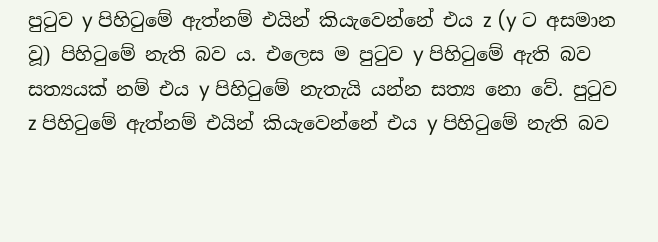පුටුව y පිහිටුමේ ඇත්නම් එයින් කියැවෙන්නේ එය z (y ට අසමාන වූ) පිහිටුමේ නැති බව ය. එලෙස ම පුටුව y පිහිටුමේ ඇති බව සත්‍යයක් නම් එය y පිහිටුමේ නැතැයි යන්න සත්‍ය නො වේ. පුටුව z පිහිටුමේ ඇත්නම් එයින් කියැවෙන්නේ එය y පිහිටුමේ නැති බව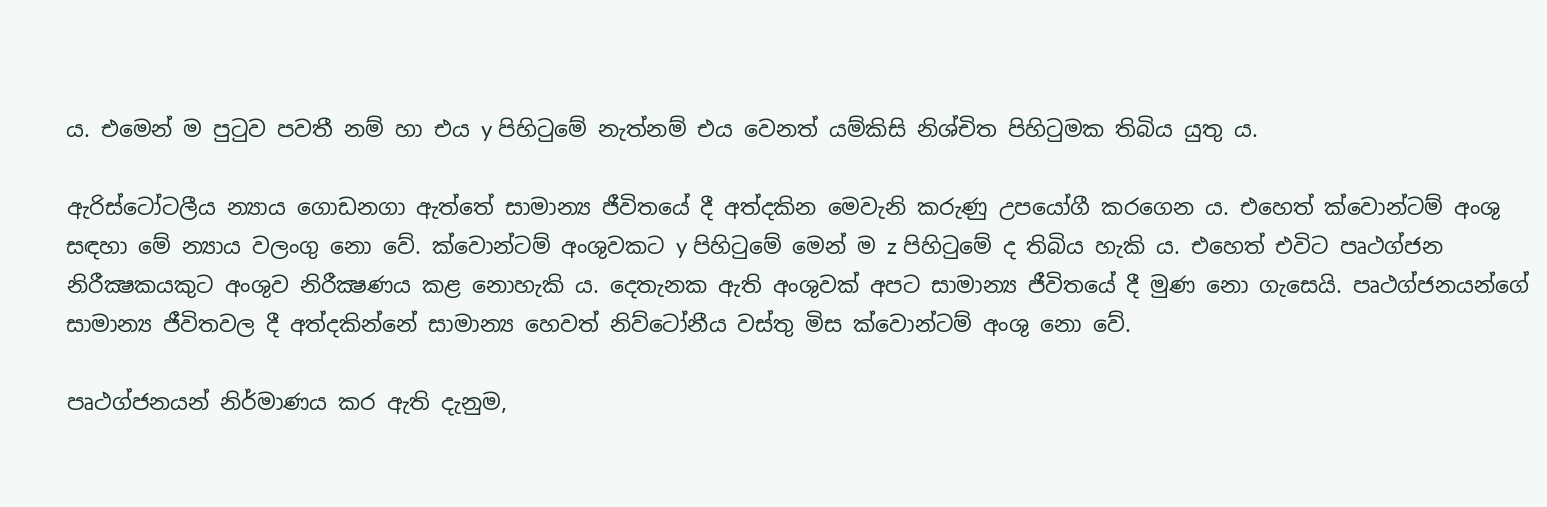ය. එමෙන් ම පුටුව පවතී නම් හා එය y පිහිටුමේ නැත්නම් එය වෙනත් යම්කිසි නිශ්චිත පිහිටුමක තිබිය යුතු ය.

ඇරිස්ටෝටලීය න්‍යාය ගොඩනගා ඇත්තේ සාමාන්‍ය ජීවිතයේ දී අත්දකින මෙවැනි කරුණු උපයෝගී කරගෙන ය. එහෙත් ක්වොන්ටම් අංශු සඳහා මේ න්‍යාය වලංගු නො වේ. ක්වොන්ටම් අංශුවකට y පිහිටුමේ මෙන් ම z පිහිටුමේ ද තිබිය හැකි ය. එහෙත් එවිට පෘථග්ජන නිරීක්‍ෂකයකුට අංශුව නිරීක්‍ෂණය කළ නොහැකි ය. දෙතැනක ඇති අංශුවක් අපට සාමාන්‍ය ජීවිතයේ දී මුණ නො ගැසෙයි. පෘථග්ජනයන්ගේ සාමාන්‍ය ජීවිතවල දී අත්දකින්නේ සාමාන්‍ය හෙවත් නිව්ටෝනීය වස්තු මිස ක්වොන්ටම් අංශු නො වේ.

පෘථග්ජනයන් නිර්මාණය කර ඇති දැනුම,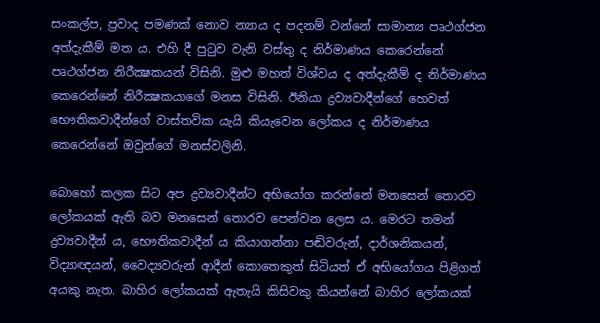සංකල්ප, ප්‍රවාද පමණක් නොව න්‍යාය ද පදනම් වන්නේ සාමාන්‍ය පෘථග්ජන අත්දැකීම් මත ය. එහි දී පුටුව වැනි වස්තු ද නිර්මාණය කෙරෙන්නේ පෘථග්ජන නිරීක්‍ෂකයන් විසිනි. මුළු මහත් විශ්වය ද අත්දැකීම් ද නිර්මාණය කෙරෙන්නේ නිරීක්‍ෂකයාගේ මනස විසිනි. ඊනියා ද්‍රව්‍යවාදීන්ගේ හෙවත් භෞතිකවාදීන්ගේ වාස්තවික යැයි කියැවෙන ලෝකය ද නිර්මාණය කෙරෙන්නේ ඔවුන්ගේ මනස්වලිනි.

බොහෝ කලක සිට අප ද්‍රව්‍යවාදීන්ට අභියෝග කරන්නේ මනසෙන් තොරව ලෝකයක් ඇති බව මනසෙන් තොරව පෙන්වන ලෙස ය. මෙරට තමන් ද්‍රව්‍යවාදීන් ය, භෞතිකවාදීන් ය කියාගන්නා පඬිවරුන්, දාර්ශනිකයන්, විද්‍යාඥයන්, වෛද්‍යවරුන් ආදීන් කොතෙකුත් සිටියත් ඒ අභියෝගය පිළිගත් අයකු නැත. බාහිර ලෝකයක් ඇතැයි කිසිවකු කියන්නේ බාහිර ලෝකයක්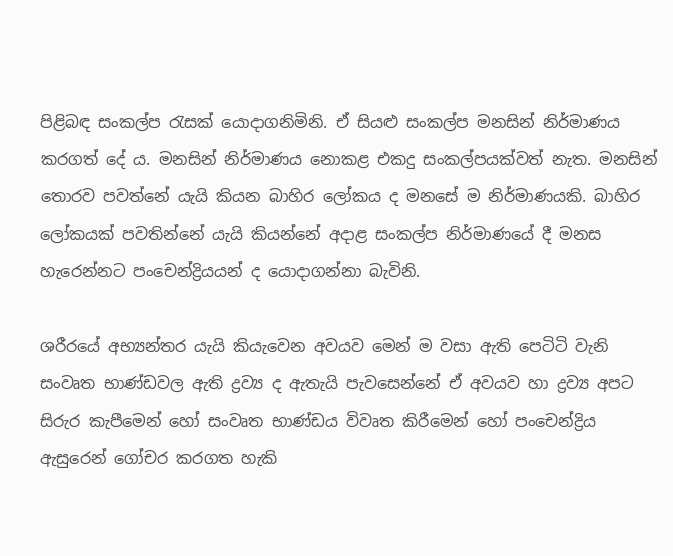පිළිබඳ සංකල්ප රැසක් යොදාගනිමිනි. ඒ සියළු සංකල්ප මනසින් නිර්මාණය කරගත් දේ ය. මනසින් නිර්මාණය නොකළ එකදු සංකල්පයක්වත් නැත. මනසින් තොරව පවත්නේ යැයි කියන බාහිර ලෝකය ද මනසේ ම නිර්මාණයකි. බාහිර ලෝකයක් පවතින්නේ යැයි කියන්නේ අදාළ සංකල්ප නිර්මාණයේ දී මනස හැරෙන්නට පංචෙන්ද්‍රියයන් ද යොදාගන්නා බැවිනි.

ශරීරයේ අභ්‍යන්තර යැයි කියැවෙන අවයව මෙන් ම වසා ඇති පෙටිටි වැනි සංවෘත භාණ්ඩවල ඇති ද්‍රව්‍ය ද ඇතැයි පැවසෙන්නේ ඒ අවයව හා ද්‍රව්‍ය අපට සිරුර කැපීමෙන් හෝ සංවෘත භාණ්ඩය විවෘත කිරීමෙන් හෝ පංචෙන්ද්‍රිය ඇසුරෙන් ගෝචර කරගත හැකි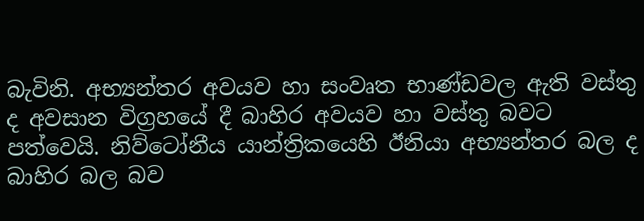බැවිනි. අභ්‍යන්තර අවයව හා සංවෘත භාණ්ඩවල ඇති වස්තු ද අවසාන විග්‍රහයේ දී බාහිර අවයව හා වස්තු බවට පත්වෙයි. නිව්ටෝනීය යාන්ත්‍රිකයෙහි ඊනියා අභ්‍යන්තර බල ද බාහිර බල බව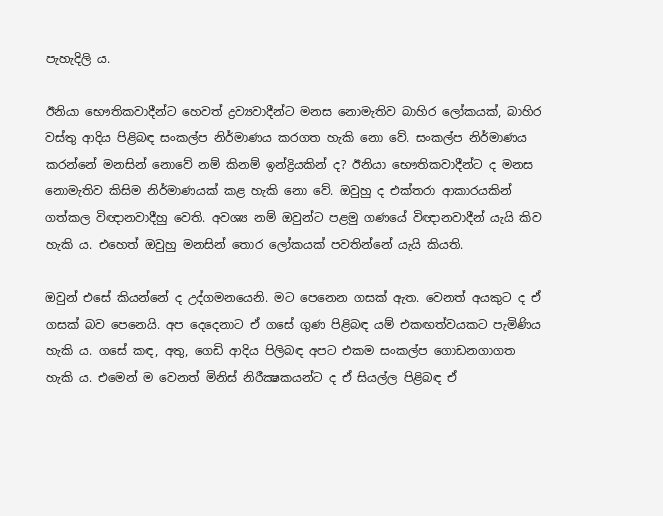පැහැදිලි ය.

ඊනියා භෞතිකවාදීන්ට හෙවත් ද්‍රව්‍යවාදීන්ට මනස නොමැතිව බාහිර ලෝකයක්, බාහිර වස්තු ආදිය පිළිබඳ සංකල්ප නිර්මාණය කරගත හැකි නො වේ. සංකල්ප නිර්මාණය කරන්නේ මනසින් නොවේ නම් කිනම් ඉන්ද්‍රියකින් ද? ඊනියා භෞතිකවාදීන්ට ද මනස නොමැතිව කිසිම නිර්මාණයක් කළ හැකි නො වේ. ඔවුහු ද එක්තරා ආකාරයකින් ගත්කල විඥානවාදීහු වෙති. අවශ්‍ය නම් ඔවුන්ට පළමු ගණයේ විඥානවාදීන් යැයි කිව හැකි ය. එහෙත් ඔවුහු මනසින් තොර ලෝකයක් පවතින්නේ යැයි කියති.

ඔවුන් එසේ කියන්නේ ද උද්ගමනයෙනි. මට පෙනෙන ගසක් ඇත. වෙනත් අයකුට ද ඒ ගසක් බව පෙනෙයි. අප දෙදෙනාට ඒ ගසේ ගුණ පිළිබඳ යම් එකඟත්වයකට පැමිණිය හැකි ය. ගසේ කඳ, අතු, ගෙඩි ආදිය පිලිබඳ අපට එකම සංකල්ප ගොඩනගාගත හැකි ය. එමෙන් ම වෙනත් මිනිස් නිරීක්‍ෂකයන්ට ද ඒ සියල්ල පිළිබඳ ඒ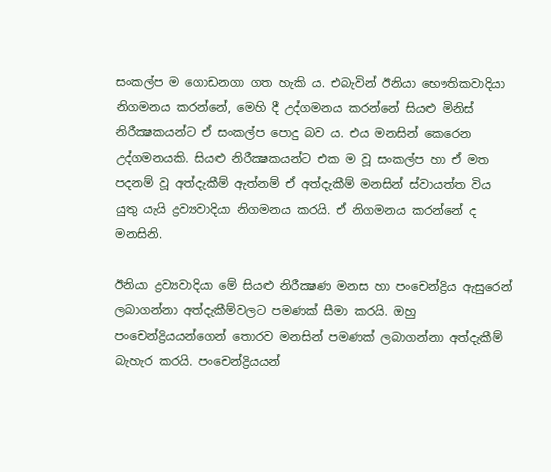සංකල්ප ම ගොඩනගා ගත හැකි ය. එබැවින් ඊනියා භෞතිකවාදියා නිගමනය කරන්නේ, මෙහි දී උද්ගමනය කරන්නේ සියළු මිනිස් නිරීක්‍ෂකයන්ට ඒ සංකල්ප පොදු බව ය. එය මනසින් කෙරෙන උද්ගමනයකි. සියළු නිරීක්‍ෂකයන්ට එක ම වූ සංකල්ප හා ඒ මත පදනම් වූ අත්දැකීම් ඇත්නම් ඒ අත්දැකීම් මනසින් ස්වායත්ත විය යුතු යැයි ද්‍රව්‍යවාදියා නිගමනය කරයි. ඒ නිගමනය කරන්නේ ද මනසිනි.

ඊනියා ද්‍රව්‍යවාදියා මේ සියළු නිරීක්‍ෂණ මනස හා පංචෙන්ද්‍රිය ඇසුරෙන් ලබාගන්නා අත්දැකීම්වලට පමණක් සීමා කරයි. ඔහු පංචෙන්ද්‍රියයන්ගෙන් තොරව මනසින් පමණක් ලබාගන්නා අත්දැකීම් බැහැර කරයි. පංචෙන්ද්‍රියයන්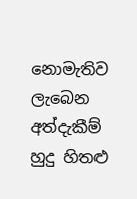නොමැතිව ලැබෙන අත්දැකීම් හුදු හිතළු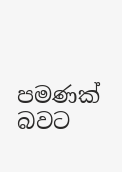පමණක් බවට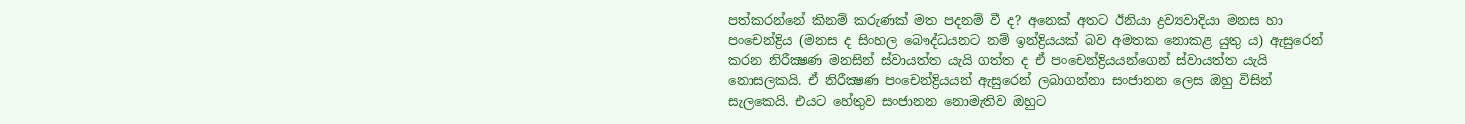පත්කරන්නේ කිනම් කරුණක් මත පදනම් වී ද? අනෙක් අතට ඊනියා ද්‍රව්‍යවාදියා මනස හා පංචෙන්ද්‍රිය (මනස ද සිංහල බෞද්ධයනට නම් ඉන්ද්‍රියයක් බව අමතක නොකළ යුතු ය) ඇසුරෙන් කරන නිරීක්‍ෂණ මනසින් ස්වායත්ත යැයි ගත්ත ද ඒ පංචෙන්ද්‍රියයන්ගෙන් ස්වායත්ත යැයි නොසලකයි. ඒ නිරීක්‍ෂණ පංචෙන්ද්‍රියයන් ඇසුරෙන් ලබාගන්නා සංජානන ලෙස ඔහු විසින් සැලකෙයි. එයට හේතුව සංජානන නොමැතිව ඔහුට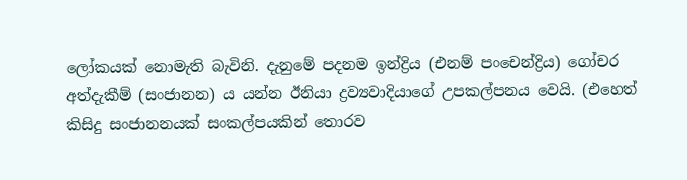ලෝකයක් නොමැති බැවිනි. දැනුමේ පදනම ඉන්ද්‍රිය (එනම් පංචෙන්ද්‍රිය) ගෝචර අත්දැකීම් (සංජානන) ය යන්න ඊනියා ද්‍රව්‍යවාදියාගේ උපකල්පනය වෙයි. (එහෙත් කිසිදු සංජානනයක් සංකල්පයකින් තොරව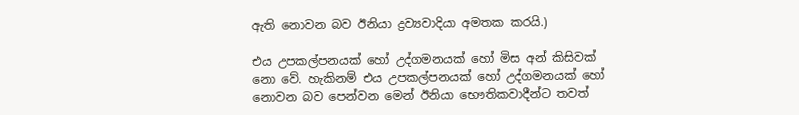ඇති නොවන බව ඊනියා ද්‍රව්‍යවාදියා අමතක කරයි.)

එය උපකල්පනයක් හෝ උද්ගමනයක් හෝ මිස අන් කිසිවක් නො වේ. හැකිනම් එය උපකල්පනයක් හෝ උද්ගමනයක් හෝ නොවන බව පෙන්වන මෙන් ඊනියා භෞතිකවාදීන්ට තවත්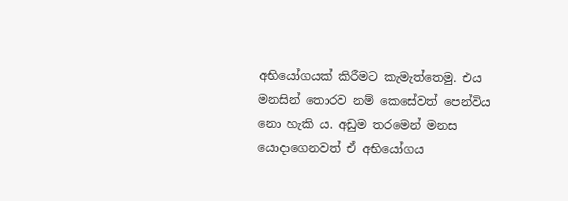අභියෝගයක් කිරීමට කැමැත්තෙමු. එය මනසින් තොරව නම් කෙසේවත් පෙන්විය නො හැකි ය. අඩුම තරමෙන් මනස යොදාගෙනවත් ඒ අභියෝගය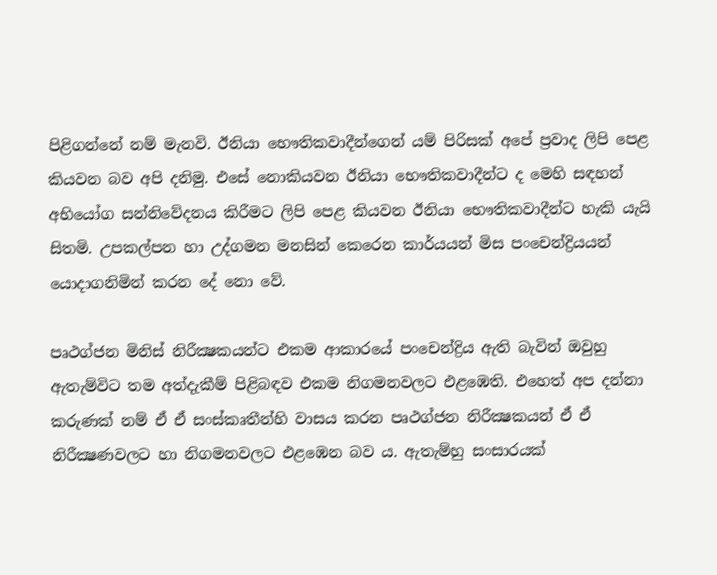පිළිගන්නේ නම් මැනවි. ඊනියා භෞතිකවාදීන්ගෙන් යම් පිරිසක් අපේ ප්‍රවාද ලිපි පෙළ කියවන බව අපි දනිමු. එසේ නොකියවන ඊනියා භෞතිකවාදීන්ට ද මෙහි සඳහන් අභියෝග සන්නිවේදනය කිරීමට ලිපි පෙළ කියවන ඊනියා භෞතිකවාදීන්ට හැකි යැයි සිතමි. උපකල්පන හා උද්ගමන මනසින් කෙරෙන කාර්යයන් මිස පංචෙන්ද්‍රියයන් යොදාගනිමින් කරන දේ නො වේ.

පෘථග්ජන මිනිස් නිරීක්‍ෂකයන්ට එකම ආකාරයේ පංචෙන්ද්‍රිය ඇති බැවින් ඔවුහු ඇතැම්විට තම අත්දැකීම් පිළිබඳව එකම නිගමනවලට එළඹෙති. එහෙත් අප දන්නා කරුණක් නම් ඒ ඒ සංස්කෘතීන්හි වාසය කරන පෘථග්ජන නිරීක්‍ෂකයන් ඒ ඒ නිරීක්‍ෂණවලට හා නිගමනවලට එළඹෙන බව ය. ඇතැම්හු සංසාරයක්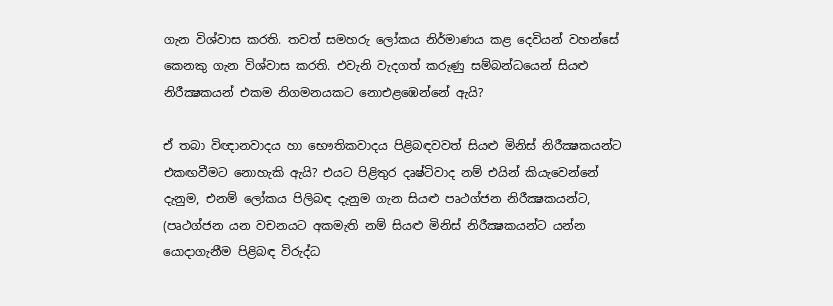ගැන විශ්වාස කරති. තවත් සමහරු ලෝකය නිර්මාණය කළ දෙවියන් වහන්සේ කෙනකු ගැන විශ්වාස කරති. එවැනි වැදගත් කරුණු සම්බන්ධයෙන් සියළු නිරීක්‍ෂකයන් එකම නිගමනයකට නොඑළඹෙන්නේ ඇයි?

ඒ තබා විඥානවාදය හා භෞතිකවාදය පිළිබඳවවත් සියළු මිනිස් නිරීක්‍ෂකයන්ට එකඟවීමට නොහැකි ඇයි? එයට පිළිතුර දෘෂ්ටිවාද නම් එයින් කියැවෙන්නේ දැනුම, එනම් ලෝකය පිලිබඳ දැනුම ගැන සියළු පෘථග්ජන නිරීක්‍ෂකයන්ට, (පෘථග්ජන යන වචනයට අකමැති නම් සියළු මිනිස් නිරීක්‍ෂකයන්ට යන්න යොදාගැනීම පිළිබඳ විරුද්ධ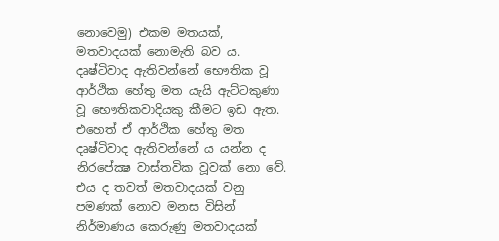නොවෙමු) එකම මතයක්, මතවාදයක් නොමැති බව ය. දෘෂ්ටිවාද ඇතිවන්නේ භෞතික වූ ආර්ථික හේතු මත යැයි ඇට්ටකුණා වූ භෞතිකවාදියකු කීමට ඉඩ ඇත. එහෙත් ඒ ආර්ථික හේතු මත දෘෂ්ටිවාද ඇතිවන්නේ ය යන්න ද නිරපේක්‍ෂ වාස්තවික වූවක් නො වේ. එය ද තවත් මතවාදයක් වනු පමණක් නොව මනස විසින් නිර්මාණය කෙරුණු මතවාදයක්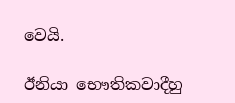වෙයි.

ඊනියා භෞතිකවාදීහු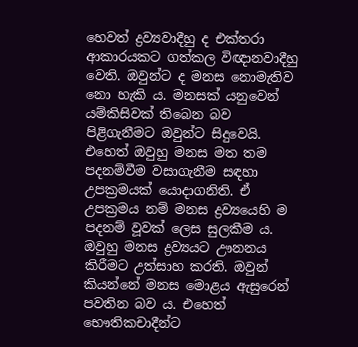හෙවත් ද්‍රව්‍යවාදීහු ද එක්තරා ආකාරයකට ගත්කල විඥානවාදීහු වෙති. ඔවුන්ට ද මනස නොමැතිව නො හැකි ය. මනසක් යනුවෙන් යම්කිසිවක් තිබෙන බව පිළිගැනීමට ඔවුන්ට සිදුවෙයි. එහෙත් ඔවුහු මනස මත තම පදනම්වීම වසාගැනීම සඳහා උපක්‍රමයක් යොදාගනිති. ඒ උපක්‍රමය නම් මනස ද්‍රව්‍යයෙහි ම පදනම් වූවක් ලෙස සුලකීම ය. ඔවුහු මනස ද්‍රව්‍යයට ඌනනය කිරීමට උත්සාහ කරති. ඔවුන් කියන්නේ මනස මොළය ඇසුරෙන් පවතින බව ය. එහෙත් භෞතිකචාදීන්ට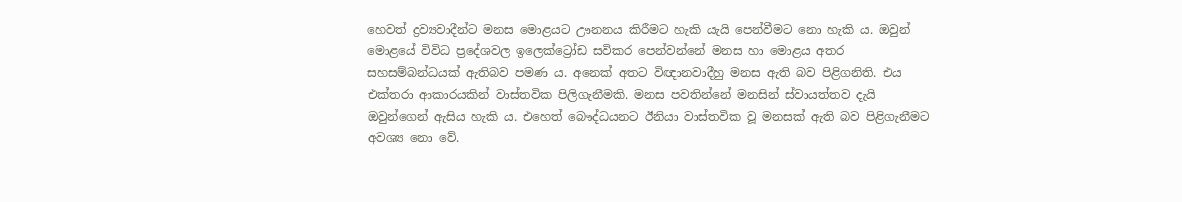හෙවත් ද්‍රව්‍යවාදීන්ට මනස මොළයට ඌනනය කිරීමට හැකි යැයි පෙන්වීමට නො හැකි ය. ඔවුන් මොළයේ විවිධ ප්‍රදේශවල ඉලෙක්ට්‍රෝඩ සවිකර පෙන්වන්නේ මනස හා මොළය අතර සහසම්බන්ධයක් ඇතිබව පමණ ය. අනෙක් අතට විඥානවාදීහු මනස ඇති බව පිළිගනිති. එය එක්තරා ආකාරයකින් වාස්තවික පිලිගැනීමකි. මනස පවතින්නේ මනසින් ස්වායත්තව දැයි ඔවුන්ගෙන් ඇසිය හැකි ය. එහෙත් බෞද්ධයනට ඊනියා වාස්තවික වූ මනසක් ඇති බව පිළිගැනීමට අවශ්‍ය නො වේ.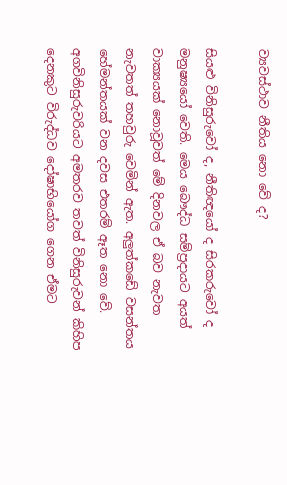ව්‍යවස්ථාව නීතිය නො වේ ද?

සියළු විනිසුරුවෝ ද, නීතිඥයෝ ද සිරකරුවෝ ද මනුෂ්‍යයෝ වෙති. මෙය බෞද්ධ සම්ප්‍රදායට අයත් වාක්‍යයක් නොවූවත් මේ දිනවල ඒ බව නැවත නැවතත් තහවුරු වෙමින් ඇත. අලුත්කඩේ වසන්තය හේමන්තයක් වන දවස එතරම් ඈත නො වේ. අගවිනිසුරුවරියට අමතරව තවත් විනිසුරුවන් කිහිප දෙනකුට විරුද්ධව දෝෂාභියෝග ගෙන ඒමට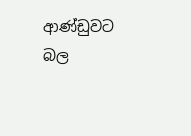ආණ්ඩුවට බල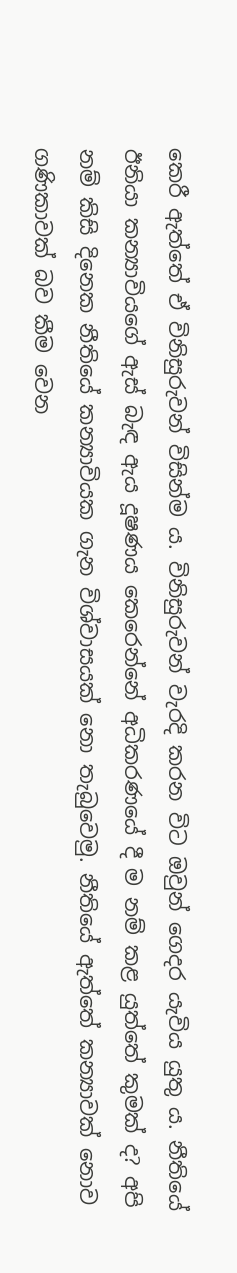කෙරී ඇත්තේ ඒ විනිසුරුවන් විසින්ම ය. විනිසුරුවන් වැරදි කරන විට ඔවුන් ගෙදර යැවිය යුතු ය. නීතියේ ඊනියා කන්‍යාවියගේ ඇස් බැඳ ඇය දූෂණය කෙරෙන්නේ අධිකරණයේ දී ම නම් කළ යුත්තේ කුමක් ද? අපි නම් කිසි දිනෙක නීතියේ කන්‍යාවියක ගැන විශ්වාසයක් නො තැබුවෙමු. නීතියේ ඇත්තේ කන්‍යාවක් නොව ගණිකාවක් බව කීම වෙන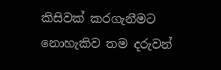කිසිවක් කරගැනීමට නොහැකිව තම දරුවන්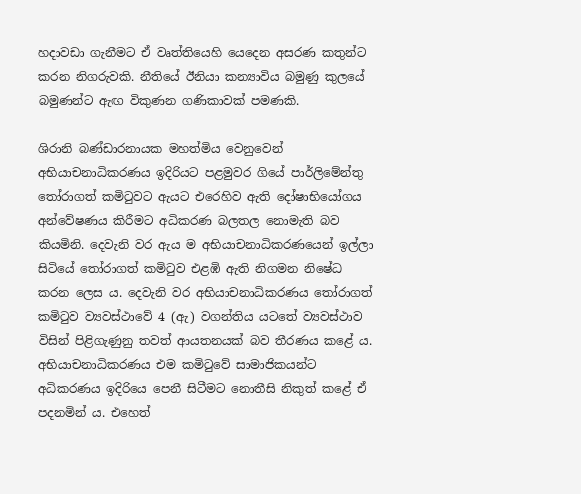හදාවඩා ගැනීමට ඒ වෘත්තියෙහි යෙදෙන අසරණ කතුන්ට කරන නිගරුවකි. නීතියේ ඊනියා කන්‍යාවිය බමුණු කුලයේ බමුණන්ට ඇඟ විකුණන ගණිකාවක් පමණකි.

ශිරානි බණ්ඩාරනායක මහත්මිය වෙනුවෙන් අභියාචනාධිකරණය ඉදිරියට පළමුවර ගියේ පාර්ලිමේන්තු තෝරාගත් කමිටුවට ඇයට එරෙහිව ඇති දෝෂාභියෝගය අන්වේෂණය කිරීමට අධිකරණ බලතල නොමැති බව කියමිනි. දෙවැනි වර ඇය ම අභියාචනාධිකරණයෙන් ඉල්ලා සිටියේ තෝරාගත් කමිටුව එළඹි ඇති නිගමන නිෂේධ කරන ලෙස ය. දෙවැනි වර අභියාචනාධිකරණය තෝරාගත් කමිටුව ව්‍යවස්ථාවේ 4 (ඇ) වගන්තිය යටතේ ව්‍යවස්ථාව විසින් පිළිගැණුනු තවත් ආයතනයක් බව තීරණය කළේ ය. අභියාචනාධිකරණය එම කමිටුවේ සාමාජිකයන්ට අධිකරණය ඉදිරියෙ පෙනී සිටීමට නොතීසි නිකුත් කළේ ඒ පදනමින් ය. එහෙත්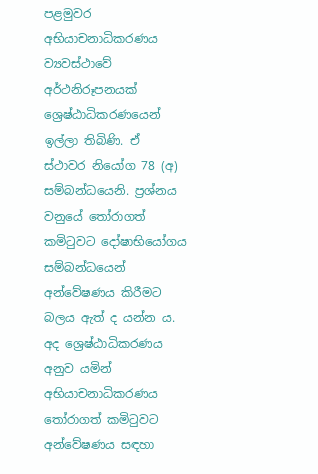පළමුවර අභියාචනාධිකරණය ව්‍යවස්ථාවේ අර්ථනිරූපනයක් ශ්‍රෙෂ්ඨාධිකරණයෙන් ඉල්ලා තිබිණි. ඒ ස්ථාවර නියෝග 78 (අ) සම්බන්ධයෙනි. ප්‍රශ්නය වනුයේ තෝරාගත් කමිටුවට දෝෂාභියෝගය සම්බන්ධයෙන් අන්වේෂණය කිරීමට බලය ඇත් ද යන්න ය. අද ශ්‍රෙෂ්ඨාධිකරණය අනුව යමින් අභියාචනාධිකරණය තෝරාගත් කමිටුවට අන්වේෂණය සඳහා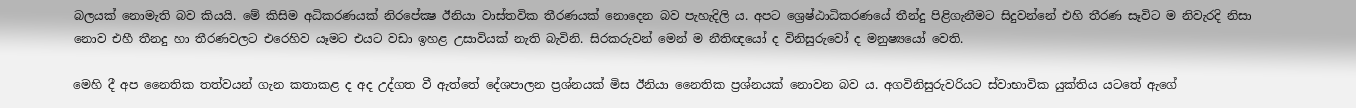බලයක් නොමැති බව කියයි. මේ කිසිම අධිකරණයක් නිරපේක්‍ෂ ඊනියා වාස්තවික තීරණයක් නොදෙන බව පැහැදිලි ය. අපට ශ්‍රෙෂ්ඨාධිකරණයේ තීන්දු පිළිගැනීමට සිදුවන්නේ එහි තීරණ සෑවිට ම නිවැරදි නිසා නොව එහී තීනදු හා තීරණවලට එරෙහිව යෑමට එයට වඩා ඉහළ උසාවියක් නැති බැවිනි. සිරකරුවන් මෙන් ම නීතිඥයෝ ද විනිසුරුවෝ ද මනුෂ්‍යයෝ වෙති.

මෙහි දී අප නෛතික තත්වයන් ගැන කතාකළ ද අද උද්ගත වී ඇත්තේ දේශපාලන ප්‍රශ්නයක් මිස ඊනියා නෛතික ප්‍රශ්නයක් නොවන බව ය. අගවිනිසුරුවරියට ස්වාභාවික යුක්තිය යටතේ ඇගේ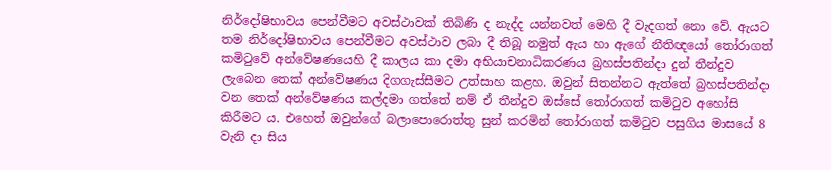නිර්දෝෂිභාවය පෙන්වීමට අවස්ථාවක් තිබිණි ද නැද්ද යන්නවත් මෙහි දී වැදගත් නො වේ. ඇයට තම නිර්දෝෂිභාවය පෙන්වීමට අවස්ථාව ලබා දී තිබූ නමුත් ඇය හා ඇගේ නීතිඥයෝ තෝරාගත් කමිටුවේ අන්වේෂණයෙහි දී කාලය කා දමා අභියාචනාධිකරණය බ්‍රහස්පතින්දා දුන් තීන්දුව ලැබෙන තෙක් අන්වේෂණය දිගගැස්සීමට උත්සාහ කළහ. ඔවුන් සිතන්නට ඇත්තේ බ්‍රහස්පතින්දා වන තෙක් අන්වේෂණය කල්දමා ගත්තේ නම් ඒ තීන්දුව ඔස්සේ තෝරාගත් කමිටුව අහෝසි කිරීමට ය. එහෙත් ඔවුන්ගේ බලාපොරොත්තු සුන් කරමින් තෝරාගත් කමිටුව පසුගිය මාසයේ 8 වැනි දා සිය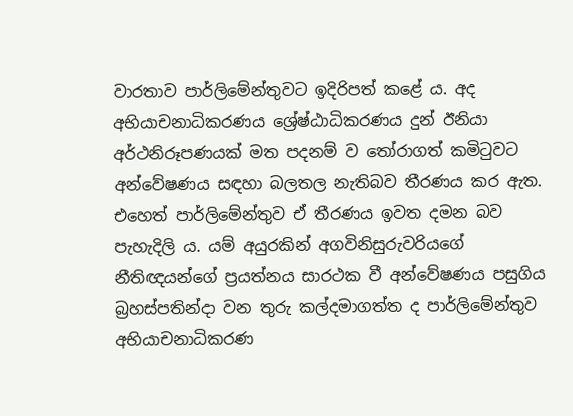වාරතාව පාර්ලිමේන්තුවට ඉදිරිපත් කළේ ය. අද අභියාචනාධිකරණය ශ්‍රේෂ්ඨාධිකරණය දුන් ඊනියා අර්ථනිරූපණයක් මත පදනම් ව තෝරාගත් කමිටුවට අන්වේෂණය සඳහා බලතල නැතිබව තීරණය කර ඇත. එහෙත් පාර්ලිමේන්තුව ඒ තීරණය ඉවත දමන බව පැහැදිලි ය. යම් අයුරකින් අගවිනිසුරුවරියගේ නීතිඥයන්ගේ ප්‍රයත්නය සාරථක වී අන්වේෂණය පසුගිය බ්‍රහස්පතින්දා වන තුරු කල්දමාගත්ත ද පාර්ලිමේන්තුව අභියාචනාධිකරණ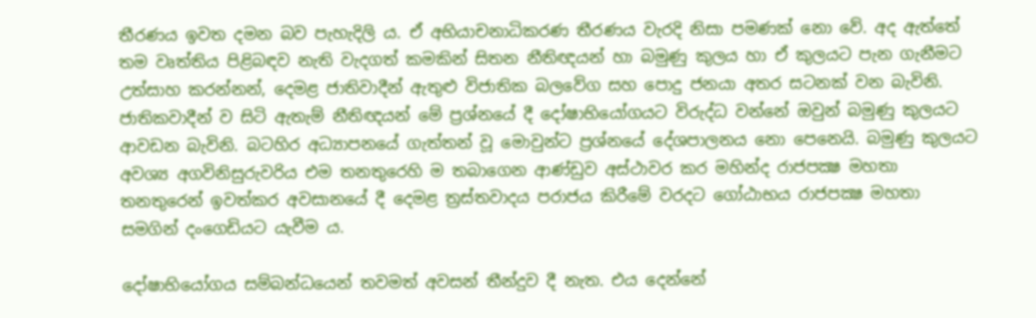තීරණය ඉවත දමන බව පැහැදිලි ය. ඒ අභියාචනාධිකරණ තීරණය වැරදි නිසා පමණක් නො වේ. අද ඇත්තේ තම වෘත්තිය පිළිබඳව නැති වැදගත් කමකින් සිතන නීතිඥයන් හා බමුණු කුලය හා ඒ කුලයට පැන ගැනීමට උත්සාහ කරන්නන්, දෙමළ ජාතිවාදීන් ඇතුළු විජාතික බලවේග සහ පොදු ජනයා අතර සටනක් වන බැවිනි. ජාතිකවාදීන් ව සිටි ඇතැම් නීතිඥයන් මේ ප්‍රශ්නයේ දී දෝෂාභියෝගයට විරුද්ධ වන්නේ ඔවුන් බමුණු කුලයට ආවඩන බැවිනි. බටහිර අධ්‍යාපනයේ ගැත්තන් වූ මොවුන්ට ප්‍රශ්නයේ දේශපාලනය නො පෙනෙයි. බමුණු කුලයට අවශ්‍ය අගවිනිසුරුවරිය එම තනතුරෙහි ම තබාගෙන ආණ්ඩුව අස්ථාවර කර මහින්ද රාජපක්‍ෂ මහතා තනතුරෙන් ඉවත්කර අවසානයේ දී දෙමළ ත්‍රස්තවාදය පරාජය කිරීමේ වරදට ගෝඨාභය රාජපක්‍ෂ මහතා සමගින් දංගෙඩියට යැවීම ය.

දෝෂාභියෝගය සම්බන්ධයෙන් තවමත් අවසන් තීන්දුව දී නැත. එය දෙන්නේ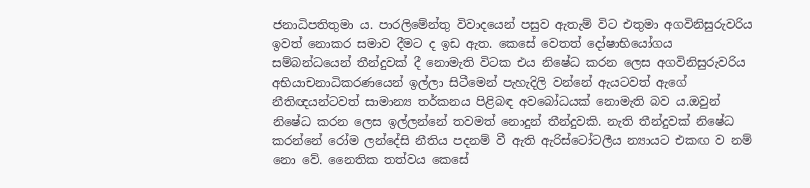ජනාධිපතිතුමා ය. පාරලිමේන්තු විවාදයෙන් පසුව ඇතැම් විට එතුමා අගවිනිසුරුවරිය ඉවත් නොකර සමාව දීමට ද ඉඩ ඇත. කෙසේ වෙතත් දෝෂාභියෝගය සම්බන්ධයෙන් තීන්දුවක් දී නොමැති විටක එය නිෂේධ කරන ලෙස අගවිනිසුරුවරිය අභියාචනාධිකරණයෙන් ඉල්ලා සිටීමෙන් පැහැදිලි වන්නේ ඇයටවත් ඇගේ නීතිඥයන්ටවත් සාමාන්‍ය තර්කනය පිළිබඳ අවබෝධයක් නොමැති බව ය.ඔවුන් නිෂේධ කරන ලෙස ඉල්ලන්නේ තවමත් නොදුන් තීන්දුවකි. නැති තීන්දුවක් නිෂේධ කරන්නේ රෝම ලන්දේසි නීතිය පදනම් වී ඇති ඇරිස්ටෝටලීය න්‍යායට එකඟ ව නම් නො වේ. නෛතික තත්වය කෙසේ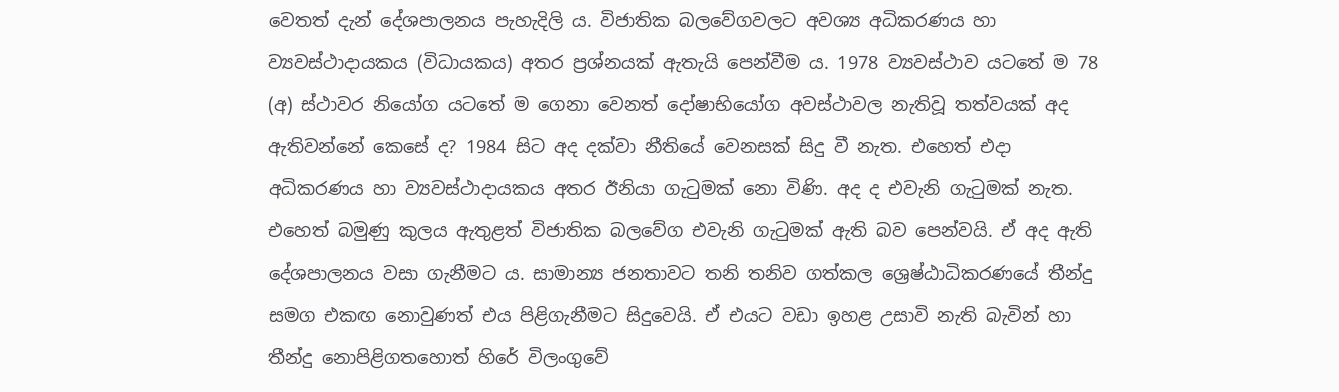වෙතත් දැන් දේශපාලනය පැහැදිලි ය. විජාතික බලවේගවලට අවශ්‍ය අධිකරණය හා ව්‍යවස්ථාදායකය (විධායකය) අතර ප්‍රශ්නයක් ඇතැයි පෙන්වීම ය. 1978 ව්‍යවස්ථාව යටතේ ම 78 (අ) ස්ථාවර නියෝග යටතේ ම ගෙනා වෙනත් දෝෂාභියෝග අවස්ථාවල නැතිවූ තත්වයක් අද ඇතිවන්නේ කෙසේ ද? 1984 සිට අද දක්වා නීතියේ වෙනසක් සිදු වී නැත. එහෙත් එදා අධිකරණය හා ව්‍යවස්ථාදායකය අතර ඊනියා ගැටුමක් නො විණි. අද ද එවැනි ගැටුමක් නැත. එහෙත් බමුණු කුලය ඇතුළත් විජාතික බලවේග එවැනි ගැටුමක් ඇති බව පෙන්වයි. ඒ අද ඇති දේශපාලනය වසා ගැනීමට ය. සාමාන්‍ය ජනතාවට තනි තනිව ගත්කල ශ්‍රෙෂ්ඨාධිකරණයේ තීන්දු සමග එකඟ නොවුණත් එය පිළිගැනීමට සිදුවෙයි. ඒ එයට වඩා ඉහළ උසාවි නැති බැවින් හා තීන්දු නොපිළිගතහොත් හිරේ විලංගුවේ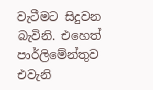වැටීමට සිදුවන බැවිනි. එහෙත් පාර්ලිමේන්තුව එවැනි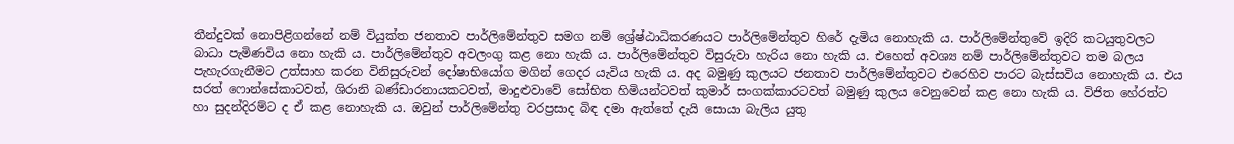තීන්දුවක් නොපිළිගන්නේ නම් වියුක්ත ජනතාව පාර්ලිමේන්තුව සමග නම් ශ්‍රේෂ්ඨාධිකරණයට පාර්ලිමේන්තුව හිරේ දැමිය නොහැකි ය. පාර්ලිමේන්තුවේ ඉදිරි කටයුතුවලට බාධා පැමිණවිය නො හැකි ය. පාර්ලිමේන්තුව අවලංගු කළ නො හැකි ය. පාර්ලිමේන්තුව විසුරුවා හැරිය නො හැකි ය. එහෙත් අවශ්‍ය නම් පාර්ලිමේන්තුවට තම බලය පැහැරගැනීමට උත්සාහ කරන විනිසුරුවන් දෝෂාභියෝග මගින් ගෙදර යැවිය හැකි ය. අද බමුණු කුලයට ජනතාව පාර්ලිමේන්තුවට එරෙහිව පාරට බැස්සවිය නොහැකි ය. එය සරත් ෆොන්සේකාටවත්, ශිරානි බණ්ඩාරනායකටවත්, මාදුළුවාවේ සෝභිත හිමියන්ටවත් කුමාර් සංගක්කාරටවත් බමුණු කුලය වෙනුවෙන් කළ නො හැකි ය. විජිත හේරත්ට හා සුදන්දිරම්ට ද ඒ කළ නොහැකි ය. ඔවුන් පාර්ලිමේන්තු වරප්‍රසාද බිඳ දමා ඇත්තේ දැයි සොයා බැලිය යුතු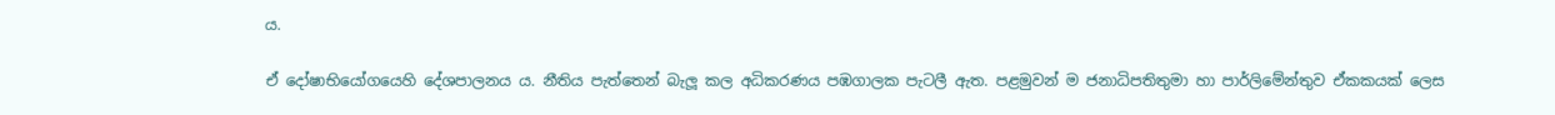ය.

ඒ දෝෂාභියෝගයෙහි දේශපාලනය ය. නීතිය පැත්තෙන් බැලූ කල අධිකරණය පඹගාලක පැටලී ඇත. පළමුවන් ම ජනාධිපතිතුමා හා පාර්ලිමේන්තුව ඒකකයක් ලෙස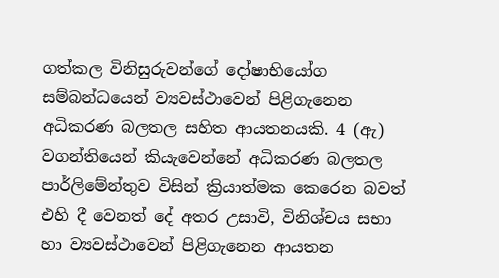ගත්කල විනිසුරුවන්ගේ දෝෂාභියෝග සම්බන්ධයෙන් ව්‍යවස්ථාවෙන් පිළිගැනෙන අධිකරණ බලතල සහිත ආයතනයකි. 4 (ඇ) වගන්තියෙන් කියැවෙන්නේ අධිකරණ බලතල පාර්ලිමේන්තුව විසින් ක්‍රියාත්මක කෙරෙන බවත් එහි දී වෙනත් දේ අතර උසාවි, විනිශ්චය සභා හා ව්‍යවස්ථාවෙන් පිළිගැනෙන ආයතන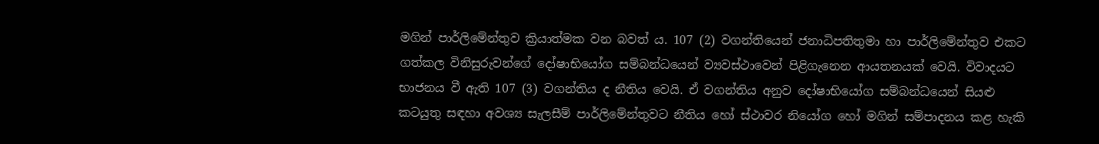මගින් පාර්ලිමේන්තුව ක්‍රියාත්මක වන බවත් ය. 107 (2) වගන්තියෙන් ජනාධිපතිතුමා හා පාර්ලිමේන්තුව එකට ගත්කල විනිසුරුවන්ගේ දෝෂාභියෝග සම්බන්ධයෙන් ව්‍යවස්ථාවෙන් පිළිගැනෙන ආයතනයක් වෙයි. විවාදයට භාජනය වී ඇති 107 (3) වගන්තිය ද නීතිය වෙයි. ඒ වගන්තිය අනුව දෝෂාභියෝග සම්බන්ධයෙන් සියළු කටයුතු සඳහා අවශ්‍ය සැලසීම් පාර්ලිමේන්තුවට නීතිය හෝ ස්ථාවර නියෝග හෝ මගින් සම්පාදනය කළ හැකි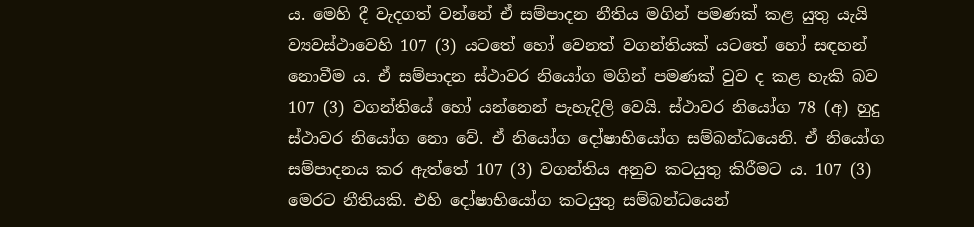ය. මෙහි දී වැදගත් වන්නේ ඒ සම්පාදන නීතිය මගින් පමණක් කළ යුතු යැයි ව්‍යවස්ථාවෙහි 107 (3) යටතේ හෝ වෙනත් වගන්තියක් යටතේ හෝ සඳහන් නොවීම ය. ඒ සම්පාදන ස්ථාවර නියෝග මගින් පමණක් වුව ද කළ හැකි බව 107 (3) වගන්තියේ හෝ යන්නෙන් පැහැදිලි වෙයි. ස්ථාවර නියෝග 78 (අ) හුදු ස්ථාවර නියෝග නො වේ. ඒ නියෝග දෝෂාභියෝග සම්බන්ධයෙනි. ඒ නියෝග සම්පාදනය කර ඇත්තේ 107 (3) වගන්තිය අනුව කටයුතු කිරීමට ය. 107 (3) මෙරට නීතියකි. එහි දෝෂාභියෝග කටයුතු සම්බන්ධයෙන්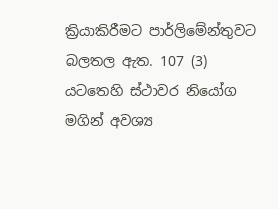ක්‍රියාකිරීමට පාර්ලිමේන්තුවට බලතල ඇත. 107 (3) යටතෙහි ස්ථාවර නියෝග මගින් අවශ්‍ය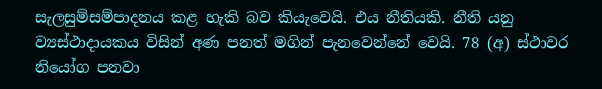සැලසුම්සම්පාදනය කළ හැකි බව කියැවෙයි. එය නීතියකි. නීති යනු ව්‍යස්ථාදායකය විසින් අණ පනත් මගින් පැනවෙන්නේ වෙයි. 78 (අ) ස්ථාවර නියෝග පනවා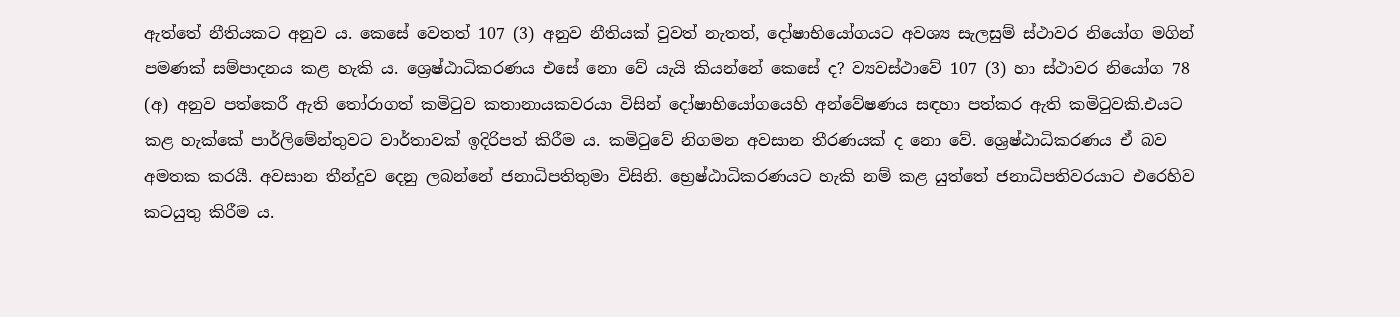ඇත්තේ නීතියකට අනුව ය. කෙසේ වෙතත් 107 (3) අනුව නීතියක් වුවත් නැතත්, දෝෂාභියෝගයට අවශ්‍ය සැලසුම් ස්ථාවර නියෝග මගින් පමණක් සම්පාදනය කළ හැකි ය. ශ්‍රෙෂ්ඨාධිකරණය එසේ නො වේ යැයි කියන්නේ කෙසේ ද? ව්‍යවස්ථාවේ 107 (3) හා ස්ථාවර නියෝග 78 (අ) අනුව පත්කෙරී ඇති තෝරාගත් කමිටුව කතානායකවරයා විසින් දෝෂාභියෝගයෙහි අන්වේෂණය සඳහා පත්කර ඇති කමිටුවකි.එයට කළ හැක්කේ පාර්ලිමේන්තුවට වාර්තාවක් ඉදිරිපත් කිරීම ය. කමිටුවේ නිගමන අවසාන තීරණයක් ද නො වේ. ශ්‍රෙෂ්ඨාධිකරණය ඒ බව අමතක කරයී. අවසාන තීන්දුව දෙනු ලබන්නේ ජනාධිපතිතුමා විසිනි. භ්‍රෙෂ්ඨාධිකරණයට හැකි නම් කළ යුත්තේ ජනාධිපතිවරයාට එරෙහිව කටයුතු කිරීම ය.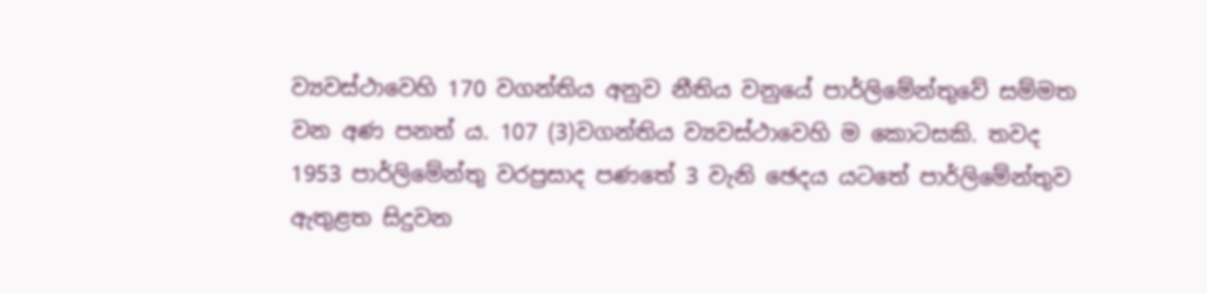ව්‍යවස්ථාවෙහි 170 වගන්තිය අනුව නීතිය වනුයේ පාර්ලිමේන්තුවේ සම්මත වන අණ පනත් ය. 107 (3)වගන්තිය ව්‍යවස්ථාවෙහි ම කොටසකි. තවද 1953 පාර්ලිමේන්තු වරප්‍රසාද පණතේ 3 වැනි ඡෙදය යටතේ පාර්ලිමේන්තුව ඇතුළත සිදුවන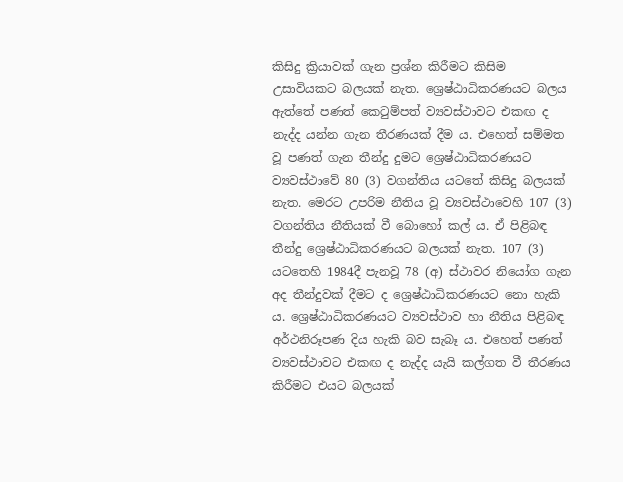කිසිදු ක්‍රියාවක් ගැන ප්‍රශ්න කිරීමට කිසිම උසාවියකට බලයක් නැත. ශ්‍රෙෂ්ඨාධිකරණයට බලය ඇත්තේ පණත් කෙටුම්පත් ව්‍යවස්ථාවට එකඟ ද නැද්ද යන්න ගැන තීරණයක් දීම ය. එහෙත් සම්මත වූ පණත් ගැන තීන්දු දුමට ශ්‍රෙෂ්ඨාධිකරණයට ව්‍යවස්ථාවේ 80 (3) වගන්තිය යටතේ කිසිදු බලයක් නැත. මෙරට උපරිම නීතිය වූ ව්‍යවස්ථාවෙහි 107 (3) වගන්තිය නීතියක් වී බොහෝ කල් ය. ඒ පිළිබඳ තීන්දු ශ්‍රෙෂ්ඨාධිකරණයට බලයක් නැත. 107 (3) යටතෙහි 1984දී පැනවූ 78 (අ) ස්ථාවර නියෝග ගැන අද තීන්දුවක් දීමට ද ශ්‍රෙෂ්ඨාධිකරණයට නො හැකි ය. ශ්‍රෙෂ්ඨාධිකරණයට ව්‍යවස්ථාව හා නීතිය පිළිබඳ අර්ථනිරූපණ දිය හැකි බව සැබෑ ය. එහෙත් පණත් ව්‍යවස්ථාවට එකඟ ද නැද්ද යැයි කල්ගත වී තීරණය කිරීමට එයට බලයක්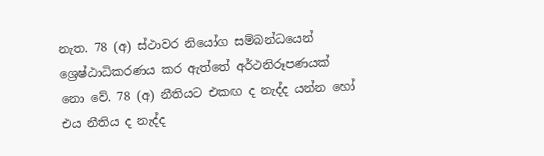නැත. 78 (අ) ස්ථාවර නියෝග සම්බන්ධයෙන් ශ්‍රෙෂ්ඨාධිකරණය කර ඇත්තේ අර්ථනිරූපණයක් නො වේ. 78 (අ) නීතියට එකඟ ද නැද්ද යන්න හෝ එය නීතිය ද නැද්ද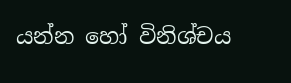යන්න හෝ විනිශ්චය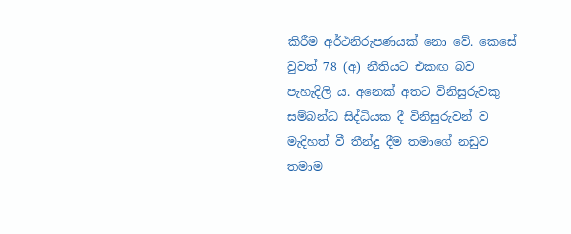කිරීම අර්ථනිරුපණයක් නො වේ. කෙසේ වුවත් 78 (අ) නීතියට එකඟ බව පැහැදිලි ය. අනෙක් අතට විනිසුරුවකු සම්බන්ධ සිද්ධියක දී විනිසුරුවන් ව මැදිහත් වී තීන්දු දීම තමාගේ නඩුව තමාම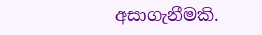අසාගැනීමකි.